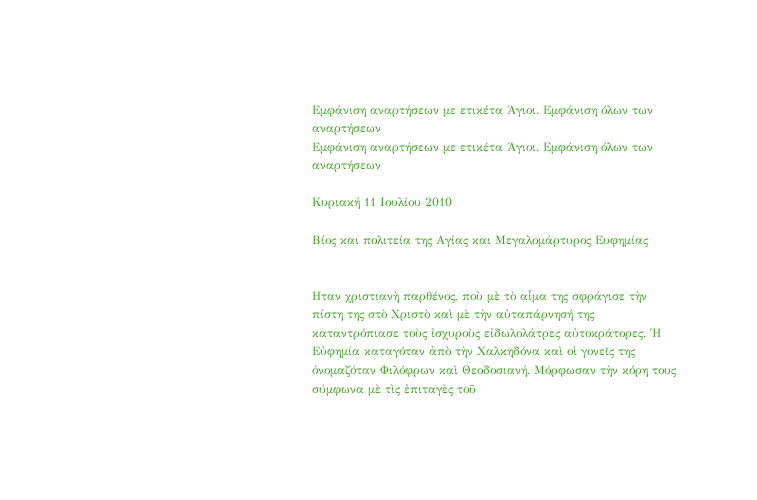Εμφάνιση αναρτήσεων με ετικέτα Άγιοι. Εμφάνιση όλων των αναρτήσεων
Εμφάνιση αναρτήσεων με ετικέτα Άγιοι. Εμφάνιση όλων των αναρτήσεων

Κυριακή 11 Ιουλίου 2010

Βίος και πολιτεία της Αγίας και Μεγαλομάρτυρος Ευφημίας


Hταν χριστιανὴ παρθένος, ποὺ μὲ τὸ αἷμα της σφράγισε τὴν πίστη της στὸ Χριστὸ καὶ μὲ τὴν αὐταπάρνησή της καταντρόπιασε τοὺς ἰσχυροὺς εἰδωλολάτρες αὐτοκράτορες. Ἡ Εὐφημία καταγόταν ἀπὸ τὴν Χαλκηδόνα καὶ οἱ γονεῖς της ὀνομαζόταν Φιλόφρων καὶ Θεοδοσιανή. Μόρφωσαν τὴν κόρη τους σύμφωνα μὲ τὶς ἐπιταγὲς τοῦ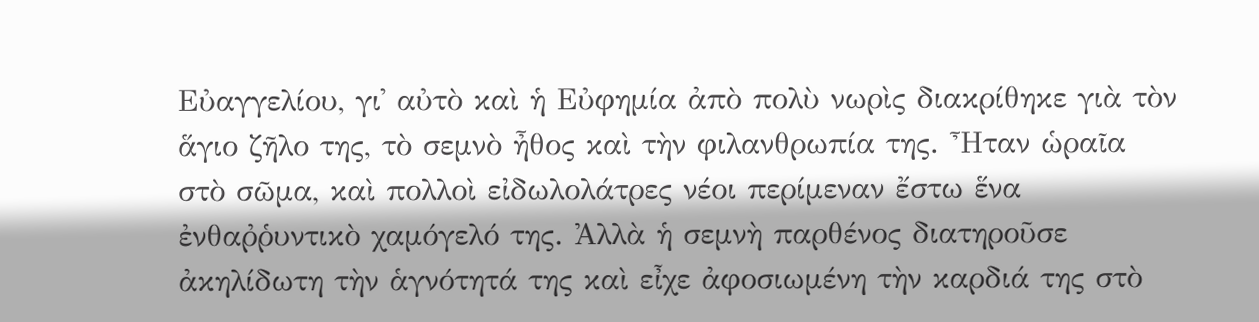Εὐαγγελίου, γι᾿ αὐτὸ καὶ ἡ Εὐφημία ἀπὸ πολὺ νωρὶς διακρίθηκε γιὰ τὸν ἅγιο ζῆλο της, τὸ σεμνὸ ἦθος καὶ τὴν φιλανθρωπία της. Ἦταν ὡραῖα στὸ σῶμα, καὶ πολλοὶ εἰδωλολάτρες νέοι περίμεναν ἔστω ἕνα ἐνθαῤῥυντικὸ χαμόγελό της. Ἀλλὰ ἡ σεμνὴ παρθένος διατηροῦσε ἀκηλίδωτη τὴν ἁγνότητά της καὶ εἶχε ἀφοσιωμένη τὴν καρδιά της στὸ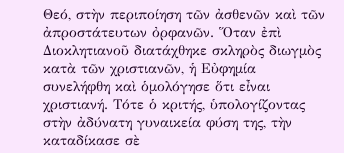Θεό, στὴν περιποίηση τῶν ἀσθενῶν καὶ τῶν ἀπροστάτευτων ὀρφανῶν. Ὅταν ἐπὶ Διοκλητιανοῦ διατάχθηκε σκληρὸς διωγμὸς κατὰ τῶν χριστιανῶν, ἡ Εὐφημία συνελήφθη καὶ ὁμολόγησε ὅτι εἶναι χριστιανή. Τότε ὁ κριτής, ὑπολογίζοντας στὴν ἀδύνατη γυναικεία φύση της, τὴν καταδίκασε σὲ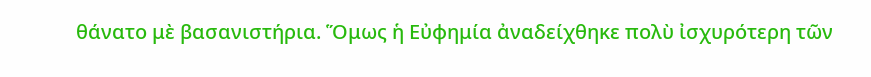θάνατο μὲ βασανιστήρια. Ὅμως ἡ Εὐφημία ἀναδείχθηκε πολὺ ἰσχυρότερη τῶν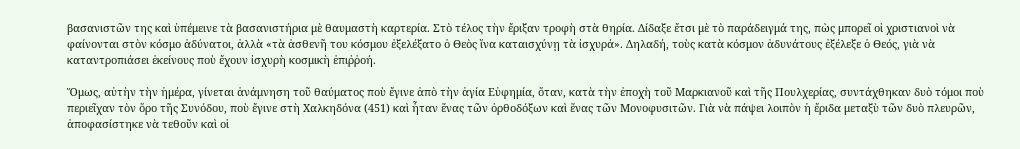βασανιστῶν της καὶ ὑπέμεινε τὰ βασανιστήρια μὲ θαυμαστὴ καρτερία. Στὸ τέλος τὴν ἔριξαν τροφὴ στὰ θηρία. Δίδαξε ἔτσι μὲ τὸ παράδειγμά της, πὼς μπορεῖ οἱ χριστιανοὶ νὰ φαίνονται στὸν κόσμο ἀδύνατοι, ἀλλὰ «τὰ ἀσθενῆ του κόσμου ἐξελέξατο ὁ Θεὸς ἵνα καταισχύνῃ τὰ ἰσχυρά». Δηλαδή, τοὺς κατὰ κόσμον ἀδυνάτους ἐξέλεξε ὁ Θεός, γιὰ νὰ καταντροπιάσει ἐκείνους ποὺ ἔχουν ἰσχυρὴ κοσμικὴ ἐπιῤῥοή.

Ὅμως, αὐτὴν τὴν ἡμέρα, γίνεται ἀνάμνηση τοῦ θαύματος ποὺ ἔγινε ἀπὸ τὴν ἁγία Εὐφημία, ὅταν, κατὰ τὴν ἐποχὴ τοῦ Μαρκιανοῦ καὶ τῆς Πουλχερίας, συντάχθηκαν δυὸ τόμοι ποὺ περιεῖχαν τὸν ὅρο τῆς Συνόδου, ποὺ ἔγινε στὴ Χαλκηδόνα (451) καὶ ἦταν ἕνας τῶν ὀρθοδόξων καὶ ἕνας τῶν Μονοφυσιτῶν. Γιὰ νὰ πάψει λοιπὸν ἡ ἔριδα μεταξὺ τῶν δυὸ πλευρῶν, ἀποφασίστηκε νὰ τεθοῦν καὶ οἱ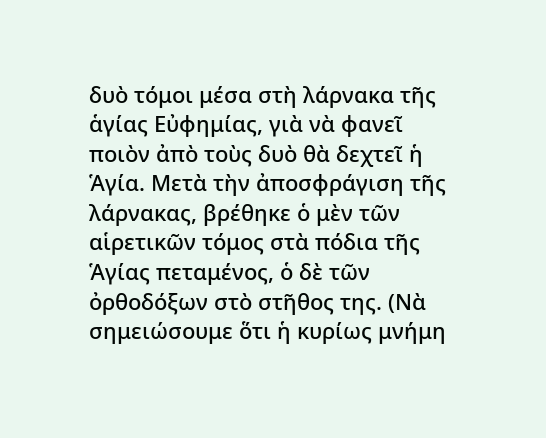δυὸ τόμοι μέσα στὴ λάρνακα τῆς ἁγίας Εὐφημίας, γιὰ νὰ φανεῖ ποιὸν ἀπὸ τοὺς δυὸ θὰ δεχτεῖ ἡ Ἁγία. Μετὰ τὴν ἀποσφράγιση τῆς λάρνακας, βρέθηκε ὁ μὲν τῶν αἱρετικῶν τόμος στὰ πόδια τῆς Ἁγίας πεταμένος, ὁ δὲ τῶν ὀρθοδόξων στὸ στῆθος της. (Νὰ σημειώσουμε ὅτι ἡ κυρίως μνήμη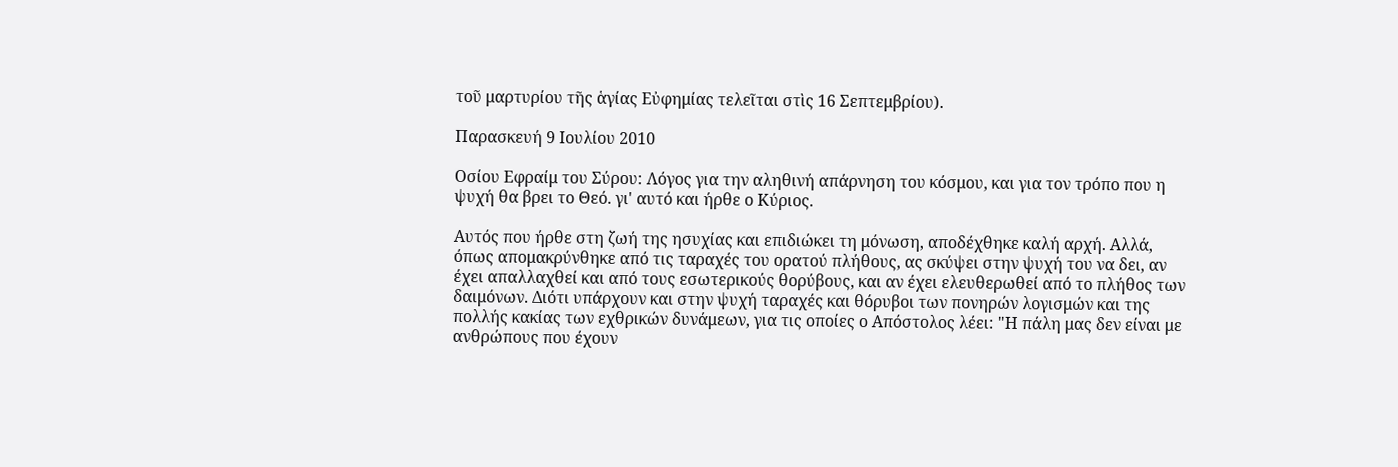τοῦ μαρτυρίου τῆς ἁγίας Εὐφημίας τελεῖται στὶς 16 Σεπτεμβρίου).

Παρασκευή 9 Ιουλίου 2010

Οσίου Εφραίμ του Σύρου: Λόγος για την αληθινή απάρνηση του κόσμου, και για τον τρόπο που η ψυχή θα βρει το Θεό. γι' αυτό και ήρθε ο Κύριος.

Αυτός που ήρθε στη ζωή της ησυχίας και επιδιώκει τη μόνωση, αποδέχθηκε καλή αρχή. Αλλά, όπως απομακρύνθηκε από τις ταραχές του ορατού πλήθους, ας σκύψει στην ψυχή του να δει, αν έχει απαλλαχθεί και από τους εσωτερικούς θορύβους, και αν έχει ελευθερωθεί από το πλήθος των δαιμόνων. Διότι υπάρχουν και στην ψυχή ταραχές και θόρυβοι των πονηρών λογισμών και της πολλής κακίας των εχθρικών δυνάμεων, για τις οποίες ο Απόστολος λέει: "Η πάλη μας δεν είναι με ανθρώπους που έχουν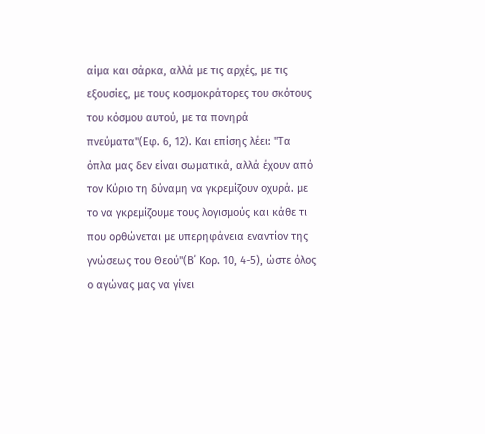αίμα και σάρκα, αλλά με τις αρχές, με τις εξουσίες, με τους κοσμοκράτορες του σκότους του κόσμου αυτού, με τα πονηρά πνεύματα"(Εφ. 6, 12). Και επίσης λέει: "Τα όπλα μας δεν είναι σωματικά, αλλά έχουν από τον Κύριο τη δύναμη να γκρεμίζουν οχυρά. με το να γκρεμίζουμε τους λογισμούς και κάθε τι που ορθώνεται με υπερηφάνεια εναντίον της γνώσεως του Θεού"(Β΄ Κορ. 10, 4-5), ώστε όλος ο αγώνας μας να γίνει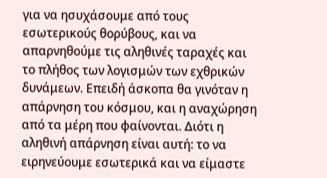για να ησυχάσουμε από τους εσωτερικούς θορύβους, και να απαρνηθούμε τις αληθινές ταραχές και το πλήθος των λογισμών των εχθρικών δυνάμεων. Επειδή άσκοπα θα γινόταν η απάρνηση του κόσμου, και η αναχώρηση από τα μέρη που φαίνονται. Διότι η αληθινή απάρνηση είναι αυτή: το να ειρηνεύουμε εσωτερικά και να είμαστε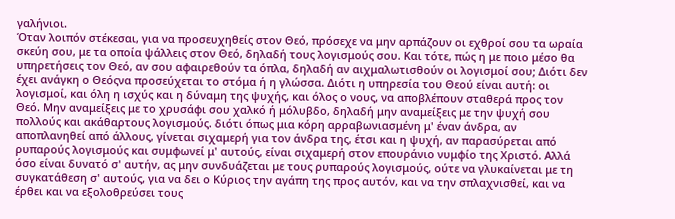γαλήνιοι.
Όταν λοιπόν στέκεσαι, για να προσευχηθείς στον Θεό, πρόσεχε να μην αρπάζουν οι εχθροί σου τα ωραία σκεύη σου, με τα οποία ψάλλεις στον Θεό, δηλαδή τους λογισμούς σου. Και τότε, πώς η με ποιο μέσο θα υπηρετήσεις τον Θεό, αν σου αφαιρεθούν τα όπλα, δηλαδή αν αιχμαλωτισθούν οι λογισμοί σου; Διότι δεν έχει ανάγκη ο Θεόςνα προσεύχεται το στόμα ή η γλώσσα. Διότι η υπηρεσία του Θεού είναι αυτή: οι λογισμοί, και όλη η ισχύς και η δύναμη της ψυχής, και όλος ο νους, να αποβλέπουν σταθερά προς τον Θεό. Μην αναμείξεις με το χρυσάφι σου χαλκό ή μόλυβδο, δηλαδή μην αναμείξεις με την ψυχή σου πολλούς και ακάθαρτους λογισμούς. διότι όπως μια κόρη αρραβωνιασμένη μ' έναν άνδρα, αν αποπλανηθεί από άλλους, γίνεται σιχαμερή για τον άνδρα της, έτσι και η ψυχή, αν παρασύρεται από ρυπαρούς λογισμούς και συμφωνεί μ' αυτούς, είναι σιχαμερή στον επουράνιο νυμφίο της Χριστό. Αλλά όσο είναι δυνατό σ' αυτήν, ας μην συνδυάζεται με τους ρυπαρούς λογισμούς, ούτε να γλυκαίνεται με τη συγκατάθεση σ' αυτούς, για να δει ο Κύριος την αγάπη της προς αυτόν, και να την σπλαχνισθεί, και να έρθει και να εξολοθρεύσει τους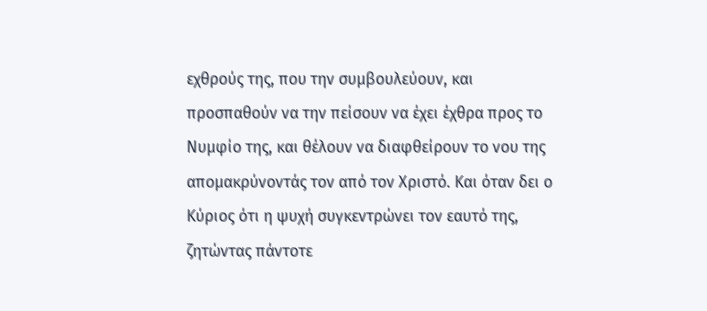εχθρούς της, που την συμβουλεύουν, και προσπαθούν να την πείσουν να έχει έχθρα προς το Νυμφίο της, και θέλουν να διαφθείρουν το νου της απομακρύνοντάς τον από τον Χριστό. Και όταν δει ο Κύριος ότι η ψυχή συγκεντρώνει τον εαυτό της, ζητώντας πάντοτε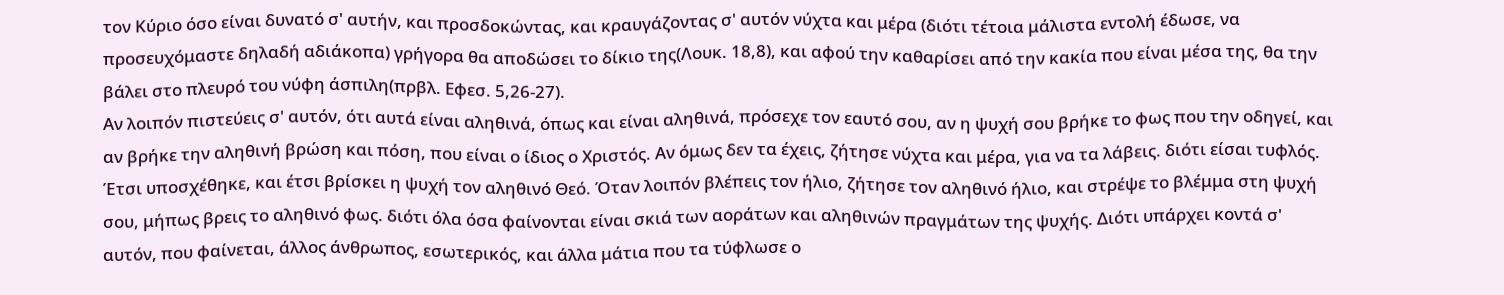τον Κύριο όσο είναι δυνατό σ' αυτήν, και προσδοκώντας, και κραυγάζοντας σ' αυτόν νύχτα και μέρα (διότι τέτοια μάλιστα εντολή έδωσε, να προσευχόμαστε δηλαδή αδιάκοπα) γρήγορα θα αποδώσει το δίκιο της(Λουκ. 18,8), και αφού την καθαρίσει από την κακία που είναι μέσα της, θα την βάλει στο πλευρό του νύφη άσπιλη(πρβλ. Εφεσ. 5,26-27).
Αν λοιπόν πιστεύεις σ' αυτόν, ότι αυτά είναι αληθινά, όπως και είναι αληθινά, πρόσεχε τον εαυτό σου, αν η ψυχή σου βρήκε το φως που την οδηγεί, και αν βρήκε την αληθινή βρώση και πόση, που είναι ο ίδιος ο Χριστός. Αν όμως δεν τα έχεις, ζήτησε νύχτα και μέρα, για να τα λάβεις. διότι είσαι τυφλός. Έτσι υποσχέθηκε, και έτσι βρίσκει η ψυχή τον αληθινό Θεό. Όταν λοιπόν βλέπεις τον ήλιο, ζήτησε τον αληθινό ήλιο, και στρέψε το βλέμμα στη ψυχή σου, μήπως βρεις το αληθινό φως. διότι όλα όσα φαίνονται είναι σκιά των αοράτων και αληθινών πραγμάτων της ψυχής. Διότι υπάρχει κοντά σ' αυτόν, που φαίνεται, άλλος άνθρωπος, εσωτερικός, και άλλα μάτια που τα τύφλωσε ο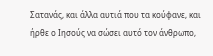Σατανάς, και άλλα αυτιά που τα κούφανε, και ήρθε ο Ιησούς να σώσει αυτό τον άνθρωπο,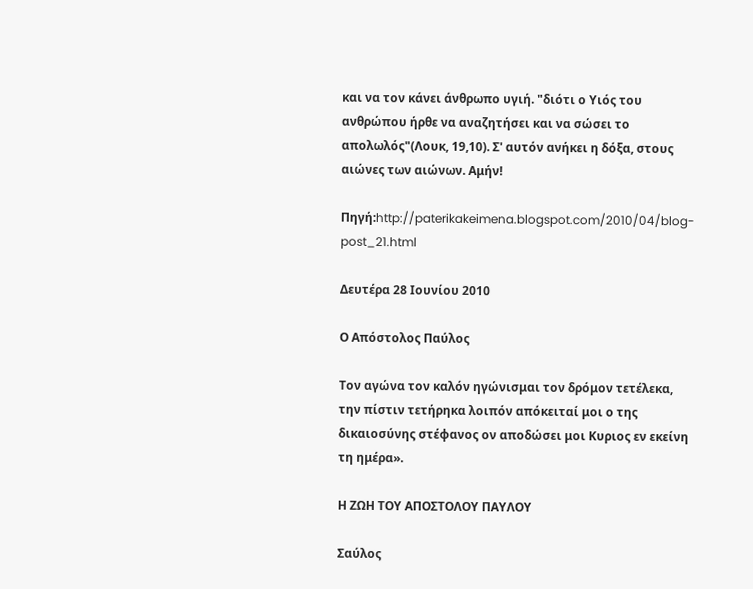και να τον κάνει άνθρωπο υγιή. "διότι ο Υιός του ανθρώπου ήρθε να αναζητήσει και να σώσει το απολωλός"(Λουκ, 19,10). Σ' αυτόν ανήκει η δόξα, στους αιώνες των αιώνων. Αμήν!

Πηγή:http://paterikakeimena.blogspot.com/2010/04/blog-post_21.html

Δευτέρα 28 Ιουνίου 2010

Ο Απόστολος Παύλος

Τον αγώνα τον καλόν ηγώνισμαι τον δρόμον τετέλεκα, την πίστιν τετήρηκα λοιπόν απόκειταί μοι ο της δικαιοσύνης στέφανος ον αποδώσει μοι Κυριος εν εκείνη τη ημέρα».

Η ΖΩΗ ΤΟΥ ΑΠΟΣΤΟΛΟΥ ΠΑΥΛΟΥ

Σαύλος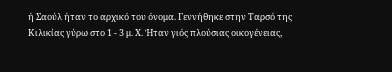ή Σαούλ ήταν το αρχικό του όνομα. Γεννήθηκε στην Ταρσό της Κιλικίας γύρω στο 1 - 3 μ. Χ. Ήταν γιός πλούσιας οικογένειας,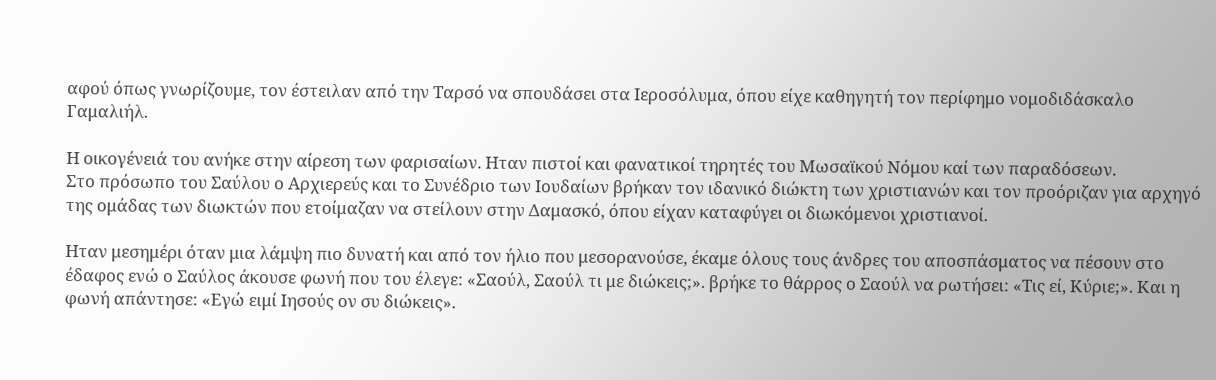αφού όπως γνωρίζουμε, τον έστειλαν από την Ταρσό να σπουδάσει στα Ιεροσόλυμα, όπου είχε καθηγητή τον περίφημο νομοδιδάσκαλο Γαμαλιήλ.

Η οικογένειά του ανήκε στην αίρεση των φαρισαίων. Ηταν πιστοί και φανατικοί τηρητές του Μωσαϊκού Νόμου καί των παραδόσεων.
Στο πρόσωπο του Σαύλου ο Αρχιερεύς και το Συνέδριο των Ιουδαίων βρήκαν τον ιδανικό διώκτη των χριστιανών και τον προόριζαν για αρχηγό της ομάδας των διωκτών που ετοίμαζαν να στείλουν στην Δαμασκό, όπου είχαν καταφύγει οι διωκόμενοι χριστιανοί.

Ηταν μεσημέρι όταν μια λάμψη πιο δυνατή και από τον ήλιο που μεσορανούσε, έκαμε όλους τους άνδρες του αποσπάσματος να πέσουν στο έδαφος ενώ ο Σαύλος άκουσε φωνή που του έλεγε: «Σαούλ, Σαούλ τι με διώκεις;». βρήκε το θάρρος ο Σαούλ να ρωτήσει: «Τις εί, Κύριε;». Και η φωνή απάντησε: «Εγώ ειμί Ιησούς ον συ διώκεις».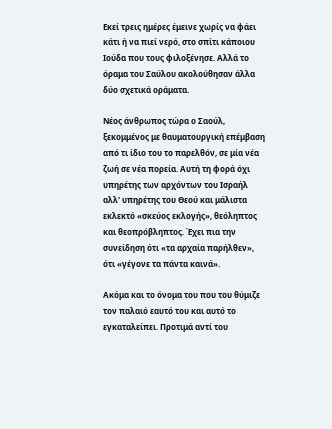Εκεί τρεις ημέρες έμεινε χωρίς να φάει κάτι ή να πιεί νερό, στο σπίτι κάποιου Ιούδα που τους φιλοξένησε. Αλλά το όραμα του Σαύλου ακολούθησαν άλλα δύο σχετικά οράματα.

Νέος άνθρωπος τώρα ο Σαούλ, ξεκομμένος με θαυματουργική επέμβαση από τι ίδιο του το παρελθόν, σε μία νέα ζωή σε νέα πορεία. Αυτή τη φορά όχι υπηρέτης των αρχόντων του Ισραήλ αλλ' υπηρέτης του Θεού και μάλιστα εκλεκτό «σκεύος εκλογής», θεόληπτος και θεοπρόβληπτος. Έχει πια την συνείδηση ότι «τα αρχαία παρήλθεν», ότι «γέγονε τα πάντα καινά».

Ακόμα και το όνομα του που του θύμιζε τον παλαιό εαυτό του και αυτό το εγκαταλείπει. Προτιμά αντί του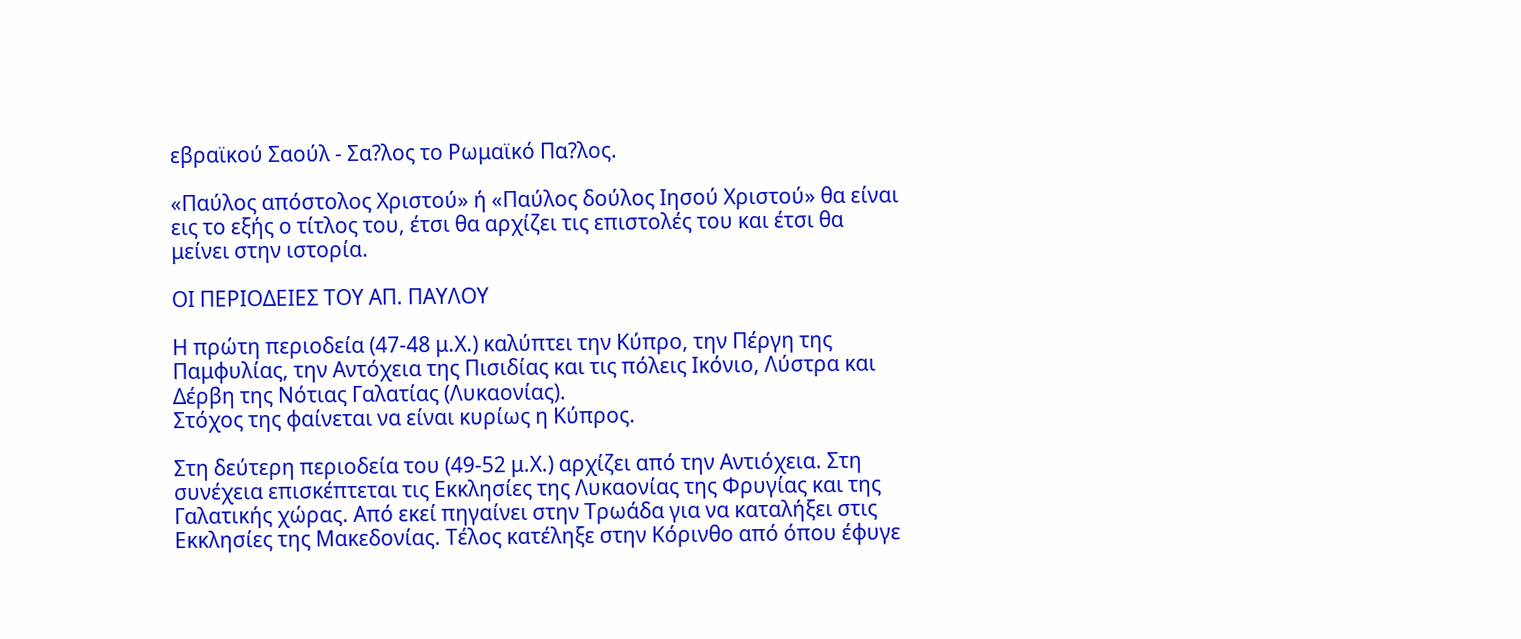εβραϊκού Σαούλ - Σα?λος το Ρωμαϊκό Πα?λος.

«Παύλος απόστολος Χριστού» ή «Παύλος δούλος Ιησού Χριστού» θα είναι εις το εξής ο τίτλος του, έτσι θα αρχίζει τις επιστολές του και έτσι θα μείνει στην ιστορία.

ΟΙ ΠΕΡΙΟΔΕΙΕΣ ΤΟΥ ΑΠ. ΠΑΥΛΟΥ

Η πρώτη περιοδεία (47-48 μ.Χ.) καλύπτει την Κύπρο, την Πέργη της Παμφυλίας, την Αντόχεια της Πισιδίας και τις πόλεις Ικόνιο, Λύστρα και Δέρβη της Νότιας Γαλατίας (Λυκαονίας).
Στόχος της φαίνεται να είναι κυρίως η Κύπρος.

Στη δεύτερη περιοδεία του (49-52 μ.Χ.) αρχίζει από την Αντιόχεια. Στη συνέχεια επισκέπτεται τις Εκκλησίες της Λυκαονίας της Φρυγίας και της Γαλατικής χώρας. Από εκεί πηγαίνει στην Τρωάδα για να καταλήξει στις Εκκλησίες της Μακεδονίας. Τέλος κατέληξε στην Κόρινθο από όπου έφυγε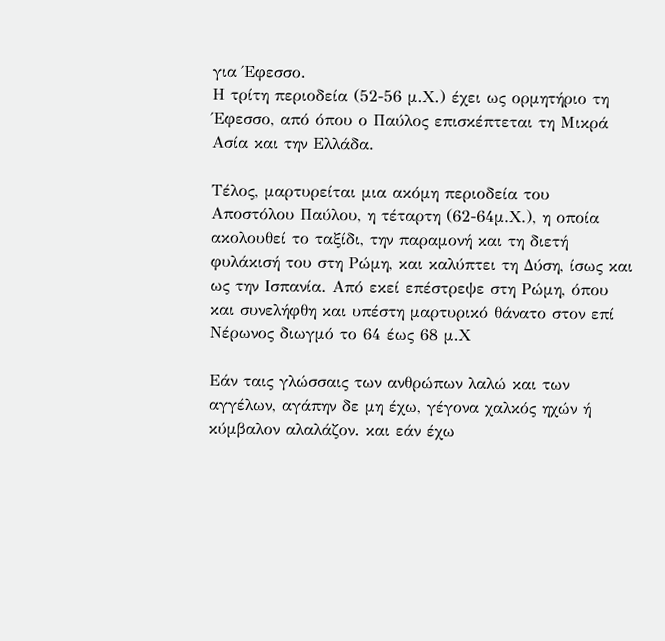για Έφεσσο.
Η τρίτη περιοδεία (52-56 μ.Χ.) έχει ως ορμητήριο τη Έφεσσο, από όπου ο Παύλος επισκέπτεται τη Μικρά Ασία και την Ελλάδα.

Τέλος, μαρτυρείται μια ακόμη περιοδεία του Αποστόλου Παύλου, η τέταρτη (62-64μ.Χ.), η οποία ακολουθεί το ταξίδι, την παραμονή και τη διετή φυλάκισή του στη Ρώμη, και καλύπτει τη Δύση, ίσως και ως την Ισπανία. Από εκεί επέστρεψε στη Ρώμη, όπου και συνελήφθη και υπέστη μαρτυρικό θάνατο στον επί Νέρωνος διωγμό το 64 έως 68 μ.Χ

Εάν ταις γλώσσαις των ανθρώπων λαλώ και των αγγέλων, αγάπην δε μη έχω, γέγονα χαλκός ηχών ή κύμβαλον αλαλάζον. και εάν έχω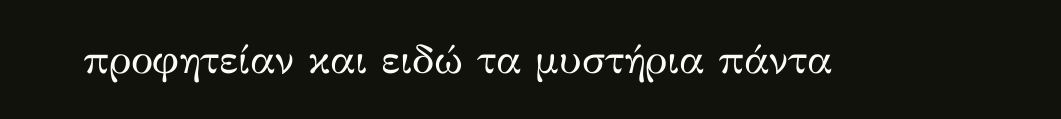προφητείαν και ειδώ τα μυστήρια πάντα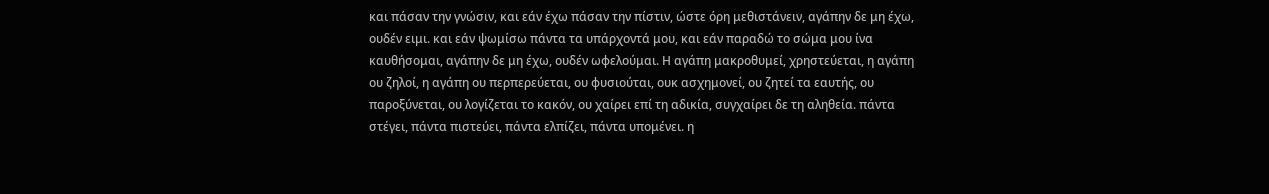και πάσαν την γνώσιν, και εάν έχω πάσαν την πίστιν, ώστε όρη μεθιστάνειν, αγάπην δε μη έχω, ουδέν ειμι. και εάν ψωμίσω πάντα τα υπάρχοντά μου, και εάν παραδώ το σώμα μου ίνα καυθήσομαι, αγάπην δε μη έχω, ουδέν ωφελούμαι. Η αγάπη μακροθυμεί, χρηστεύεται, η αγάπη ου ζηλοί, η αγάπη ου περπερεύεται, ου φυσιούται, ουκ ασχημονεί, ου ζητεί τα εαυτής, ου παροξύνεται, ου λογίζεται το κακόν, ου χαίρει επί τη αδικία, συγχαίρει δε τη αληθεία. πάντα στέγει, πάντα πιστεύει, πάντα ελπίζει, πάντα υπομένει. η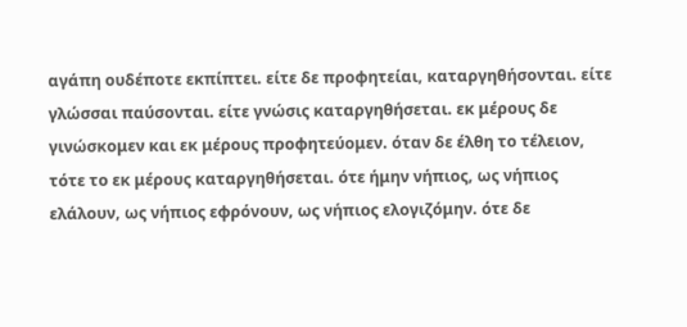αγάπη ουδέποτε εκπίπτει. είτε δε προφητείαι, καταργηθήσονται. είτε γλώσσαι παύσονται. είτε γνώσις καταργηθήσεται. εκ μέρους δε γινώσκομεν και εκ μέρους προφητεύομεν. όταν δε έλθη το τέλειον, τότε το εκ μέρους καταργηθήσεται. ότε ήμην νήπιος, ως νήπιος ελάλουν, ως νήπιος εφρόνουν, ως νήπιος ελογιζόμην. ότε δε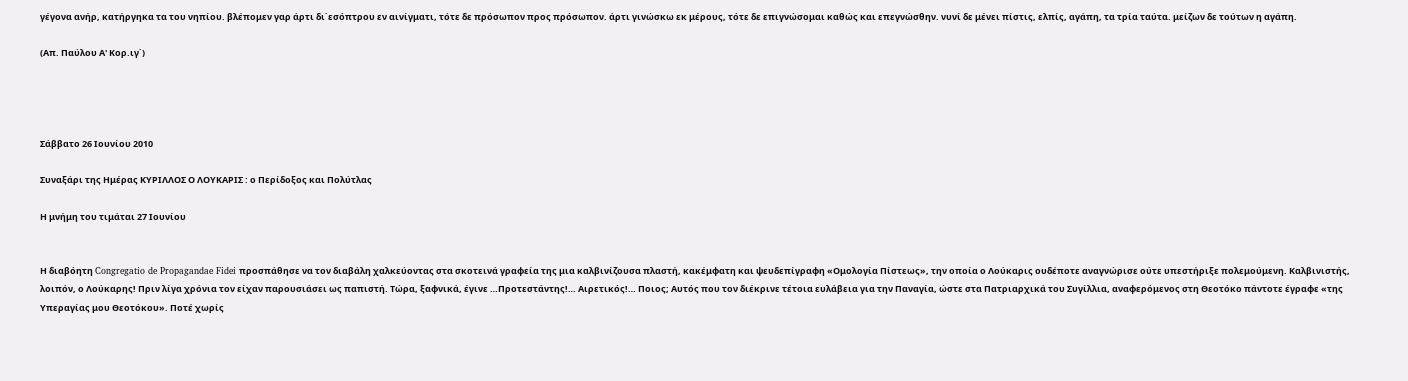γέγονα ανήρ, κατήργηκα τα του νηπίου. βλέπομεν γαρ άρτι δι΄εσόπτρου εν αινίγματι, τότε δε πρόσωπον προς πρόσωπον. άρτι γινώσκω εκ μέρους, τότε δε επιγνώσομαι καθώς και επεγνώσθην. νυνί δε μένει πίστις, ελπίς, αγάπη, τα τρία ταύτα. μείζων δε τούτων η αγάπη.

(Απ. Παύλου Α' Κορ.ιγ΄)




Σάββατο 26 Ιουνίου 2010

Συναξάρι της Ημέρας ΚΥΡΙΛΛΟΣ Ο ΛΟΥΚΑΡΙΣ : ο Περίδοξος και Πολύτλας

Η μνήμη του τιμάται 27 Ιουνίου


Η διαβόητη Congregatio de Propagandae Fidei προσπάθησε να τον διαβάλη χαλκεύοντας στα σκοτεινά γραφεία της μια καλβινίζουσα πλαστή, κακέμφατη και ψευδεπίγραφη «Ομολογία Πίστεως», την οποία ο Λούκαρις ουδέποτε αναγνώρισε ούτε υπεστήριξε πολεμούμενη. Καλβινιστής, λοιπόν, ο Λούκαρης! Πριν λίγα χρόνια τον είχαν παρουσιάσει ως παπιστή. Τώρα, ξαφνικά, έγινε …Προτεστάντης!… Αιρετικός!… Ποιος; Αυτός που τον διέκρινε τέτοια ευλάβεια για την Παναγία, ώστε στα Πατριαρχικά του Συγίλλια, αναφερόμενος στη Θεοτόκο πάντοτε έγραφε «της Υπεραγίας μου Θεοτόκου». Ποτέ χωρίς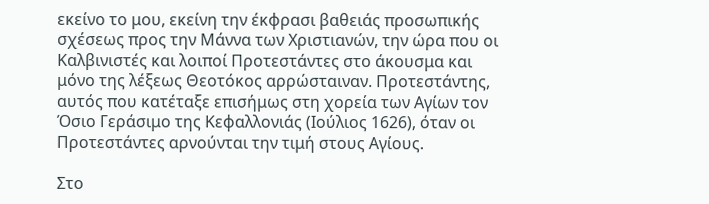εκείνο το μου, εκείνη την έκφρασι βαθειάς προσωπικής σχέσεως προς την Μάννα των Χριστιανών, την ώρα που οι Καλβινιστές και λοιποί Προτεστάντες στο άκουσμα και μόνο της λέξεως Θεοτόκος αρρώσταιναν. Προτεστάντης, αυτός που κατέταξε επισήμως στη χορεία των Αγίων τον Όσιο Γεράσιμο της Κεφαλλονιάς (Ιούλιος 1626), όταν οι Προτεστάντες αρνούνται την τιμή στους Αγίους.

Στο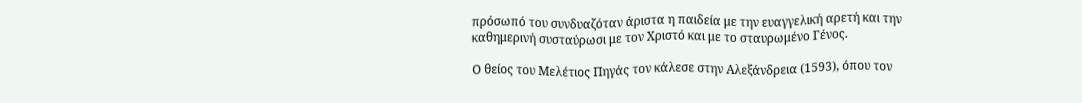πρόσωπό του συνδυαζόταν άριστα η παιδεία με την ευαγγελική αρετή και την καθημερινή συσταύρωσι με τον Χριστό και με το σταυρωμένο Γένος.

Ο θείος του Μελέτιος Πηγάς τον κάλεσε στην Αλεξάνδρεια (1593), όπου τον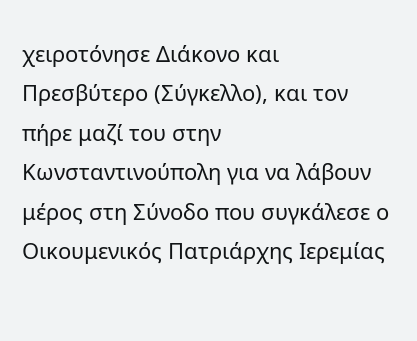χειροτόνησε Διάκονο και Πρεσβύτερο (Σύγκελλο), και τον πήρε μαζί του στην Κωνσταντινούπολη για να λάβουν μέρος στη Σύνοδο που συγκάλεσε ο Οικουμενικός Πατριάρχης Ιερεμίας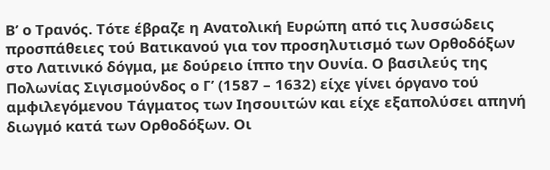Β’ ο Τρανός. Τότε έβραζε η Ανατολική Ευρώπη από τις λυσσώδεις προσπάθειες τού Βατικανού για τον προσηλυτισμό των Ορθοδόξων στο Λατινικό δόγμα, με δούρειο ίππο την Ουνία. Ο βασιλεύς της Πολωνίας Σιγισμούνδος ο Γ’ (1587 – 1632) είχε γίνει όργανο τού αμφιλεγόμενου Τάγματος των Ιησουιτών και είχε εξαπολύσει απηνή διωγμό κατά των Ορθοδόξων. Οι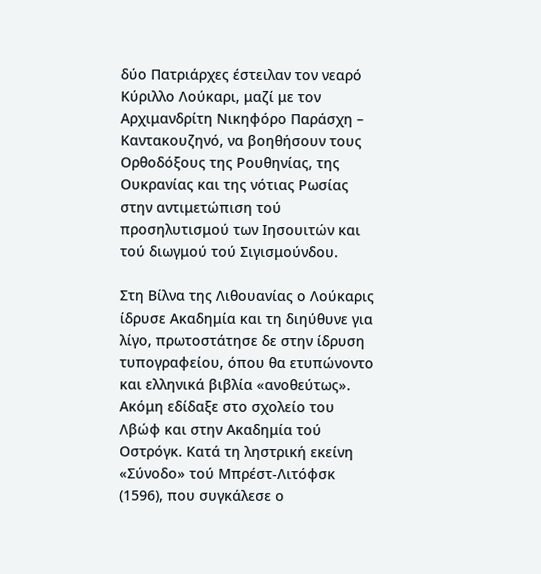δύο Πατριάρχες έστειλαν τον νεαρό Κύριλλο Λούκαρι, μαζί με τον Αρχιμανδρίτη Νικηφόρο Παράσχη – Καντακουζηνό, να βοηθήσουν τους Ορθοδόξους της Ρουθηνίας, της Ουκρανίας και της νότιας Ρωσίας στην αντιμετώπιση τού προσηλυτισμού των Ιησουιτών και τού διωγμού τού Σιγισμούνδου.

Στη Βίλνα της Λιθουανίας ο Λούκαρις ίδρυσε Ακαδημία και τη διηύθυνε για λίγο, πρωτοστάτησε δε στην ίδρυση τυπογραφείου, όπου θα ετυπώνοντο και ελληνικά βιβλία «ανοθεύτως». Ακόμη εδίδαξε στο σχολείο του Λβώφ και στην Ακαδημία τού Οστρόγκ. Κατά τη ληστρική εκείνη «Σύνοδο» τού Μπρέστ-Λιτόφσκ (1596), που συγκάλεσε ο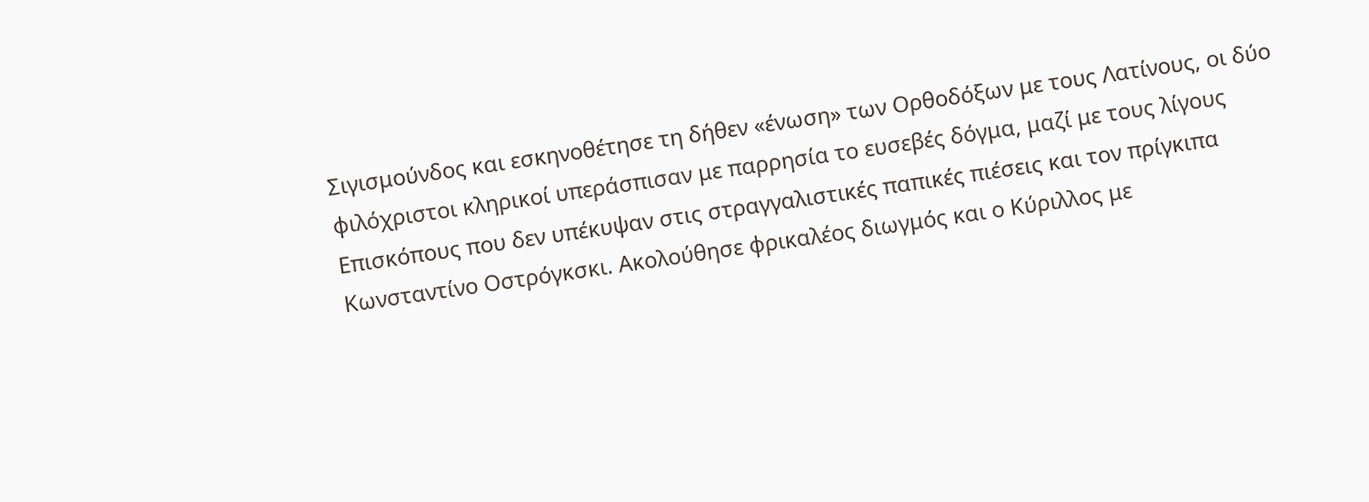Σιγισμούνδος και εσκηνοθέτησε τη δήθεν «ένωση» των Ορθοδόξων με τους Λατίνους, οι δύο φιλόχριστοι κληρικοί υπεράσπισαν με παρρησία το ευσεβές δόγμα, μαζί με τους λίγους Επισκόπους που δεν υπέκυψαν στις στραγγαλιστικές παπικές πιέσεις και τον πρίγκιπα Κωνσταντίνο Οστρόγκσκι. Ακολούθησε φρικαλέος διωγμός και ο Κύριλλος με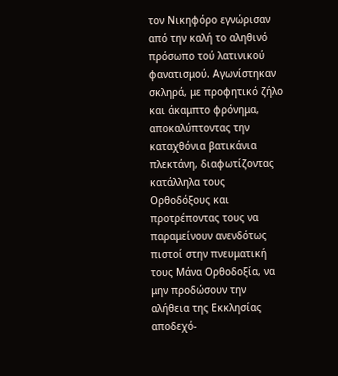τον Νικηφόρο εγνώρισαν από την καλή το αληθινό πρόσωπο τού λατινικού φανατισμού. Αγωνίστηκαν σκληρά, με προφητικό ζήλο και άκαμπτο φρόνημα, αποκαλύπτοντας την καταχθόνια βατικάνια πλεκτάνη, διαφωτίζοντας κατάλληλα τους Ορθοδόξους και προτρέποντας τους να παραμείνουν ανενδότως πιστοί στην πνευματική τους Μάνα Ορθοδοξία, να μην προδώσουν την αλήθεια της Εκκλησίας αποδεχό-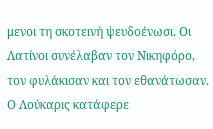μενοι τη σκοτεινή ψευδοένωσι. Οι Λατίνοι συνέλαβαν τον Νικηφόρο, τον φυλάκισαν και τον εθανάτωσαν. Ο Λούκαρις κατάφερε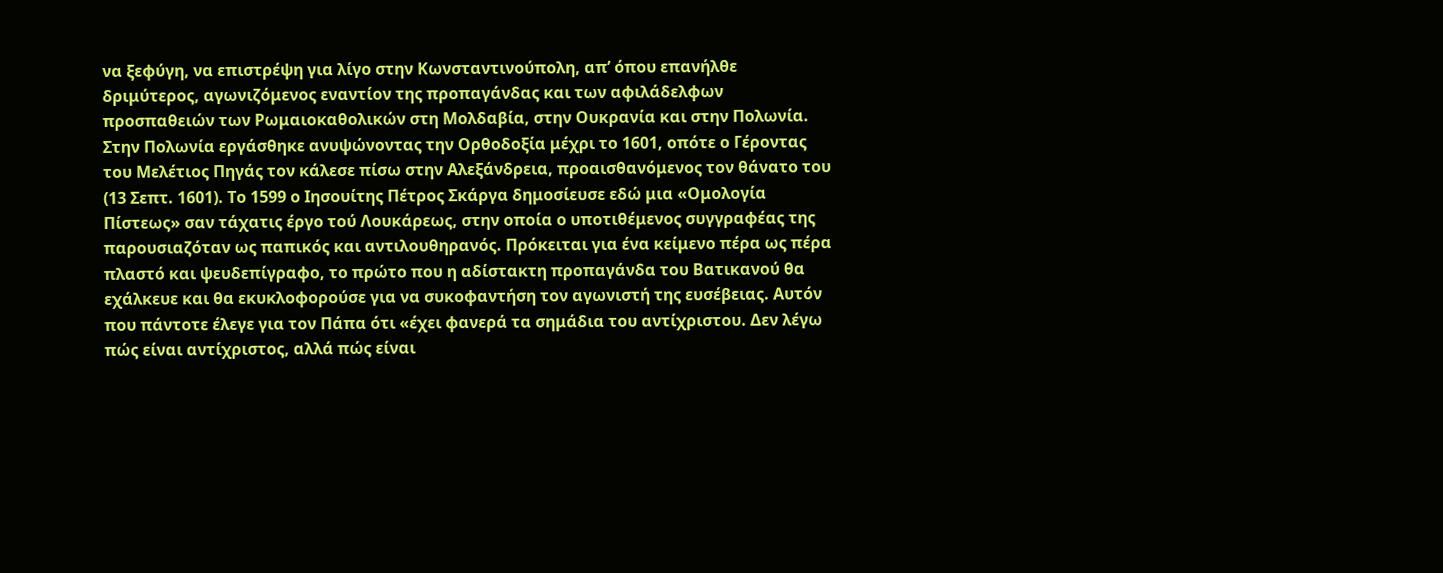να ξεφύγη, να επιστρέψη για λίγο στην Κωνσταντινούπολη, απ’ όπου επανήλθε δριμύτερος, αγωνιζόμενος εναντίον της προπαγάνδας και των αφιλάδελφων προσπαθειών των Ρωμαιοκαθολικών στη Μολδαβία, στην Ουκρανία και στην Πολωνία. Στην Πολωνία εργάσθηκε ανυψώνοντας την Ορθοδοξία μέχρι το 1601, οπότε ο Γέροντας του Μελέτιος Πηγάς τον κάλεσε πίσω στην Αλεξάνδρεια, προαισθανόμενος τον θάνατο του (13 Σεπτ. 1601). Το 1599 ο Ιησουίτης Πέτρος Σκάργα δημοσίευσε εδώ μια «Ομολογία Πίστεως» σαν τάχατις έργο τού Λουκάρεως, στην οποία ο υποτιθέμενος συγγραφέας της παρουσιαζόταν ως παπικός και αντιλουθηρανός. Πρόκειται για ένα κείμενο πέρα ως πέρα πλαστό και ψευδεπίγραφο, το πρώτο που η αδίστακτη προπαγάνδα του Βατικανού θα εχάλκευε και θα εκυκλοφορούσε για να συκοφαντήση τον αγωνιστή της ευσέβειας. Αυτόν που πάντοτε έλεγε για τον Πάπα ότι «έχει φανερά τα σημάδια του αντίχριστου. Δεν λέγω πώς είναι αντίχριστος, αλλά πώς είναι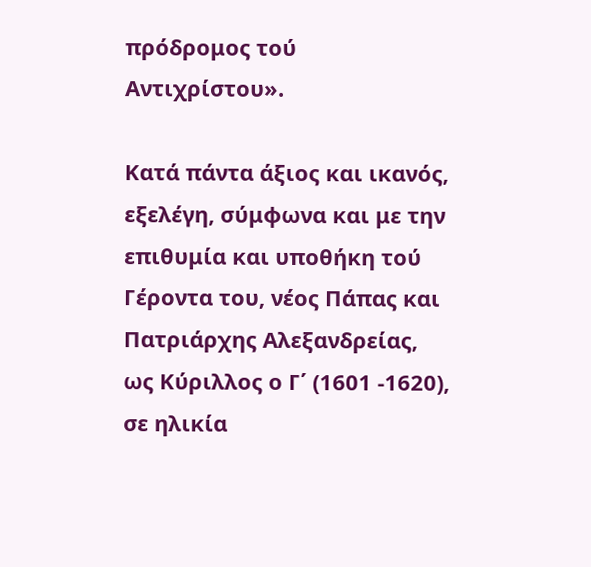πρόδρομος τού Αντιχρίστου».

Κατά πάντα άξιος και ικανός, εξελέγη, σύμφωνα και με την επιθυμία και υποθήκη τού Γέροντα του, νέος Πάπας και Πατριάρχης Αλεξανδρείας, ως Κύριλλος ο Γ΄ (1601 -1620), σε ηλικία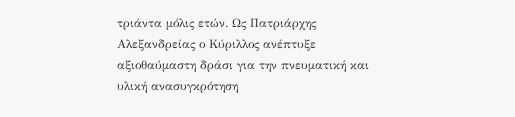τριάντα μόλις ετών. Ως Πατριάρχης Αλεξανδρείας ο Κύριλλος ανέπτυξε αξιοθαύμαστη δράσι για την πνευματική και υλική ανασυγκρότηση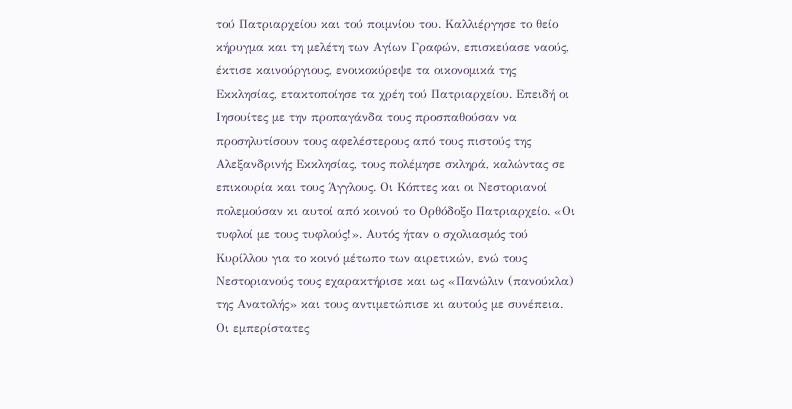τού Πατριαρχείου και τού ποιμνίου του. Καλλιέργησε το θείο κήρυγμα και τη μελέτη των Αγίων Γραφών, επισκεύασε ναούς, έκτισε καινούργιους, ενοικοκύρεψε τα οικονομικά της Εκκλησίας, ετακτοποίησε τα χρέη τού Πατριαρχείου. Επειδή οι Ιησουίτες με την προπαγάνδα τους προσπαθούσαν να προσηλυτίσουν τους αφελέστερους από τους πιστούς της Αλεξανδρινής Εκκλησίας, τους πολέμησε σκληρά, καλώντας σε επικουρία και τους Άγγλους. Οι Κόπτες και οι Νεστοριανοί πολεμούσαν κι αυτοί από κοινού το Ορθόδοξο Πατριαρχείο. «Οι τυφλοί με τους τυφλούς!». Αυτός ήταν ο σχολιασμός τού Κυρίλλου για το κοινό μέτωπο των αιρετικών, ενώ τους Νεστοριανούς τους εχαρακτήρισε και ως «Πανώλιν (πανούκλα) της Ανατολής» και τους αντιμετώπισε κι αυτούς με συνέπεια. Οι εμπερίστατες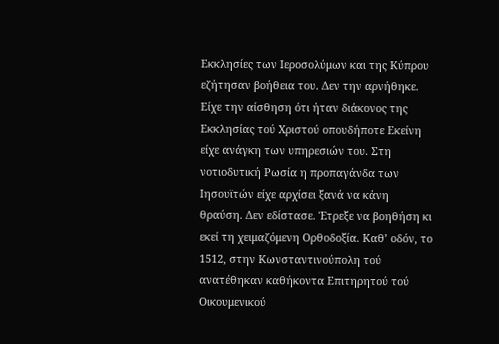Εκκλησίες των Ιεροσολύμων και της Κύπρου εζήτησαν βοήθεια του. Δεν την αρνήθηκε. Είχε την αίσθηση ότι ήταν διάκονος της Εκκλησίας τού Χριστού οπουδήποτε Εκείνη είχε ανάγκη των υπηρεσιών του. Στη νοτιοδυτική Ρωσία η προπαγάνδα των Ιησουϊτών είχε αρχίσει ξανά να κάνη θραύση. Δεν εδίστασε. Έτρεξε να βοηθήση κι εκεί τη χειμαζόμενη Ορθοδοξία. Καθ’ οδόν, το 1512, στην Κωνσταντινούπολη τού ανατέθηκαν καθήκοντα Επιτηρητού τού Οικουμενικού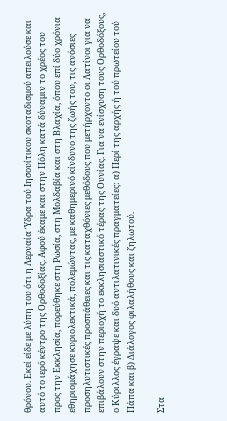θρόνου. Εκεί είδε με λύπη του ότι η Λερναία Ύδρα τού Ιησουίτικου σκοταδισμού απειλούσε και αυτό το ιερό κέντρο της Ορθοδοξίας. Αφού έκαμε και στην Πόλη κατά δύναμιν το χρέος του προς την Εκκλησία, πορεύθηκε στη Ρωσία, στη Μολδαβία και στη Βλαχία, όπου επί δύο χρόνια εθηριομάχησε κυριολεκτικά, πολεμώντας, με καθημερινό κίνδυνο της ζωής του, τις ανόσιες προσηλυτιστικές προσπάθειες και τις καταχθόνιες μεθόδους που μετήρχοντο οι Λατίνοι για να επιβάλουν στην περιοχή το εκκλησιαστικό τέρας της Ουνίας. Για να ενίσχυση τους Ορθοδόξους, ο Κύριλλος έγραψε και δυό αντιλατινικές πραγματείες: α) Περί της αρχής ή τού πρωτείου τού Πάπα και β) Διάλογος φιλαλήθους και ζηλωτού.

Στα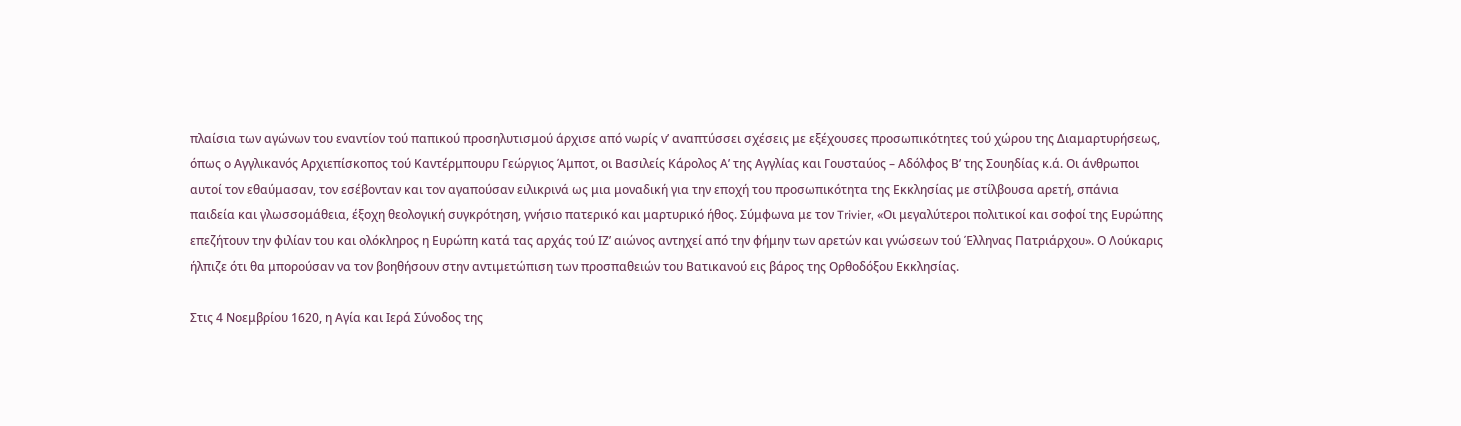πλαίσια των αγώνων του εναντίον τού παπικού προσηλυτισμού άρχισε από νωρίς ν’ αναπτύσσει σχέσεις με εξέχουσες προσωπικότητες τού χώρου της Διαμαρτυρήσεως, όπως ο Αγγλικανός Αρχιεπίσκοπος τού Καντέρμπουρυ Γεώργιος Άμποτ, οι Βασιλείς Κάρολος Α’ της Αγγλίας και Γουσταύος – Αδόλφος Β’ της Σουηδίας κ.ά. Οι άνθρωποι αυτοί τον εθαύμασαν, τον εσέβονταν και τον αγαπούσαν ειλικρινά ως μια μοναδική για την εποχή του προσωπικότητα της Εκκλησίας με στίλβουσα αρετή, σπάνια παιδεία και γλωσσομάθεια, έξοχη θεολογική συγκρότηση, γνήσιο πατερικό και μαρτυρικό ήθος. Σύμφωνα με τον Trivier, «Οι μεγαλύτεροι πολιτικοί και σοφοί της Ευρώπης επεζήτουν την φιλίαν του και ολόκληρος η Ευρώπη κατά τας αρχάς τού ΙΖ’ αιώνος αντηχεί από την φήμην των αρετών και γνώσεων τού Έλληνας Πατριάρχου». Ο Λούκαρις ήλπιζε ότι θα μπορούσαν να τον βοηθήσουν στην αντιμετώπιση των προσπαθειών του Βατικανού εις βάρος της Ορθοδόξου Εκκλησίας.

Στις 4 Νοεμβρίου 1620, η Αγία και Ιερά Σύνοδος της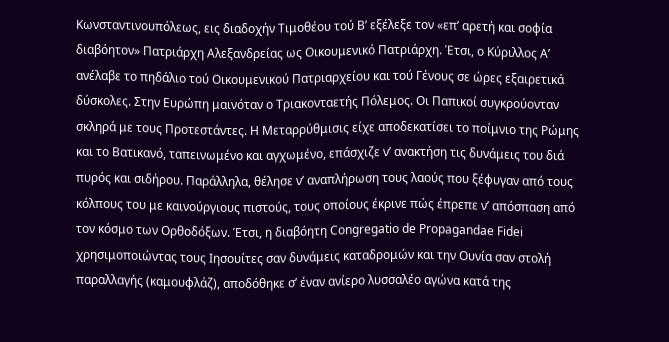Κωνσταντινουπόλεως, εις διαδοχήν Τιμοθέου τού Β’ εξέλεξε τον «επ’ αρετή και σοφία διαβόητον» Πατριάρχη Αλεξανδρείας ως Οικουμενικό Πατριάρχη. Έτσι, ο Κύριλλος Α’ ανέλαβε το πηδάλιο τού Οικουμενικού Πατριαρχείου και τού Γένους σε ώρες εξαιρετικά δύσκολες. Στην Ευρώπη μαινόταν ο Τριακονταετής Πόλεμος. Οι Παπικοί συγκρούονταν σκληρά με τους Προτεστάντες. Η Μεταρρύθμισις είχε αποδεκατίσει το ποίμνιο της Ρώμης και το Βατικανό, ταπεινωμένο και αγχωμένο, επάσχιζε ν’ ανακτήση τις δυνάμεις του διά πυρός και σιδήρου. Παράλληλα, θέλησε ν’ αναπλήρωση τους λαούς που ξέφυγαν από τους κόλπους του με καινούργιους πιστούς, τους οποίους έκρινε πώς έπρεπε ν’ απόσπαση από τον κόσμο των Ορθοδόξων. Έτσι, η διαβόητη Congregatio de Propagandae Fidei χρησιμοποιώντας τους Ιησουίτες σαν δυνάμεις καταδρομών και την Ουνία σαν στολή παραλλαγής (καμουφλάζ), αποδόθηκε σ’ έναν ανίερο λυσσαλέο αγώνα κατά της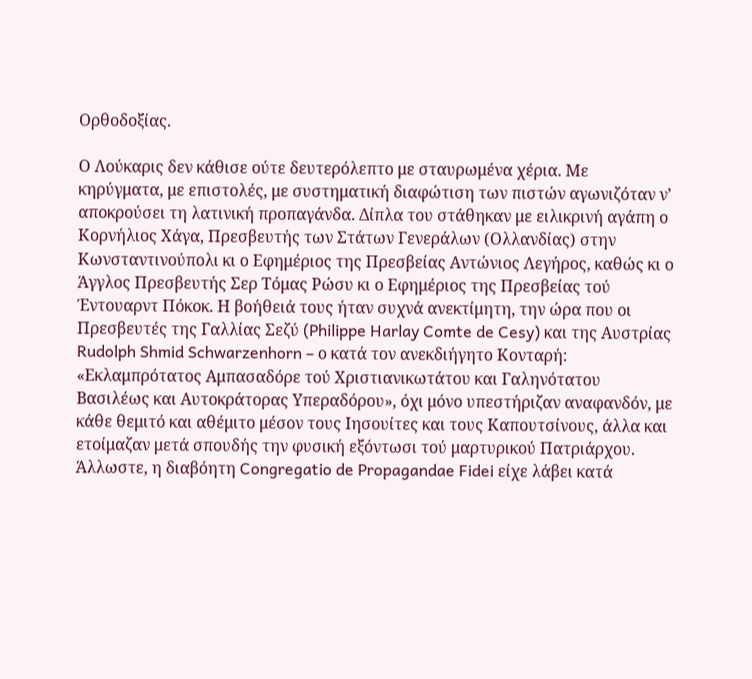Ορθοδοξίας.

Ο Λούκαρις δεν κάθισε ούτε δευτερόλεπτο με σταυρωμένα χέρια. Με κηρύγματα, με επιστολές, με συστηματική διαφώτιση των πιστών αγωνιζόταν ν’ αποκρούσει τη λατινική προπαγάνδα. Δίπλα του στάθηκαν με ειλικρινή αγάπη ο Κορνήλιος Χάγα, Πρεσβευτής των Στάτων Γενεράλων (Ολλανδίας) στην Κωνσταντινούπολι κι ο Εφημέριος της Πρεσβείας Αντώνιος Λεγήρος, καθώς κι ο Άγγλος Πρεσβευτής Σερ Τόμας Ρώσυ κι ο Εφημέριος της Πρεσβείας τού Έντουαρντ Πόκοκ. Η βοήθειά τους ήταν συχνά ανεκτίμητη, την ώρα που οι Πρεσβευτές της Γαλλίας Σεζύ (Philippe Harlay Comte de Cesy) και της Αυστρίας Rudolph Shmid Schwarzenhorn – ο κατά τον ανεκδιήγητο Κονταρή: «Εκλαμπρότατος Αμπασαδόρε τού Χριστιανικωτάτου και Γαληνότατου Βασιλέως και Αυτοκράτορας Υπεραδόρου», όχι μόνο υπεστήριζαν αναφανδόν, με κάθε θεμιτό και αθέμιτο μέσον τους Ιησουίτες και τους Καπουτσίνους, άλλα και ετοίμαζαν μετά σπουδής την φυσική εξόντωσι τού μαρτυρικού Πατριάρχου. Άλλωστε, η διαβόητη Congregatio de Propagandae Fidei είχε λάβει κατά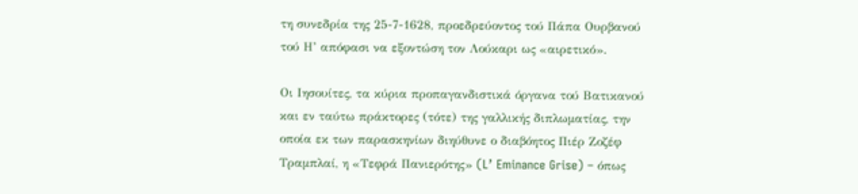τη συνεδρία της 25-7-1628, προεδρεύοντος τού Πάπα Ουρβανού τού Η’ απόφασι να εξοντώση τον Λούκαρι ως «αιρετικό».

Οι Ιησουίτες, τα κύρια προπαγανδιστικά όργανα τού Βατικανού και εν ταύτω πράκτορες (τότε) της γαλλικής διπλωματίας, την οποία εκ των παρασκηνίων διηύθυνε ο διαβόητος Πιέρ Ζοζέφ Τραμπλαί, η «Τεφρά Πανιερότης» (L’ Eminance Grise) – όπως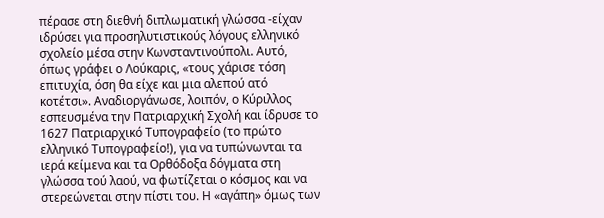πέρασε στη διεθνή διπλωματική γλώσσα -είχαν ιδρύσει για προσηλυτιστικούς λόγους ελληνικό σχολείο μέσα στην Κωνσταντινούπολι. Αυτό, όπως γράφει ο Λούκαρις, «τους χάρισε τόση επιτυχία, όση θα είχε και μια αλεπού ατό κοτέτσι». Αναδιοργάνωσε, λοιπόν, ο Κύριλλος εσπευσμένα την Πατριαρχική Σχολή και ίδρυσε το 1627 Πατριαρχικό Τυπογραφείο (το πρώτο ελληνικό Τυπογραφείο!), για να τυπώνωνται τα ιερά κείμενα και τα Ορθόδοξα δόγματα στη γλώσσα τού λαού, να φωτίζεται ο κόσμος και να στερεώνεται στην πίστι του. Η «αγάπη» όμως των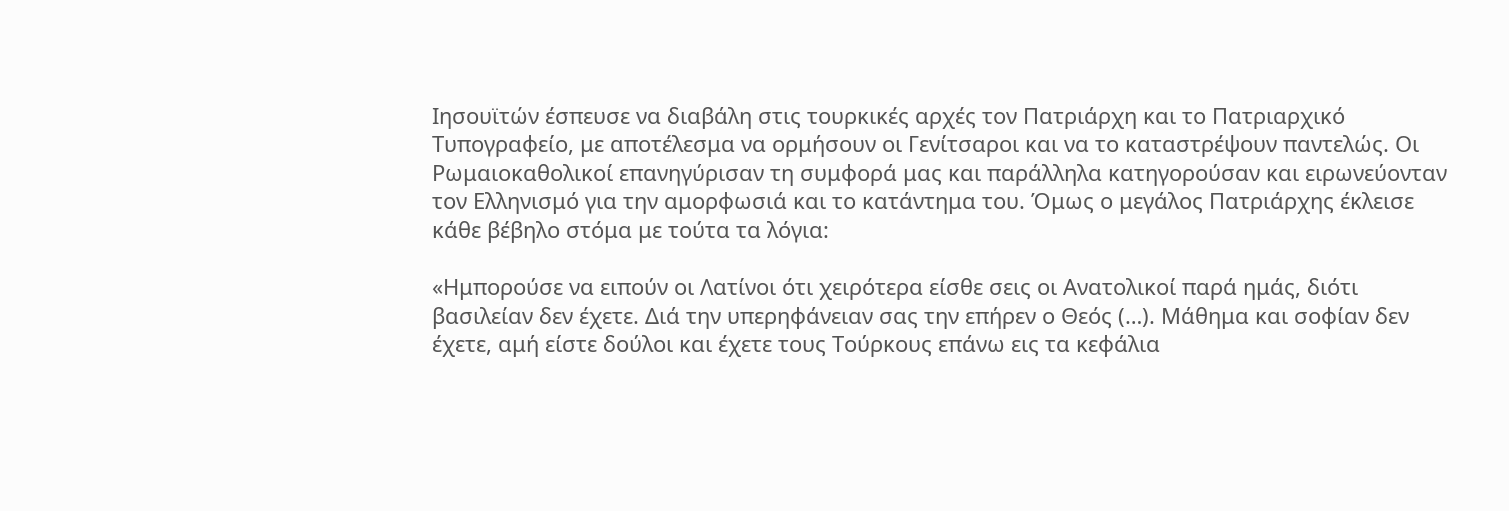Ιησουϊτών έσπευσε να διαβάλη στις τουρκικές αρχές τον Πατριάρχη και το Πατριαρχικό Τυπογραφείο, με αποτέλεσμα να ορμήσουν οι Γενίτσαροι και να το καταστρέψουν παντελώς. Οι Ρωμαιοκαθολικοί επανηγύρισαν τη συμφορά μας και παράλληλα κατηγορούσαν και ειρωνεύονταν τον Ελληνισμό για την αμορφωσιά και το κατάντημα του. Όμως ο μεγάλος Πατριάρχης έκλεισε κάθε βέβηλο στόμα με τούτα τα λόγια:

«Ημπορούσε να ειπούν οι Λατίνοι ότι χειρότερα είσθε σεις οι Ανατολικοί παρά ημάς, διότι βασιλείαν δεν έχετε. Διά την υπερηφάνειαν σας την επήρεν ο Θεός (…). Μάθημα και σοφίαν δεν έχετε, αμή είστε δούλοι και έχετε τους Τούρκους επάνω εις τα κεφάλια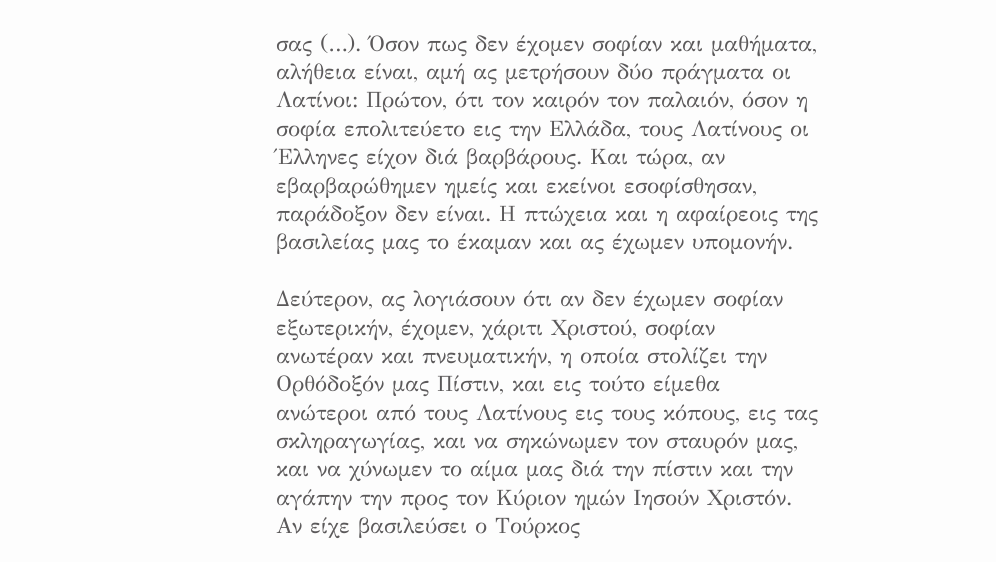σας (…). Όσον πως δεν έχομεν σοφίαν και μαθήματα, αλήθεια είναι, αμή ας μετρήσουν δύο πράγματα οι Λατίνοι: Πρώτον, ότι τον καιρόν τον παλαιόν, όσον η σοφία επολιτεύετο εις την Ελλάδα, τους Λατίνους οι Έλληνες είχον διά βαρβάρους. Και τώρα, αν εβαρβαρώθημεν ημείς και εκείνοι εσοφίσθησαν, παράδοξον δεν είναι. Η πτώχεια και η αφαίρεοις της βασιλείας μας το έκαμαν και ας έχωμεν υπομονήν.

Δεύτερον, ας λογιάσουν ότι αν δεν έχωμεν σοφίαν εξωτερικήν, έχομεν, χάριτι Χριστού, σοφίαν ανωτέραν και πνευματικήν, η οποία στολίζει την Ορθόδοξόν μας Πίστιν, και εις τούτο είμεθα ανώτεροι από τους Λατίνους εις τους κόπους, εις τας σκληραγωγίας, και να σηκώνωμεν τον σταυρόν μας, και να χύνωμεν το αίμα μας διά την πίστιν και την αγάπην την προς τον Κύριον ημών Ιησούν Χριστόν. Αν είχε βασιλεύσει ο Τούρκος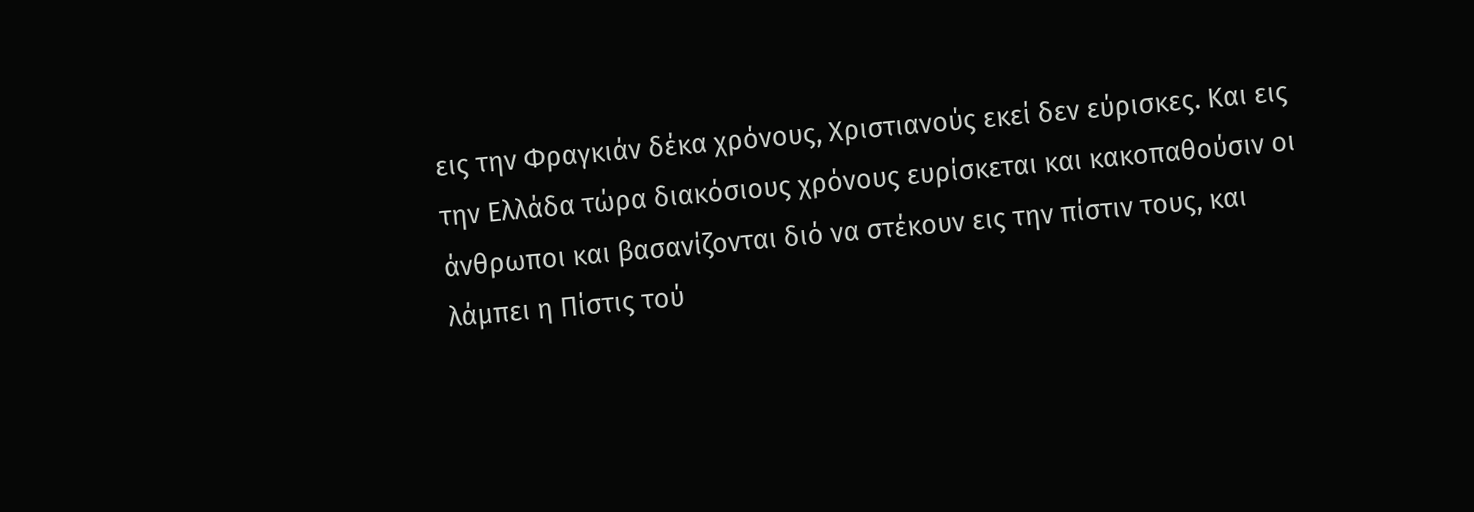εις την Φραγκιάν δέκα χρόνους, Χριστιανούς εκεί δεν εύρισκες. Και εις την Ελλάδα τώρα διακόσιους χρόνους ευρίσκεται και κακοπαθούσιν οι άνθρωποι και βασανίζονται διό να στέκουν εις την πίστιν τους, και λάμπει η Πίστις τού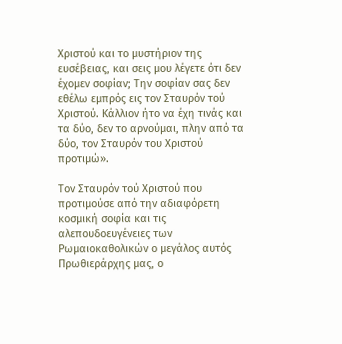Χριστού και το μυστήριον της ευσέβειας, και σεις μου λέγετε ότι δεν έχομεν σοφίαν; Την σοφίαν σας δεν εθέλω εμπρός εις τον Σταυρόν τού Χριστού. Κάλλιον ήτο να έχη τινάς και τα δύο, δεν το αρνούμαι, πλην από τα δύο, τον Σταυρόν του Χριστού προτιμώ».

Τον Σταυρόν τού Χριστού που προτιμούσε από την αδιαφόρετη κοσμική σοφία και τις αλεπουδοευγένειες των Ρωμαιοκαθολικών ο μεγάλος αυτός Πρωθιεράρχης μας, ο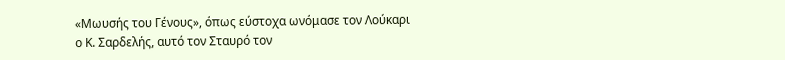«Μωυσής του Γένους», όπως εύστοχα ωνόμασε τον Λούκαρι ο Κ. Σαρδελής, αυτό τον Σταυρό τον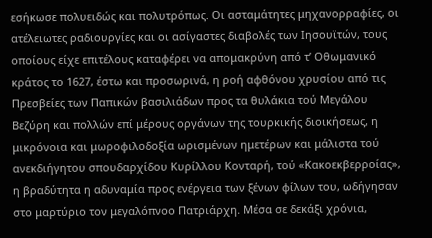εσήκωσε πολυειδώς και πολυτρόπως. Οι ασταμάτητες μηχανορραφίες, οι ατέλειωτες ραδιουργίες και οι ασίγαστες διαβολές των Ιησουϊτών, τους οποίους είχε επιτέλους καταφέρει να απομακρύνη από τ’ Οθωμανικό κράτος το 1627, έστω και προσωρινά, η ροή αφθόνου χρυσίου από τις Πρεσβείες των Παπικών βασιλιάδων προς τα θυλάκια τού Μεγάλου Βεζύρη και πολλών επί μέρους οργάνων της τουρκικής διοικήσεως, η μικρόνοια και μωροφιλοδοξία ωρισμένων ημετέρων και μάλιστα τού ανεκδιήγητου σπουδαρχίδου Κυρίλλου Κονταρή, τού «Κακοεκβερροίας», η βραδύτητα η αδυναμία προς ενέργεια των ξένων φίλων του, ωδήγησαν στο μαρτύριο τον μεγαλόπνοο Πατριάρχη. Μέσα σε δεκάξι χρόνια,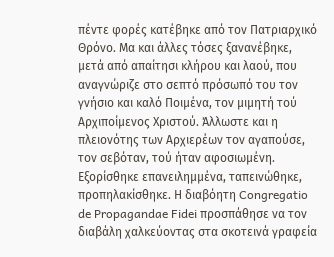πέντε φορές κατέβηκε από τον Πατριαρχικό Θρόνο. Μα και άλλες τόσες ξανανέβηκε, μετά από απαίτησι κλήρου και λαού, που αναγνώριζε στο σεπτό πρόσωπό του τον γνήσιο και καλό Ποιμένα, τον μιμητή τού Αρχιποίμενος Χριστού. Άλλωστε και η πλειονότης των Αρχιερέων τον αγαπούσε, τον σεβόταν, τού ήταν αφοσιωμένη. Εξορίσθηκε επανειλημμένα, ταπεινώθηκε, προπηλακίσθηκε. Η διαβόητη Congregatio de Propagandae Fidei προσπάθησε να τον διαβάλη χαλκεύοντας στα σκοτεινά γραφεία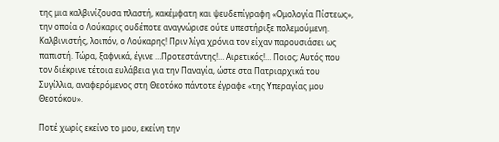της μια καλβινίζουσα πλαστή, κακέμφατη και ψευδεπίγραφη «Ομολογία Πίστεως», την οποία ο Λούκαρις ουδέποτε αναγνώρισε ούτε υπεστήριξε πολεμούμενη. Καλβινιστής, λοιπόν, ο Λούκαρης! Πριν λίγα χρόνια τον είχαν παρουσιάσει ως παπιστή. Τώρα, ξαφνικά, έγινε …Προτεστάντης!… Αιρετικός!… Ποιος; Αυτός που τον διέκρινε τέτοια ευλάβεια για την Παναγία, ώστε στα Πατριαρχικά του Συγίλλια, αναφερόμενος στη Θεοτόκο πάντοτε έγραφε «της Υπεραγίας μου Θεοτόκου».

Ποτέ χωρίς εκείνο το μου, εκείνη την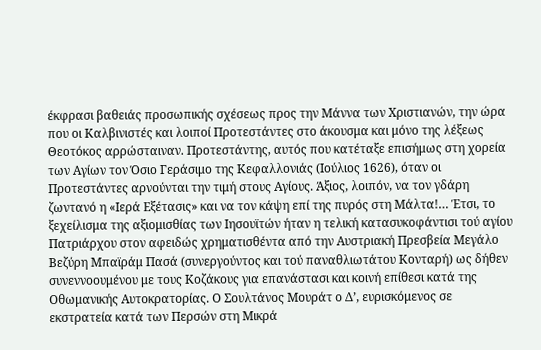έκφρασι βαθειάς προσωπικής σχέσεως προς την Μάννα των Χριστιανών, την ώρα που οι Καλβινιστές και λοιποί Προτεστάντες στο άκουσμα και μόνο της λέξεως Θεοτόκος αρρώσταιναν. Προτεστάντης, αυτός που κατέταξε επισήμως στη χορεία των Αγίων τον Όσιο Γεράσιμο της Κεφαλλονιάς (Ιούλιος 1626), όταν οι Προτεστάντες αρνούνται την τιμή στους Αγίους. Άξιος, λοιπόν, να τον γδάρη ζωντανό η «Ιερά Εξέτασις» και να τον κάψη επί της πυρός στη Μάλτα!… Έτσι, το ξεχείλισμα της αξιομισθίας των Ιησουϊτών ήταν η τελική κατασυκοφάντισι τού αγίου Πατριάρχου στον αφειδώς χρηματισθέντα από την Αυστριακή Πρεσβεία Μεγάλο Βεζύρη Μπαϊράμ Πασά (συνεργούντος και τού παναθλιωτάτου Κονταρή) ως δήθεν συνεννοουμένου με τους Κοζάκους για επανάστασι και κοινή επίθεσι κατά της Οθωμανικής Αυτοκρατορίας. Ο Σουλτάνος Μουράτ ο Δ’, ευρισκόμενος σε εκστρατεία κατά των Περσών στη Μικρά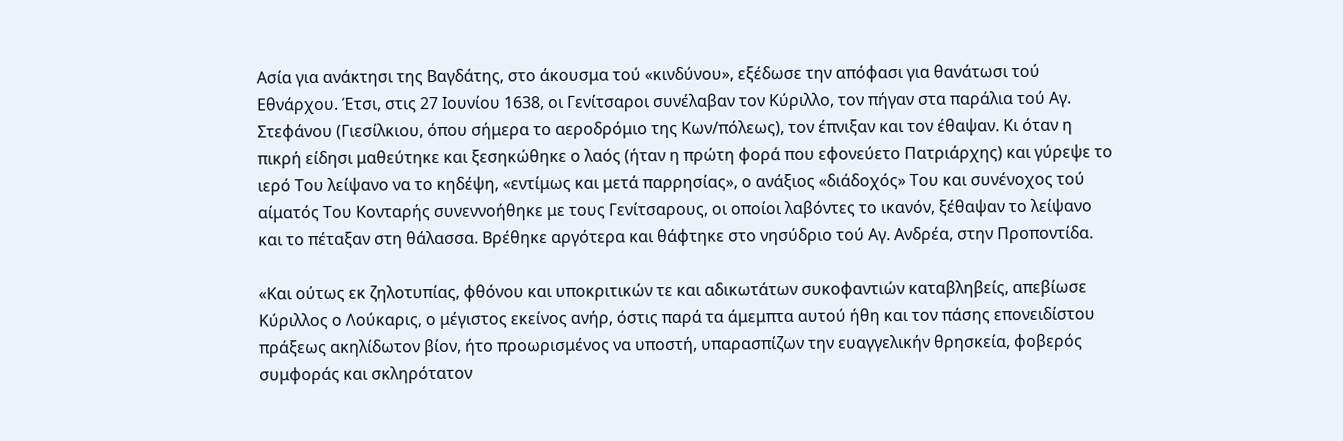Ασία για ανάκτησι της Βαγδάτης, στο άκουσμα τού «κινδύνου», εξέδωσε την απόφασι για θανάτωσι τού Εθνάρχου. Έτσι, στις 27 Ιουνίου 1638, οι Γενίτσαροι συνέλαβαν τον Κύριλλο, τον πήγαν στα παράλια τού Αγ. Στεφάνου (Γιεσίλκιου, όπου σήμερα το αεροδρόμιο της Κων/πόλεως), τον έπνιξαν και τον έθαψαν. Κι όταν η πικρή είδησι μαθεύτηκε και ξεσηκώθηκε ο λαός (ήταν η πρώτη φορά που εφονεύετο Πατριάρχης) και γύρεψε το ιερό Του λείψανο να το κηδέψη, «εντίμως και μετά παρρησίας», ο ανάξιος «διάδοχός» Του και συνένοχος τού αίματός Του Κονταρής συνεννοήθηκε με τους Γενίτσαρους, οι οποίοι λαβόντες το ικανόν, ξέθαψαν το λείψανο και το πέταξαν στη θάλασσα. Βρέθηκε αργότερα και θάφτηκε στο νησύδριο τού Αγ. Ανδρέα, στην Προποντίδα.

«Και ούτως εκ ζηλοτυπίας, φθόνου και υποκριτικών τε και αδικωτάτων συκοφαντιών καταβληβείς, απεβίωσε Κύριλλος ο Λούκαρις, ο μέγιστος εκείνος ανήρ, όστις παρά τα άμεμπτα αυτού ήθη και τον πάσης επονειδίστου πράξεως ακηλίδωτον βίον, ήτο προωρισμένος να υποστή, υπαρασπίζων την ευαγγελικήν θρησκεία, φοβερός συμφοράς και σκληρότατον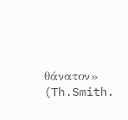θάνατον» (Th.Smith.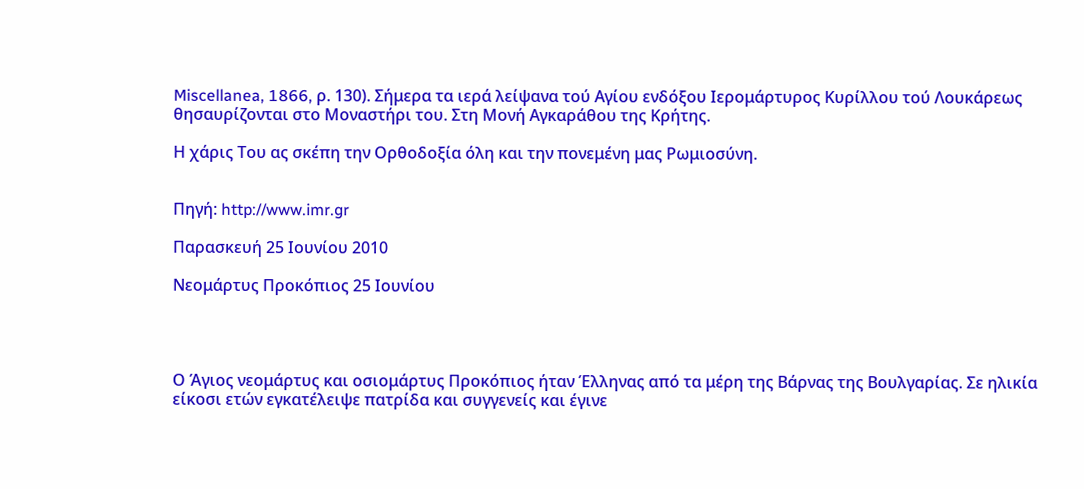Miscellanea, 1866, ρ. 130). Σήμερα τα ιερά λείψανα τού Αγίου ενδόξου Ιερομάρτυρος Κυρίλλου τού Λουκάρεως θησαυρίζονται στο Μοναστήρι του. Στη Μονή Αγκαράθου της Κρήτης.

Η χάρις Του ας σκέπη την Ορθοδοξία όλη και την πονεμένη μας Ρωμιοσύνη.


Πηγή: http://www.imr.gr

Παρασκευή 25 Ιουνίου 2010

Νεομάρτυς Προκόπιος 25 Ιουνίου




Ο Άγιος νεομάρτυς και οσιομάρτυς Προκόπιος ήταν Έλληνας από τα μέρη της Βάρνας της Βουλγαρίας. Σε ηλικία είκοσι ετών εγκατέλειψε πατρίδα και συγγενείς και έγινε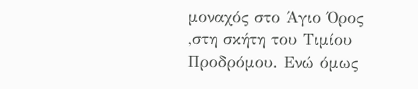μοναχός στο Άγιο Όρος ,στη σκήτη του Τιμίου Προδρόμου. Ενώ όμως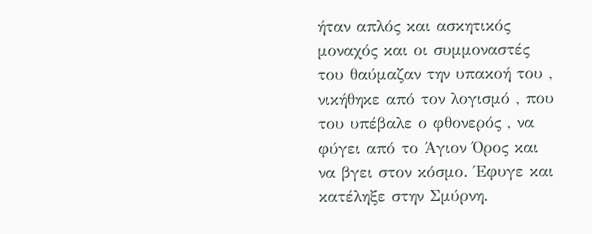ήταν απλός και ασκητικός μοναχός και οι συμμοναστές του θαύμαζαν την υπακοή του , νικήθηκε από τον λογισμό , που του υπέβαλε ο φθονερός , να φύγει από το Άγιον Όρος και να βγει στον κόσμο. Έφυγε και κατέληξε στην Σμύρνη.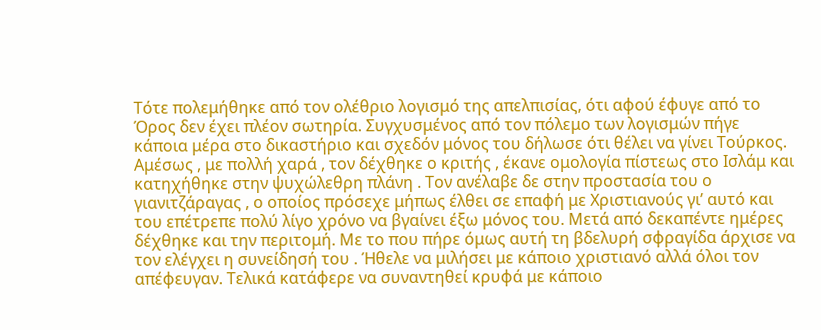Τότε πολεμήθηκε από τον ολέθριο λογισμό της απελπισίας, ότι αφού έφυγε από το Όρος δεν έχει πλέον σωτηρία. Συγχυσμένος από τον πόλεμο των λογισμών πήγε κάποια μέρα στο δικαστήριο και σχεδόν μόνος του δήλωσε ότι θέλει να γίνει Τούρκος. Αμέσως , με πολλή χαρά , τον δέχθηκε ο κριτής , έκανε ομολογία πίστεως στο Ισλάμ και κατηχήθηκε στην ψυχώλεθρη πλάνη . Τον ανέλαβε δε στην προστασία του ο γιανιτζάραγας , ο οποίος πρόσεχε μήπως έλθει σε επαφή με Χριστιανούς γι’ αυτό και του επέτρεπε πολύ λίγο χρόνο να βγαίνει έξω μόνος του. Μετά από δεκαπέντε ημέρες δέχθηκε και την περιτομή. Με το που πήρε όμως αυτή τη βδελυρή σφραγίδα άρχισε να τον ελέγχει η συνείδησή του . Ήθελε να μιλήσει με κάποιο χριστιανό αλλά όλοι τον απέφευγαν. Τελικά κατάφερε να συναντηθεί κρυφά με κάποιο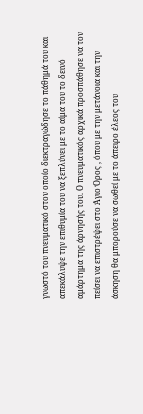γνωστό του πνευματικό στον οποίο διεκτραγώδησε το πάθημά του και απεκάλυψε την επιθυμία του να ξεπλύνει με το αίμα του το δεινό αμάρτημα της άρνησής του. Ο πνευματικός αρχικά προσπάθησε να τον πείσει να επιστρέψει στο Άγιο Όρος , όπου με την μετάνοια και την άσκηση θα μπορούσε να σωθεί με το άπειρο έλεος του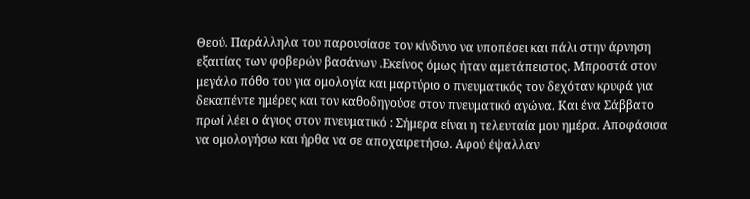Θεού. Παράλληλα του παρουσίασε τον κίνδυνο να υποπέσει και πάλι στην άρνηση εξαιτίας των φοβερών βασάνων .Εκείνος όμως ήταν αμετάπειστος. Μπροστά στον μεγάλο πόθο του για ομολογία και μαρτύριο ο πνευματικός τον δεχόταν κρυφά για δεκαπέντε ημέρες και τον καθοδηγούσε στον πνευματικό αγώνα. Και ένα Σάββατο πρωί λέει ο άγιος στον πνευματικό : Σήμερα είναι η τελευταία μου ημέρα. Αποφάσισα να ομολογήσω και ήρθα να σε αποχαιρετήσω. Αφού έψαλλαν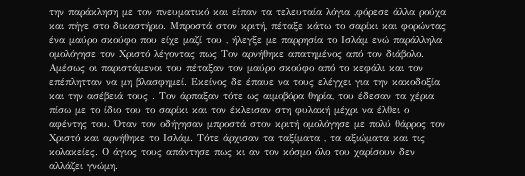την παράκληση με τον πνευματικό και είπαν τα τελευταία λόγια ,φόρεσε άλλα ρούχα και πήγε στο δικαστήριο. Μπροστά στον κριτή, πέταξε κάτω το σαρίκι και φορώντας ένα μαύρο σκούφο που είχε μαζί του , ήλεγξε με παρρησία το Ισλάμ ενώ παράλληλα ομολόγησε τον Χριστό λέγοντας πως Τον αρνήθηκε απατημένος από τον διάβολο. Αμέσως οι παριστάμενοι του πέταξαν τον μαύρο σκούφο από το κεφάλι και τον επέπλητταν να μη βλασφημεί. Εκείνος δε έπαυε να τους ελέγχει για την κακοδοξία και την ασέβειά τους . Τον άρπαξαν τότε ως αιμοβόρα θηρία, του έδεσαν τα χέρια πίσω με το ίδιο του το σαρίκι και τον έκλεισαν στη φυλακή μέχρι να έλθει ο αφέντης του. Όταν τον οδήγησαν μπροστά στον κριτή ομολόγησε με πολύ θάρρος τον Χριστό και αρνήθηκε το Ισλάμ. Τότε άρχισαν τα ταξίματα , τα αξιώματα και τις κολακείες. Ο άγιος τους απάντησε πως κι αν τον κόσμο όλο του χαρίσουν δεν αλλάζει γνώμη.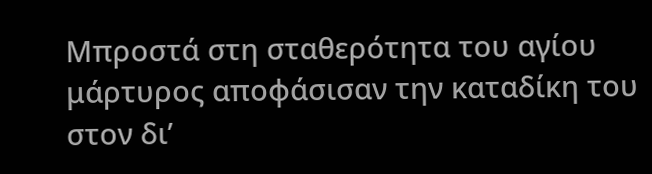Μπροστά στη σταθερότητα του αγίου μάρτυρος αποφάσισαν την καταδίκη του στον δι’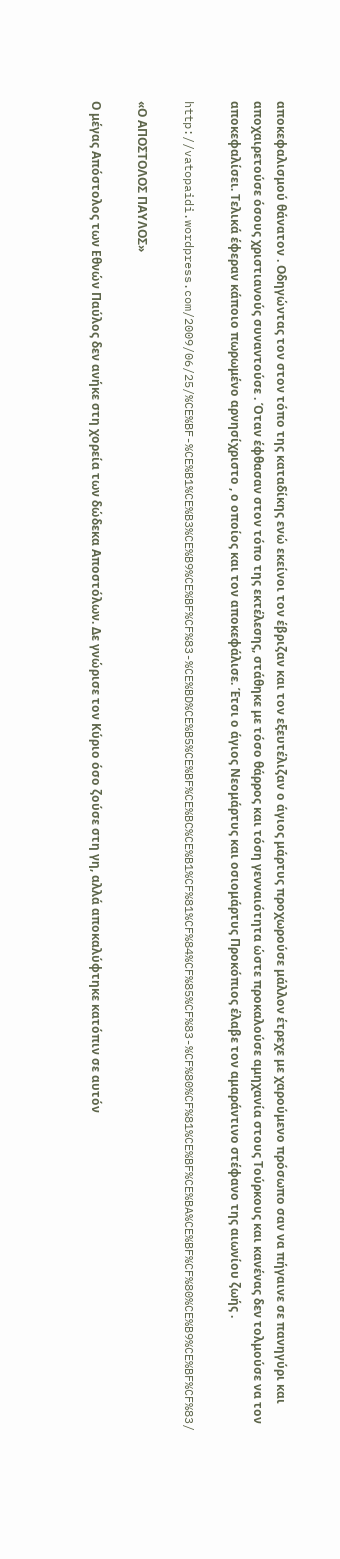αποκεφαλισμού θάνατον . Οδηγώντας τον στον τόπο της καταδίκης ενώ εκείνοι τον έβριζαν και τον εξευτέλιζαν ο άγιος μάρτυς προχωρούσε μάλλον έτρεχε με χαρούμενο πρόσωπο σαν να πήγαινε σε πανηγύρι και αποχαιρετούσε όσους χριστιανούς συναντούσε . Όταν έφθασαν στον τόπο της εκτέλεσης, στάθηκε με τόσο θάρρος και τόση γενναιότητα ώστε προκαλούσε αμηχανία στους Τούρκους και κανένας δεν τολμούσε να τον αποκεφαλίσει. Τελικά έφεραν κάποιο πωρωμένο αρνησίχριστο , ο οποίος και τον αποκεφάλισε. Έτσι ο άγιος Νεομάρτυς και οσιομάρτυς Προκόπιος έλαβε τον αμαράντινο στέφανο της αιωνίου ζωής .

http://vatopaidi.wordpress.com/2009/06/25/%CE%BF-%CE%B1%CE%B3%CE%B9%CE%BF%CF%83-%CE%BD%CE%B5%CE%BF%CE%BC%CE%B1%CF%81%CF%84%CF%85%CF%83-%CF%80%CF%81%CE%BF%CE%BA%CE%BF%CF%80%CE%B9%CE%BF%CF%83/

«Ο ΑΠΟΣΤΟΛΟΣ ΠΑΥΛΟΣ»

Ο μέγας Απόστολος των Εθνών Παύλος δεν ανήκε στη χορεία των δώδεκα Αποστόλων. Δε γνώρισε τον Κύριο όσο ζούσε στη γη, αλλά αποκαλύφτηκε κατόπιν σε αυτόν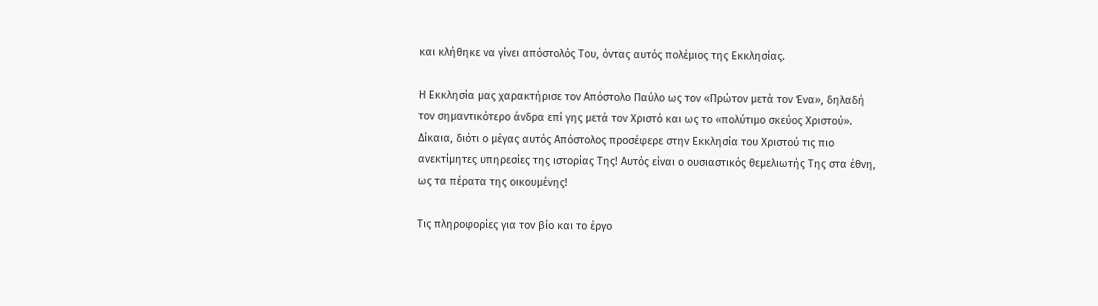και κλήθηκε να γίνει απόστολός Του, όντας αυτός πολέμιος της Εκκλησίας.

Η Εκκλησία μας χαρακτήρισε τον Απόστολο Παύλο ως τον «Πρώτον μετά τον Ένα», δηλαδή τον σημαντικότερο άνδρα επί γης μετά τον Χριστό και ως το «πολύτιμο σκεύος Χριστού». Δίκαια, διότι ο μέγας αυτός Απόστολος προσέφερε στην Εκκλησία του Χριστού τις πιο ανεκτίμητες υπηρεσίες της ιστορίας Της! Αυτός είναι ο ουσιαστικός θεμελιωτής Της στα έθνη, ως τα πέρατα της οικουμένης!

Τις πληροφορίες για τον βίο και το έργο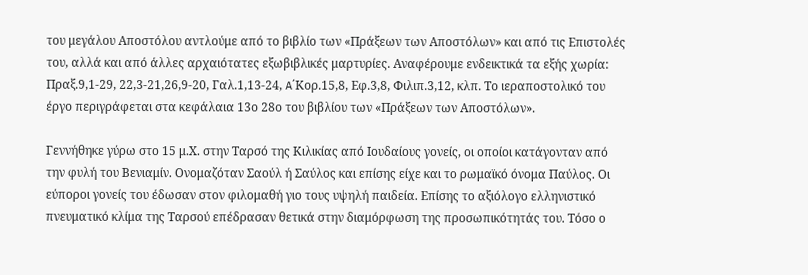του μεγάλου Αποστόλου αντλούμε από το βιβλίο των «Πράξεων των Αποστόλων» και από τις Επιστολές του, αλλά και από άλλες αρχαιότατες εξωβιβλικές μαρτυρίες. Αναφέρουμε ενδεικτικά τα εξής χωρία: Πραξ.9,1-29, 22,3-21,26,9-20, Γαλ.1,13-24, A΄Κορ.15,8, Εφ.3,8, Φιλιπ.3,12, κλπ. Το ιεραποστολικό του έργο περιγράφεται στα κεφάλαια 13ο 28ο του βιβλίου των «Πράξεων των Αποστόλων».

Γεννήθηκε γύρω στο 15 μ.Χ. στην Ταρσό της Κιλικίας από Iουδαίους γονείς, οι οποίοι κατάγονταν από την φυλή του Βενιαμίν. Ονομαζόταν Σαούλ ή Σαύλος και επίσης είχε και το ρωμαϊκό όνομα Παύλος. Οι εύποροι γονείς του έδωσαν στον φιλομαθή γιο τους υψηλή παιδεία. Επίσης το αξιόλογο ελληνιστικό πνευματικό κλίμα της Ταρσού επέδρασαν θετικά στην διαμόρφωση της προσωπικότητάς του. Τόσο ο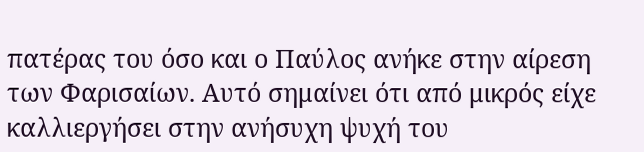πατέρας του όσο και ο Παύλος ανήκε στην αίρεση των Φαρισαίων. Αυτό σημαίνει ότι από μικρός είχε καλλιεργήσει στην ανήσυχη ψυχή του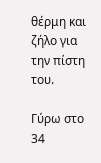θέρμη και ζήλο για την πίστη του.

Γύρω στο 34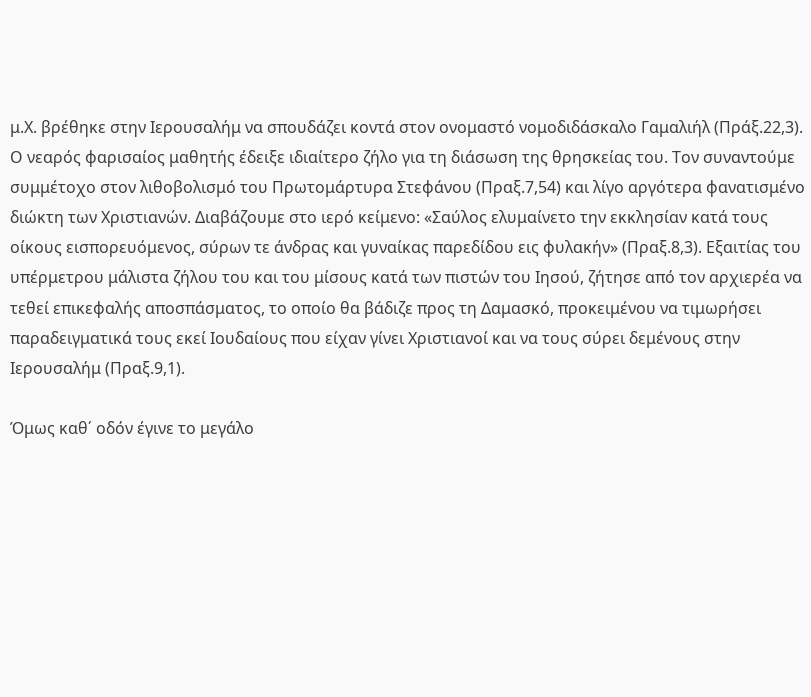μ.Χ. βρέθηκε στην Ιερουσαλήμ να σπουδάζει κοντά στον ονομαστό νομοδιδάσκαλο Γαμαλιήλ (Πράξ.22,3). Ο νεαρός φαρισαίος μαθητής έδειξε ιδιαίτερο ζήλο για τη διάσωση της θρησκείας του. Τον συναντούμε συμμέτοχο στον λιθοβολισμό του Πρωτομάρτυρα Στεφάνου (Πραξ.7,54) και λίγο αργότερα φανατισμένο διώκτη των Χριστιανών. Διαβάζουμε στο ιερό κείμενο: «Σαύλος ελυμαίνετο την εκκλησίαν κατά τους οίκους εισπορευόμενος, σύρων τε άνδρας και γυναίκας παρεδίδου εις φυλακήν» (Πραξ.8,3). Εξαιτίας του υπέρμετρου μάλιστα ζήλου του και του μίσους κατά των πιστών του Ιησού, ζήτησε από τον αρχιερέα να τεθεί επικεφαλής αποσπάσματος, το οποίο θα βάδιζε προς τη Δαμασκό, προκειμένου να τιμωρήσει παραδειγματικά τους εκεί Ιουδαίους που είχαν γίνει Χριστιανοί και να τους σύρει δεμένους στην Ιερουσαλήμ (Πραξ.9,1).

Όμως καθ΄ οδόν έγινε το μεγάλο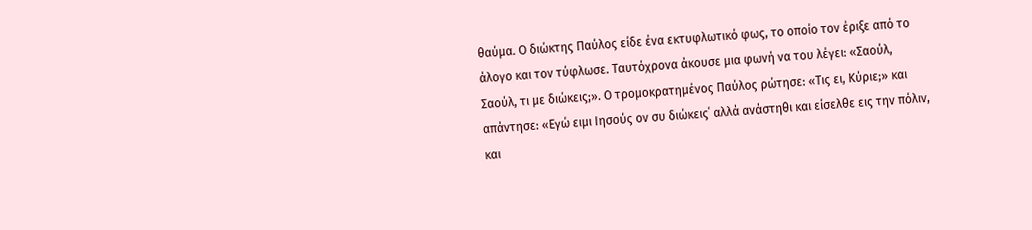θαύμα. Ο διώκτης Παύλος είδε ένα εκτυφλωτικό φως, το οποίο τον έριξε από το άλογο και τον τύφλωσε. Ταυτόχρονα άκουσε μια φωνή να του λέγει: «Σαούλ, Σαούλ, τι με διώκεις;». Ο τρομοκρατημένος Παύλος ρώτησε: «Τις ει, Κύριε;» και απάντησε: «Εγώ ειμι Ιησούς ον συ διώκεις΄ αλλά ανάστηθι και είσελθε εις την πόλιν, και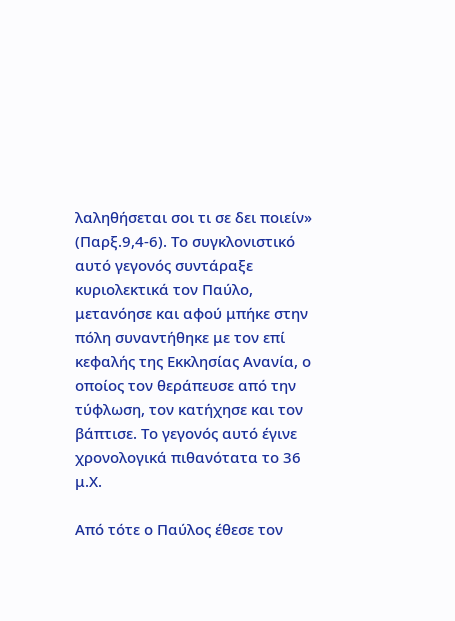λαληθήσεται σοι τι σε δει ποιείν» (Παρξ.9,4-6). Το συγκλονιστικό αυτό γεγονός συντάραξε κυριολεκτικά τον Παύλο, μετανόησε και αφού μπήκε στην πόλη συναντήθηκε με τον επί κεφαλής της Εκκλησίας Ανανία, ο οποίος τον θεράπευσε από την τύφλωση, τον κατήχησε και τον βάπτισε. Το γεγονός αυτό έγινε χρονολογικά πιθανότατα το 36 μ.Χ.

Από τότε ο Παύλος έθεσε τον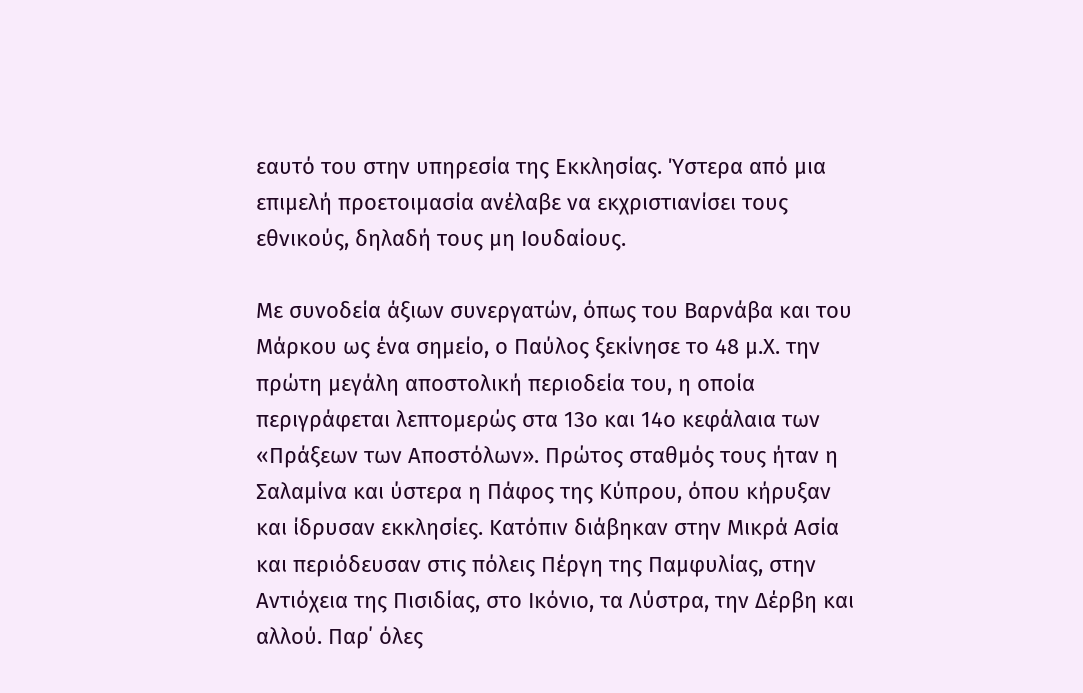εαυτό του στην υπηρεσία της Εκκλησίας. Ύστερα από μια επιμελή προετοιμασία ανέλαβε να εκχριστιανίσει τους εθνικούς, δηλαδή τους μη Ιουδαίους.

Με συνοδεία άξιων συνεργατών, όπως του Βαρνάβα και του Μάρκου ως ένα σημείο, ο Παύλος ξεκίνησε το 48 μ.Χ. την πρώτη μεγάλη αποστολική περιοδεία του, η οποία περιγράφεται λεπτομερώς στα 13ο και 14ο κεφάλαια των «Πράξεων των Αποστόλων». Πρώτος σταθμός τους ήταν η Σαλαμίνα και ύστερα η Πάφος της Κύπρου, όπου κήρυξαν και ίδρυσαν εκκλησίες. Κατόπιν διάβηκαν στην Μικρά Ασία και περιόδευσαν στις πόλεις Πέργη της Παμφυλίας, στην Αντιόχεια της Πισιδίας, στο Ικόνιο, τα Λύστρα, την Δέρβη και αλλού. Παρ΄ όλες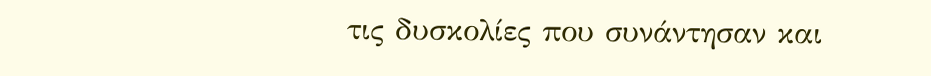τις δυσκολίες που συνάντησαν και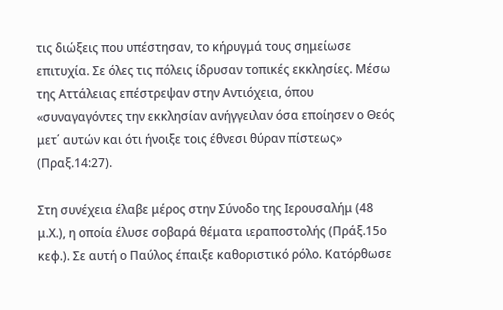τις διώξεις που υπέστησαν, το κήρυγμά τους σημείωσε επιτυχία. Σε όλες τις πόλεις ίδρυσαν τοπικές εκκλησίες. Μέσω της Αττάλειας επέστρεψαν στην Αντιόχεια, όπου «συναγαγόντες την εκκλησίαν ανήγγειλαν όσα εποίησεν ο Θεός μετ΄ αυτών και ότι ήνοιξε τοις έθνεσι θύραν πίστεως» (Πραξ.14:27).

Στη συνέχεια έλαβε μέρος στην Σύνοδο της Ιερουσαλήμ (48 μ.Χ.), η οποία έλυσε σοβαρά θέματα ιεραποστολής (Πράξ.15ο κεφ.). Σε αυτή ο Παύλος έπαιξε καθοριστικό ρόλο. Κατόρθωσε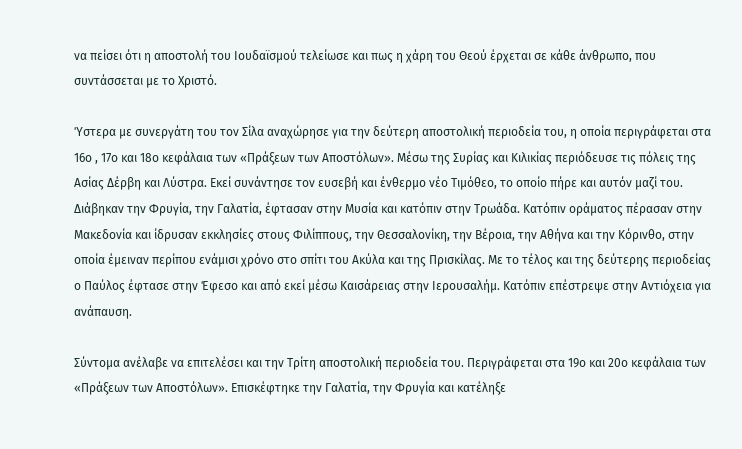να πείσει ότι η αποστολή του Ιουδαϊσμού τελείωσε και πως η χάρη του Θεού έρχεται σε κάθε άνθρωπο, που συντάσσεται με το Χριστό.

Ύστερα με συνεργάτη του τον Σίλα αναχώρησε για την δεύτερη αποστολική περιοδεία του, η οποία περιγράφεται στα 16ο , 17ο και 18ο κεφάλαια των «Πράξεων των Αποστόλων». Μέσω της Συρίας και Κιλικίας περιόδευσε τις πόλεις της Ασίας Δέρβη και Λύστρα. Εκεί συνάντησε τον ευσεβή και ένθερμο νέο Τιμόθεο, το οποίο πήρε και αυτόν μαζί του. Διάβηκαν την Φρυγία, την Γαλατία, έφτασαν στην Μυσία και κατόπιν στην Τρωάδα. Κατόπιν οράματος πέρασαν στην Μακεδονία και ίδρυσαν εκκλησίες στους Φιλίππους, την Θεσσαλονίκη, την Βέροια, την Αθήνα και την Κόρινθο, στην οποία έμειναν περίπου ενάμισι χρόνο στο σπίτι του Ακύλα και της Πρισκίλας. Με το τέλος και της δεύτερης περιοδείας ο Παύλος έφτασε στην Έφεσο και από εκεί μέσω Καισάρειας στην Ιερουσαλήμ. Κατόπιν επέστρεψε στην Αντιόχεια για ανάπαυση.

Σύντομα ανέλαβε να επιτελέσει και την Τρίτη αποστολική περιοδεία του. Περιγράφεται στα 19ο και 20ο κεφάλαια των «Πράξεων των Αποστόλων». Επισκέφτηκε την Γαλατία, την Φρυγία και κατέληξε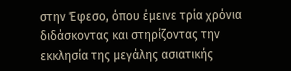στην Έφεσο, όπου έμεινε τρία χρόνια διδάσκοντας και στηρίζοντας την εκκλησία της μεγάλης ασιατικής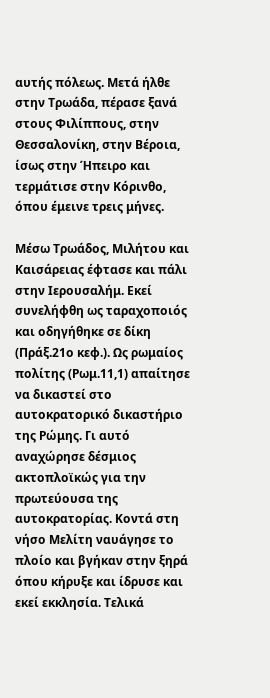αυτής πόλεως. Μετά ήλθε στην Τρωάδα, πέρασε ξανά στους Φιλίππους, στην Θεσσαλονίκη, στην Βέροια, ίσως στην Ήπειρο και τερμάτισε στην Κόρινθο, όπου έμεινε τρεις μήνες.

Μέσω Τρωάδος, Μιλήτου και Καισάρειας έφτασε και πάλι στην Ιερουσαλήμ. Εκεί συνελήφθη ως ταραχοποιός και οδηγήθηκε σε δίκη (Πράξ.21ο κεφ.). Ως ρωμαίος πολίτης (Ρωμ.11,1) απαίτησε να δικαστεί στο αυτοκρατορικό δικαστήριο της Ρώμης. Γι αυτό αναχώρησε δέσμιος ακτοπλοϊκώς για την πρωτεύουσα της αυτοκρατορίας. Κοντά στη νήσο Μελίτη ναυάγησε το πλοίο και βγήκαν στην ξηρά όπου κήρυξε και ίδρυσε και εκεί εκκλησία. Τελικά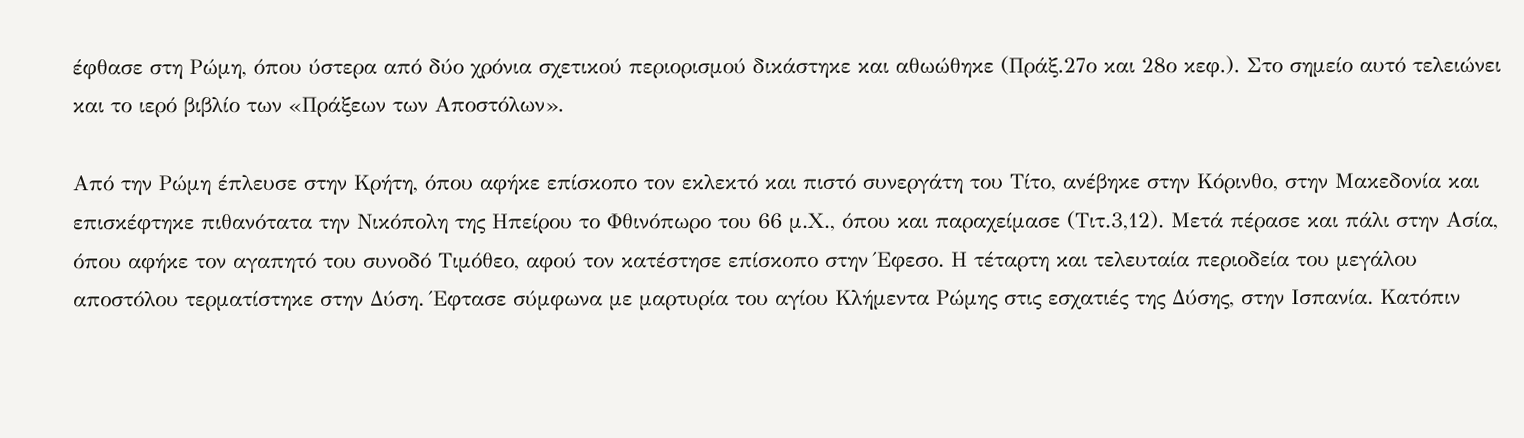έφθασε στη Ρώμη, όπου ύστερα από δύο χρόνια σχετικού περιορισμού δικάστηκε και αθωώθηκε (Πράξ.27ο και 28ο κεφ.). Στο σημείο αυτό τελειώνει και το ιερό βιβλίο των «Πράξεων των Αποστόλων».

Από την Ρώμη έπλευσε στην Κρήτη, όπου αφήκε επίσκοπο τον εκλεκτό και πιστό συνεργάτη του Τίτο, ανέβηκε στην Κόρινθο, στην Μακεδονία και επισκέφτηκε πιθανότατα την Νικόπολη της Ηπείρου το Φθινόπωρο του 66 μ.Χ., όπου και παραχείμασε (Τιτ.3,12). Μετά πέρασε και πάλι στην Ασία, όπου αφήκε τον αγαπητό του συνοδό Τιμόθεο, αφού τον κατέστησε επίσκοπο στην Έφεσο. Η τέταρτη και τελευταία περιοδεία του μεγάλου αποστόλου τερματίστηκε στην Δύση. Έφτασε σύμφωνα με μαρτυρία του αγίου Κλήμεντα Ρώμης στις εσχατιές της Δύσης, στην Ισπανία. Κατόπιν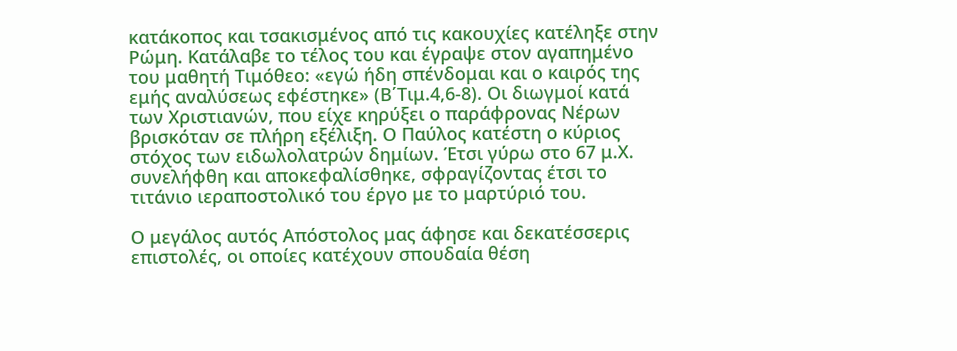κατάκοπος και τσακισμένος από τις κακουχίες κατέληξε στην Ρώμη. Κατάλαβε το τέλος του και έγραψε στον αγαπημένο του μαθητή Τιμόθεο: «εγώ ήδη σπένδομαι και ο καιρός της εμής αναλύσεως εφέστηκε» (Β΄Τιμ.4,6-8). Οι διωγμοί κατά των Χριστιανών, που είχε κηρύξει ο παράφρονας Νέρων βρισκόταν σε πλήρη εξέλιξη. Ο Παύλος κατέστη ο κύριος στόχος των ειδωλολατρών δημίων. Έτσι γύρω στο 67 μ.Χ. συνελήφθη και αποκεφαλίσθηκε, σφραγίζοντας έτσι το τιτάνιο ιεραποστολικό του έργο με το μαρτύριό του.

Ο μεγάλος αυτός Απόστολος μας άφησε και δεκατέσσερις επιστολές, οι οποίες κατέχουν σπουδαία θέση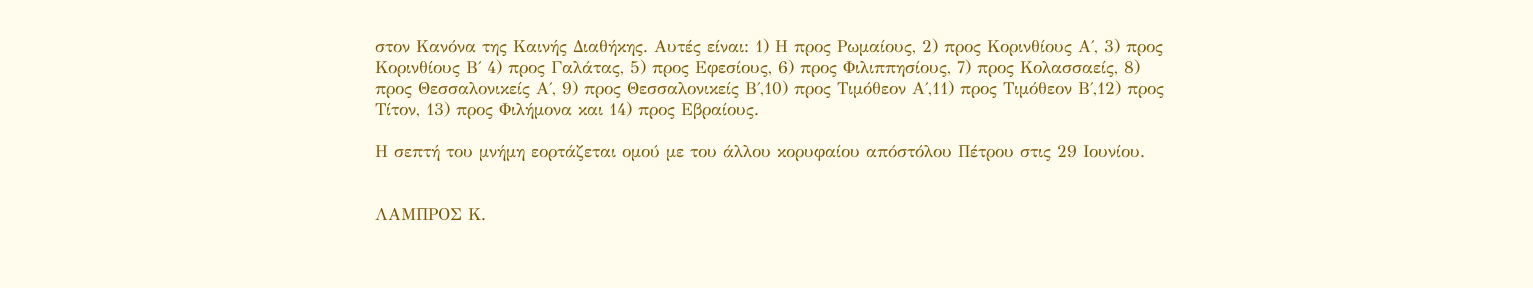στον Κανόνα της Καινής Διαθήκης. Αυτές είναι: 1) Η προς Ρωμαίους, 2) προς Κορινθίους Α΄, 3) προς Κορινθίους Β΄ 4) προς Γαλάτας, 5) προς Εφεσίους, 6) προς Φιλιππησίους, 7) προς Κολασσαείς, 8) προς Θεσσαλονικείς Α΄, 9) προς Θεσσαλονικείς Β΄,10) προς Τιμόθεον Α΄,11) προς Τιμόθεον Β΄,12) προς Τίτον, 13) προς Φιλήμονα και 14) προς Εβραίους.

Η σεπτή του μνήμη εορτάζεται ομού με του άλλου κορυφαίου απόστόλου Πέτρου στις 29 Ιουνίου.


ΛΑΜΠΡΟΣ Κ.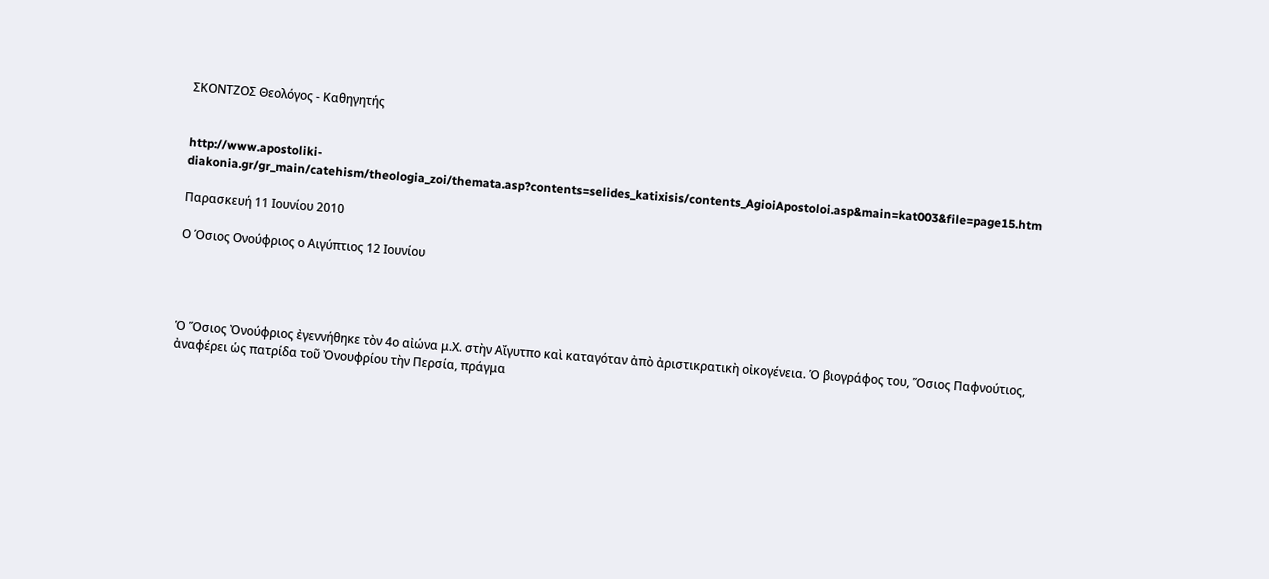ΣΚΟΝΤΖΟΣ Θεολόγος - Καθηγητής


http://www.apostoliki-diakonia.gr/gr_main/catehism/theologia_zoi/themata.asp?contents=selides_katixisis/contents_AgioiApostoloi.asp&main=kat003&file=page15.htm

Παρασκευή 11 Ιουνίου 2010

Ο Όσιος Ονούφριος ο Αιγύπτιος 12 Ιουνίου




Ὁ Ὅσιος Ὀνούφριος ἐγεννήθηκε τὸν 4ο αἰώνα μ.Χ. στὴν Αἴγυτπο καὶ καταγόταν ἀπὸ ἀριστικρατικὴ οἰκογένεια. Ὁ βιογράφος του, Ὅσιος Παφνούτιος, ἀναφέρει ὡς πατρίδα τοῦ Ὀνουφρίου τὴν Περσία, πράγμα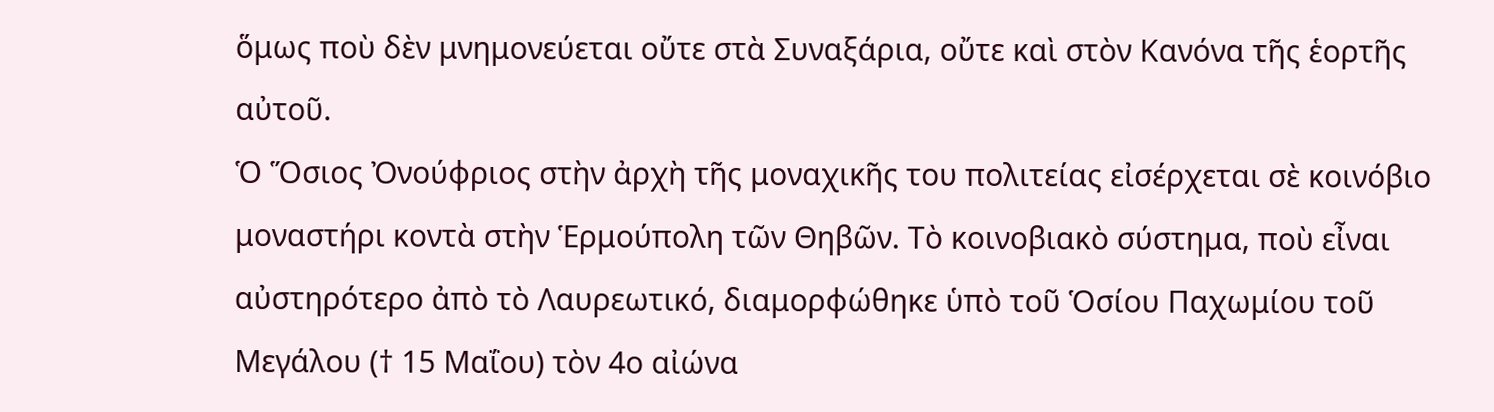ὅμως ποὺ δὲν μνημονεύεται οὔτε στὰ Συναξάρια, οὔτε καὶ στὸν Κανόνα τῆς ἑορτῆς αὐτοῦ.
Ὁ Ὅσιος Ὀνούφριος στὴν ἀρχὴ τῆς μοναχικῆς του πολιτείας εἰσέρχεται σὲ κοινόβιο μοναστήρι κοντὰ στὴν Ἑρμούπολη τῶν Θηβῶν. Τὸ κοινοβιακὸ σύστημα, ποὺ εἶναι αὐστηρότερο ἀπὸ τὸ Λαυρεωτικό, διαμορφώθηκε ὑπὸ τοῦ Ὁσίου Παχωμίου τοῦ Μεγάλου († 15 Μαΐου) τὸν 4ο αἰώνα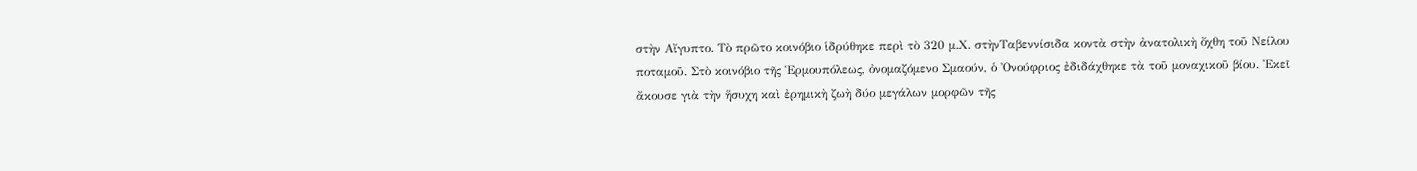στὴν Αἴγυπτο. Τὸ πρῶτο κοινόβιο ἱδρύθηκε περὶ τὸ 320 μ.Χ. στὴνΤαβεννίσιδα κοντὰ στὴν ἀνατολικὴ ὄχθη τοῦ Νείλου ποταμοῦ. Στὸ κοινόβιο τῆς Ἑρμουπόλεως, ὀνομαζόμενο Σμαούν, ὁ Ὀνούφριος ἐδιδάχθηκε τὰ τοῦ μοναχικοῦ βίου. Ἐκεῖ ἄκουσε γιὰ τὴν ἥσυχη καὶ ἐρημικὴ ζωὴ δύο μεγάλων μορφῶν τῆς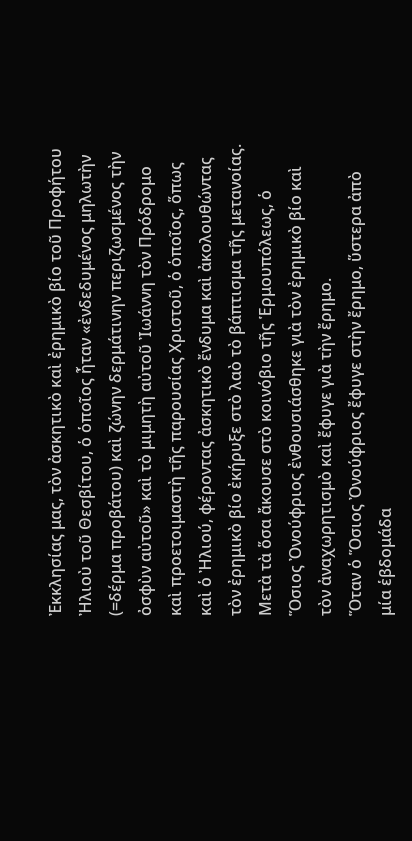Ἐκκλησίας μας, τὸν ἀσκητικὸ καὶ ἐρημικὸ βίο τοῦ Προφήτου Ἠλιοὺ τοῦ Θεσβίτου, ὁ ὁποῖος ἦταν «ἐνδεδυμένος μηλωτὴν (=δέρμα προβάτου) καὶ ζώνην δερμάτινην περιζωσμένος τὴν ὀσφὺν αὐτοῦ» καὶ τὸ μιμητὴ αὐτοῦ Ἰωάννη τὸν Πρόδρομο καὶ προετοιμαστὴ τῆς παρουσίας Χριστοῦ, ὁ ὁποῖος, ὅπως καὶ ὁ Ἠλιού, φέροντας ἀσκητικὸ ἔνδυμα καὶ ἀκολουθώντας τὸν ἐρημικὸ βίο ἐκήρυξε στὸ λαὸ τὸ βάπτισμα τῆς μετανοίας.
Μετὰ τὰ ὅσα ἄκουσε στὸ κοινόβιο τῆς Ἑρμουπόλεως, ὁ Ὅσιος Ὀνούφριος ἐνθουσιάσθηκε γιὰ τὸν ἐρημικὸ βίο καὶ τὸν ἀναχωρητισμὸ καὶ ἔφυγε γιὰ τὴν ἔρημο.
Ὅταν ὁ Ὅσιος Ὀνούφριος ἔφυγε στὴν ἔρημο, ὕστερα ἀπὸ μία ἑβδομάδα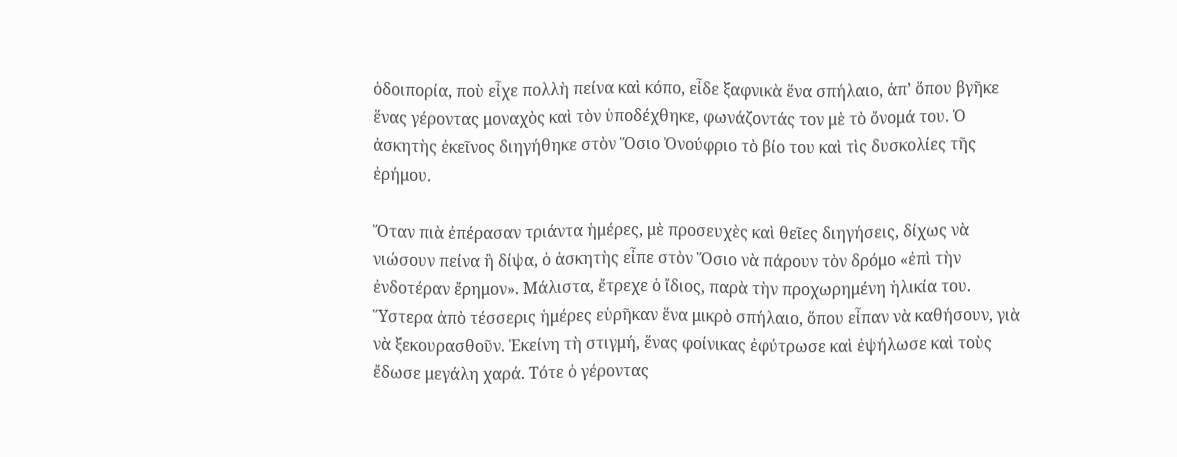ὁδοιπορία, ποὺ εἶχε πολλὴ πείνα καὶ κόπο, εἶδε ξαφνικὰ ἕνα σπήλαιο, ἀπ’ ὅπου βγῆκε ἕνας γέροντας μοναχὸς καὶ τὸν ὑποδέχθηκε, φωνάζοντάς τον μὲ τὸ ὄνομά του. Ὁ ἀσκητὴς ἐκεῖνος διηγήθηκε στὸν Ὅσιο Ὀνούφριο τὸ βίο του καὶ τὶς δυσκολίες τῆς ἐρήμου.

Ὅταν πιὰ ἐπέρασαν τριάντα ἡμέρες, μὲ προσευχὲς καὶ θεῖες διηγήσεις, δίχως νὰ νιώσουν πείνα ἢ δίψα, ὁ ἀσκητὴς εἶπε στὸν Ὅσιο νὰ πάρουν τὸν δρόμο «ἐπὶ τὴν ἐνδοτέραν ἔρημον». Μάλιστα, ἔτρεχε ὁ ἴδιος, παρὰ τὴν προχωρημένη ἡλικία του. Ὕστερα ἀπὸ τέσσερις ἡμέρες εὑρῆκαν ἕνα μικρὸ σπήλαιο, ὅπου εἶπαν νὰ καθήσουν, γιὰ νὰ ξεκουρασθοῦν. Ἐκείνη τὴ στιγμή, ἕνας φοίνικας ἐφύτρωσε καὶ ἐψήλωσε καὶ τοὺς ἔδωσε μεγάλη χαρά. Τότε ὁ γέροντας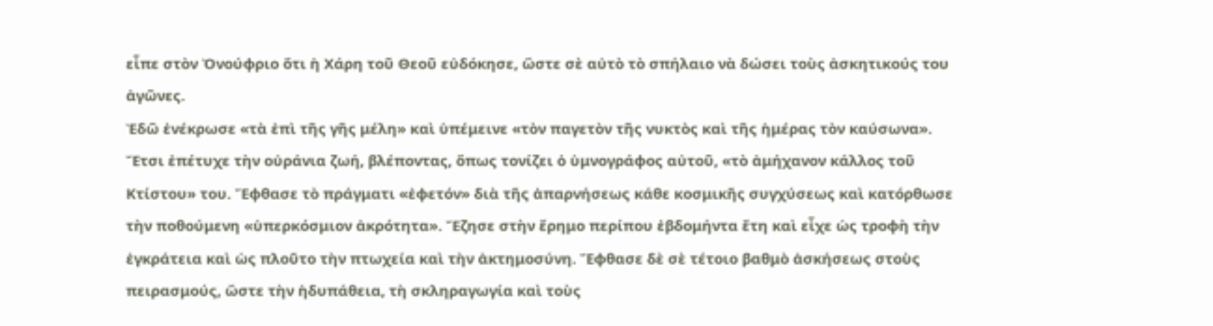εἶπε στὸν Ὀνούφριο ὅτι ἡ Χάρη τοῦ Θεοῦ εὐδόκησε, ὥστε σὲ αὐτὸ τὸ σπήλαιο νὰ δώσει τοὺς ἀσκητικούς του ἀγῶνες.
Ἐδῶ ἐνέκρωσε «τὰ ἐπὶ τῆς γῆς μέλη» καὶ ὑπέμεινε «τὸν παγετὸν τῆς νυκτὸς καὶ τῆς ἡμέρας τὸν καύσωνα». Ἔτσι ἐπέτυχε τὴν οὐράνια ζωή, βλέποντας, ὅπως τονίζει ὁ ὑμνογράφος αὐτοῦ, «τὸ ἀμήχανον κάλλος τοῦ Κτίστου» του. Ἔφθασε τὸ πράγματι «ἐφετόν» διὰ τῆς ἀπαρνήσεως κάθε κοσμικῆς συγχύσεως καὶ κατόρθωσε τὴν ποθούμενη «ὑπερκόσμιον ἀκρότητα». Ἔζησε στὴν ἔρημο περίπου ἑβδομήντα ἔτη καὶ εἶχε ὡς τροφὴ τὴν ἐγκράτεια καὶ ὡς πλοῦτο τὴν πτωχεία καὶ τὴν ἀκτημοσύνη. Ἔφθασε δὲ σὲ τέτοιο βαθμὸ ἀσκήσεως στοὺς πειρασμούς, ὤστε τὴν ἡδυπάθεια, τὴ σκληραγωγία καὶ τοὺς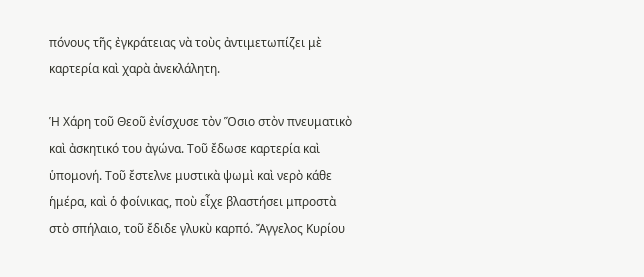πόνους τῆς ἐγκράτειας νὰ τοὺς ἀντιμετωπίζει μὲ καρτερία καὶ χαρὰ ἀνεκλάλητη.

Ἡ Χάρη τοῦ Θεοῦ ἐνίσχυσε τὸν Ὅσιο στὸν πνευματικὸ καὶ ἀσκητικό του ἀγώνα. Τοῦ ἔδωσε καρτερία καὶ ὑπομονή. Τοῦ ἔστελνε μυστικὰ ψωμὶ καὶ νερὸ κάθε ἡμέρα, καὶ ὁ φοίνικας, ποὺ εἶχε βλαστήσει μπροστὰ στὸ σπήλαιο, τοῦ ἔδιδε γλυκὺ καρπό. Ἄγγελος Κυρίου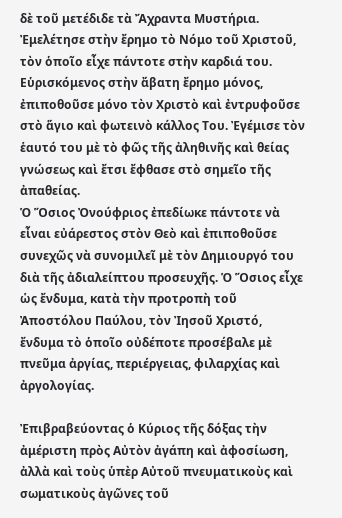δὲ τοῦ μετέδιδε τὰ Ἄχραντα Μυστήρια.
Ἐμελέτησε στὴν ἔρημο τὸ Νόμο τοῦ Χριστοῦ, τὸν ὁποῖο εἶχε πάντοτε στὴν καρδιά του. Εὑρισκόμενος στὴν ἄβατη ἔρημο μόνος, ἐπιποθοῦσε μόνο τὸν Χριστὸ καὶ ἐντρυφοῦσε στὸ ἅγιο καὶ φωτεινὸ κάλλος Του. Ἐγέμισε τὸν ἑαυτό του μὲ τὸ φῶς τῆς ἀληθινῆς καὶ θείας γνώσεως καὶ ἔτσι ἔφθασε στὸ σημεῖο τῆς ἀπαθείας.
Ὁ Ὅσιος Ὀνούφριος ἐπεδίωκε πάντοτε νὰ εἶναι εὐάρεστος στὸν Θεὸ καὶ ἐπιποθοῦσε συνεχῶς νὰ συνομιλεῖ μὲ τὸν Δημιουργό του διὰ τῆς ἀδιαλείπτου προσευχῆς. Ὁ Ὅσιος εἶχε ὡς ἔνδυμα, κατὰ τὴν προτροπὴ τοῦ Ἀποστόλου Παύλου, τὸν Ἰησοῦ Χριστό, ἔνδυμα τὸ ὁποῖο οὐδέποτε προσέβαλε μὲ πνεῦμα ἀργίας, περιέργειας, φιλαρχίας καὶ ἀργολογίας.

Ἐπιβραβεύοντας ὁ Κύριος τῆς δόξας τὴν ἀμέριστη πρὸς Αὐτὸν ἀγάπη καὶ ἀφοσίωση, ἀλλὰ καὶ τοὺς ὑπὲρ Αὐτοῦ πνευματικοὺς καὶ σωματικοὺς ἀγῶνες τοῦ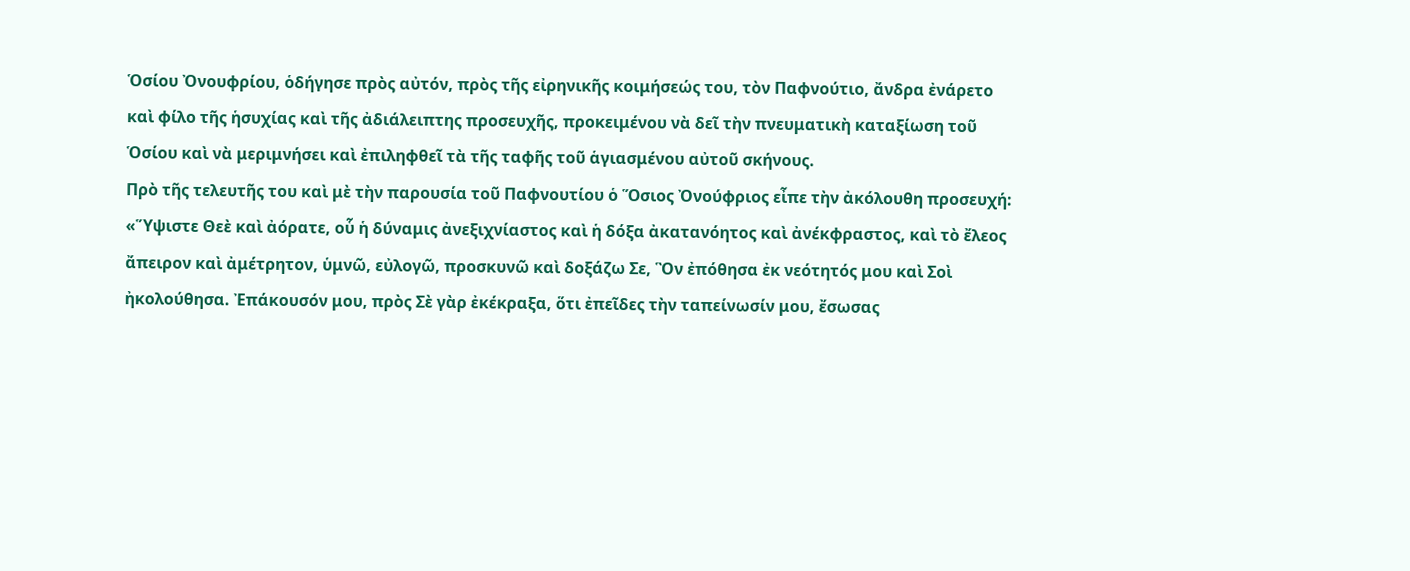Ὁσίου Ὀνουφρίου, ὁδήγησε πρὸς αὐτόν, πρὸς τῆς εἰρηνικῆς κοιμήσεώς του, τὸν Παφνούτιο, ἄνδρα ἐνάρετο καὶ φίλο τῆς ἡσυχίας καὶ τῆς ἀδιάλειπτης προσευχῆς, προκειμένου νὰ δεῖ τὴν πνευματικὴ καταξίωση τοῦ Ὁσίου καὶ νὰ μεριμνήσει καὶ ἐπιληφθεῖ τὰ τῆς ταφῆς τοῦ ἁγιασμένου αὐτοῦ σκήνους.
Πρὸ τῆς τελευτῆς του καὶ μὲ τὴν παρουσία τοῦ Παφνουτίου ὁ Ὅσιος Ὀνούφριος εἶπε τὴν ἀκόλουθη προσευχή: «Ὕψιστε Θεὲ καὶ ἀόρατε, οὗ ἡ δύναμις ἀνεξιχνίαστος καὶ ἡ δόξα ἀκατανόητος καὶ ἀνέκφραστος, καὶ τὸ ἔλεος ἄπειρον καὶ ἀμέτρητον, ὑμνῶ, εὐλογῶ, προσκυνῶ καὶ δοξάζω Σε, Ὃν ἐπόθησα ἐκ νεότητός μου καὶ Σοὶ ἠκολούθησα. Ἐπάκουσόν μου, πρὸς Σὲ γὰρ ἐκέκραξα, ὅτι ἐπεῖδες τὴν ταπείνωσίν μου, ἔσωσας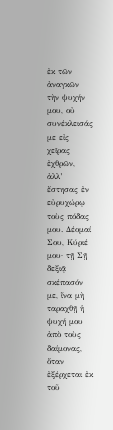ἐκ τῶν ἀναγκῶν τὴν ψυχήν μου, οὐ συνέκλεισάς με εἰς χεῖρας ἐχθρῶν, ἀλλ’ ἔστησας ἐν εὐρυχώρῳ τοὺς πόδας μου. Δέομαί Σου, Κύριέ μου· τῇ Σῇ δεξιᾷ σκέπασόν με, ἵνα μὴ ταραχθῇ ἡ ψυχή μου ἀπὸ τοὺς δαίμονας, ὅταν ἐξέρχεται ἐκ τοῦ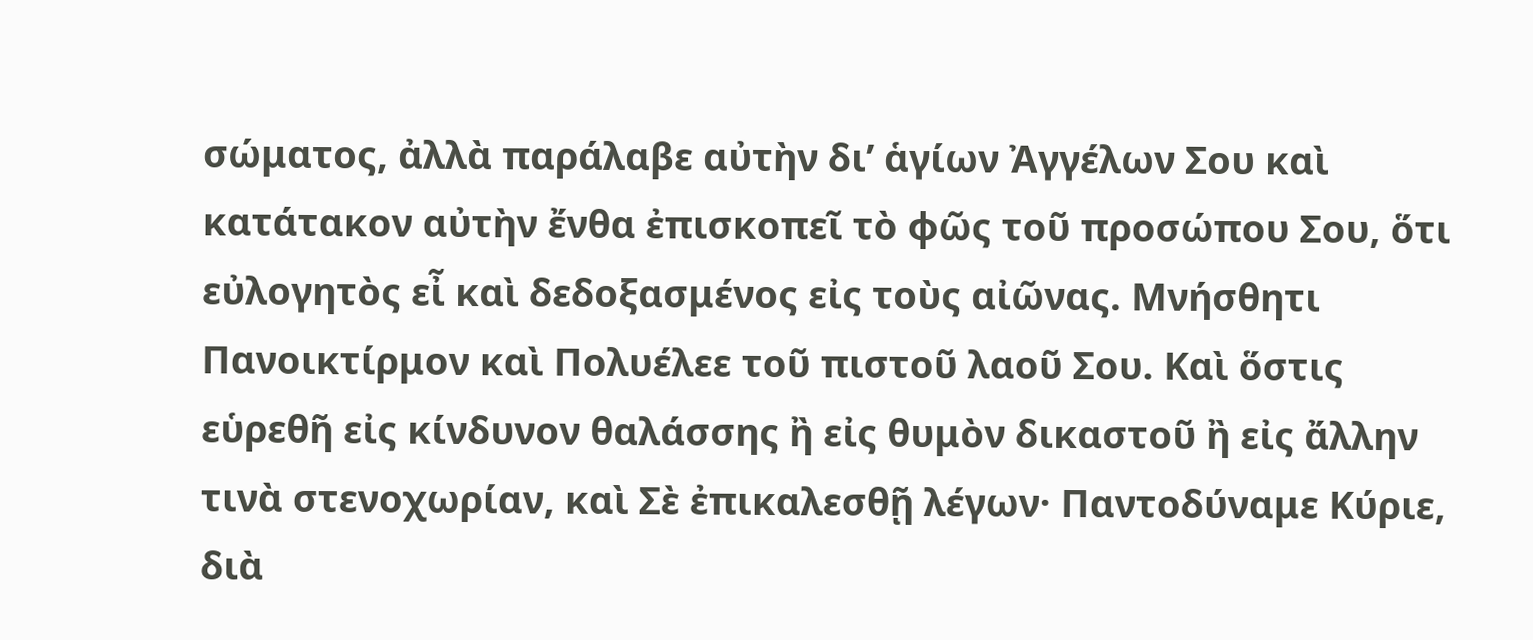σώματος, ἀλλὰ παράλαβε αὐτὴν δι’ ἁγίων Ἀγγέλων Σου καὶ κατάτακον αὐτὴν ἔνθα ἐπισκοπεῖ τὸ φῶς τοῦ προσώπου Σου, ὅτι εὐλογητὸς εἶ καὶ δεδοξασμένος εἰς τοὺς αἰῶνας. Μνήσθητι Πανοικτίρμον καὶ Πολυέλεε τοῦ πιστοῦ λαοῦ Σου. Καὶ ὅστις εὑρεθῆ εἰς κίνδυνον θαλάσσης ἢ εἰς θυμὸν δικαστοῦ ἢ εἰς ἄλλην τινὰ στενοχωρίαν, καὶ Σὲ ἐπικαλεσθῇ λέγων· Παντοδύναμε Κύριε, διὰ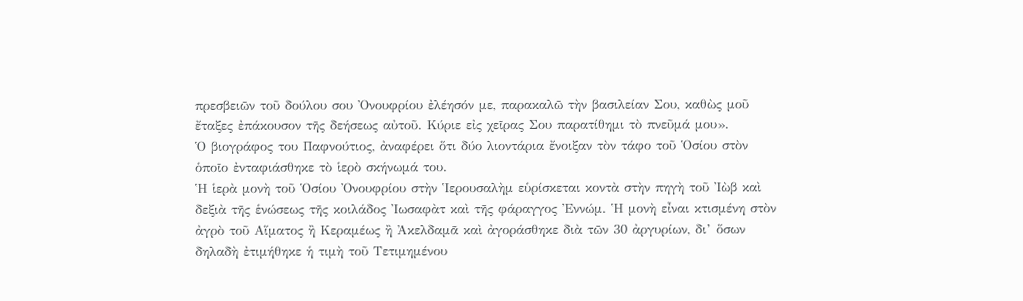πρεσβειῶν τοῦ δούλου σου Ὀνουφρίου ἐλέησόν με, παρακαλῶ τὴν βασιλείαν Σου, καθὼς μοῦ ἔταξες ἐπάκουσον τῆς δεήσεως αὐτοῦ. Κύριε εἰς χεῖρας Σου παρατίθημι τὸ πνεῦμά μου».
Ὁ βιογράφος του Παφνούτιος, ἀναφέρει ὅτι δύο λιοντάρια ἔνοιξαν τὸν τάφο τοῦ Ὁσίου στὸν ὁποῖο ἐνταφιάσθηκε τὸ ἱερὸ σκήνωμά του.
Ἡ ἱερὰ μονὴ τοῦ Ὁσίου Ὀνουφρίου στὴν Ἱερουσαλὴμ εὑρίσκεται κοντὰ στὴν πηγὴ τοῦ Ἰὼβ καὶ δεξιὰ τῆς ἑνώσεως τῆς κοιλάδος Ἰωσαφὰτ καὶ τῆς φάραγγος Ἐννώμ. Ἡ μονὴ εἶναι κτισμένη στὸν ἀγρὸ τοῦ Αἵματος ἢ Κεραμέως ἢ Ἀκελδαμᾶ καὶ ἀγοράσθηκε διὰ τῶν 30 ἀργυρίων, δι’ ὅσων δηλαδὴ ἐτιμήθηκε ἡ τιμὴ τοῦ Τετιμημένου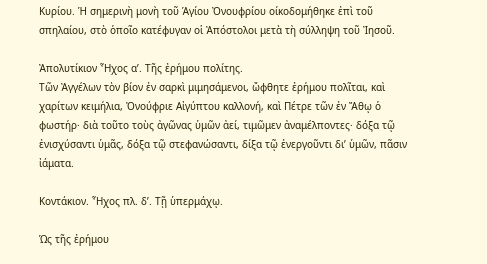Κυρίου. Ἡ σημερινὴ μονὴ τοῦ Ἁγίου Ὀνουφρίου οίκοδομήθηκε ἐπὶ τοῦ σπηλαίου, στὸ ὁποῖο κατέφυγαν οἱ Ἀπόστολοι μετὰ τὴ σύλληψη τοῦ Ἰησοῦ.

Ἀπολυτίκιον Ἦχος α’. Τῆς ἐρήμου πολίτης.
Τῶν Ἀγγέλων τὸν βίον ἐν σαρκὶ μιμησάμενοι, ὤφθητε ἐρήμου πολῖται, καὶ χαρίτων κειμήλια, Ὀνούφριε Αἰγύπτου καλλονή, καὶ Πέτρε τῶν ἐν Ἄθῳ ὁ φωστήρ· διὰ τοῦτο τοὺς ἀγῶνας ὑμῶν ἀεί, τιμῶμεν ἀναμέλποντες· δόξα τῷ ἐνισχύσαντι ὑμᾶς, δόξα τῷ στεφανώσαντι, δίξα τῷ ἐνεργοῦντι δι’ ὑμῶν, πᾶσιν ἰάματα.

Κοντάκιον. Ἦχος πλ. δ’. Τῇ ὑπερμάχῳ.

Ὡς τῆς ἐρήμου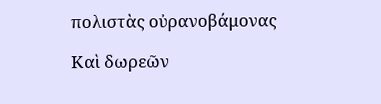πολιστὰς οὐρανοβάμονας

Καὶ δωρεῶν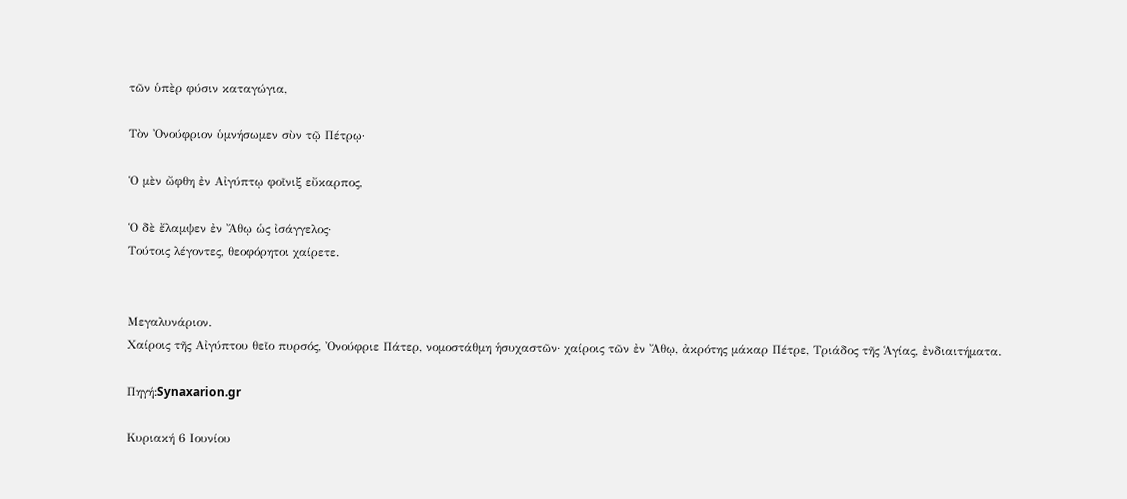τῶν ὑπὲρ φύσιν καταγώγια,

Τὸν Ὀνούφριον ὑμνήσωμεν σὺν τῷ Πέτρῳ·

Ὁ μὲν ὤφθη ἐν Αἰγύπτῳ φοῖνιξ εὔκαρπος,

Ὁ δὲ ἔλαμψεν ἐν Ἄθῳ ὡς ἰσάγγελος·
Τούτοις λέγοντες, θεοφόρητοι χαίρετε.


Μεγαλυνάριον.
Χαίροις τῆς Αἰγύπτου θεῖο πυρσός, Ὀνούφριε Πάτερ, νομοστάθμη ἡσυχαστῶν· χαίροις τῶν ἐν Ἄθῳ, ἀκρότης μάκαρ Πέτρε, Τριάδος τῆς Ἁγίας, ἐνδιαιτήματα.

Πηγή:Synaxarion.gr

Κυριακή 6 Ιουνίου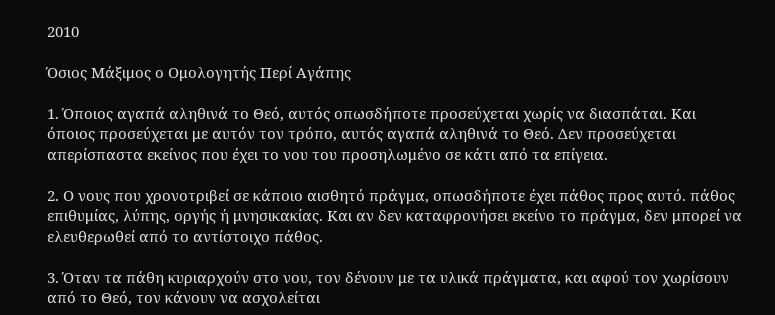2010

Όσιος Μάξιμος ο Ομολογητής Περί Αγάπης

1. Όποιος αγαπά αληθινά το Θεό, αυτός οπωσδήποτε προσεύχεται χωρίς να διασπάται. Και όποιος προσεύχεται με αυτόν τον τρόπο, αυτός αγαπά αληθινά το Θεό. Δεν προσεύχεται απερίσπαστα εκείνος που έχει το νου του προσηλωμένο σε κάτι από τα επίγεια.

2. Ο νους που χρονοτριβεί σε κάποιο αισθητό πράγμα, οπωσδήποτε έχει πάθος προς αυτό. πάθος επιθυμίας, λύπης, οργής ή μνησικακίας. Και αν δεν καταφρονήσει εκείνο το πράγμα, δεν μπορεί να ελευθερωθεί από το αντίστοιχο πάθος.

3. Όταν τα πάθη κυριαρχούν στο νου, τον δένουν με τα υλικά πράγματα, και αφού τον χωρίσουν από το Θεό, τον κάνουν να ασχολείται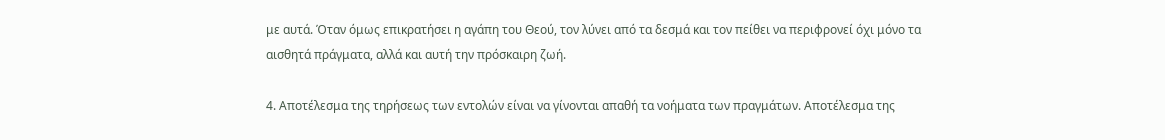με αυτά. Όταν όμως επικρατήσει η αγάπη του Θεού, τον λύνει από τα δεσμά και τον πείθει να περιφρονεί όχι μόνο τα αισθητά πράγματα, αλλά και αυτή την πρόσκαιρη ζωή.

4. Αποτέλεσμα της τηρήσεως των εντολών είναι να γίνονται απαθή τα νοήματα των πραγμάτων. Αποτέλεσμα της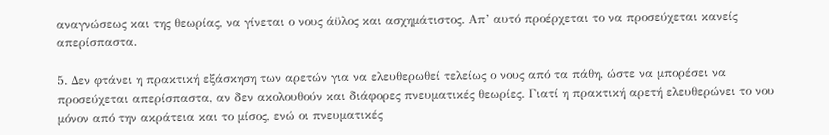αναγνώσεως και της θεωρίας, να γίνεται ο νους άϋλος και ασχημάτιστος. Απ’ αυτό προέρχεται το να προσεύχεται κανείς απερίσπαστα.

5. Δεν φτάνει η πρακτική εξάσκηση των αρετών για να ελευθερωθεί τελείως ο νους από τα πάθη, ώστε να μπορέσει να προσεύχεται απερίσπαστα, αν δεν ακολουθούν και διάφορες πνευματικές θεωρίες. Γιατί η πρακτική αρετή ελευθερώνει το νου μόνον από την ακράτεια και το μίσος, ενώ οι πνευματικές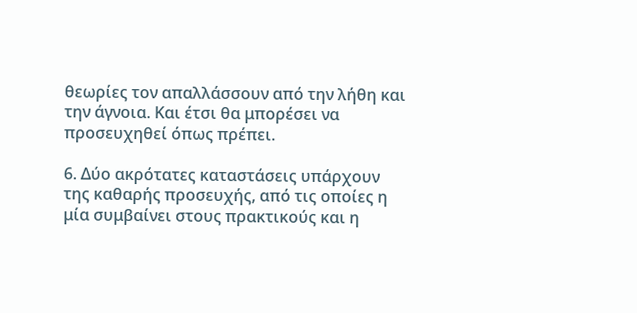θεωρίες τον απαλλάσσουν από την λήθη και την άγνοια. Και έτσι θα μπορέσει να προσευχηθεί όπως πρέπει.

6. Δύο ακρότατες καταστάσεις υπάρχουν της καθαρής προσευχής, από τις οποίες η μία συμβαίνει στους πρακτικούς και η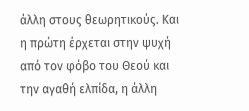άλλη στους θεωρητικούς. Και η πρώτη έρχεται στην ψυχή από τον φόβο του Θεού και την αγαθή ελπίδα, η άλλη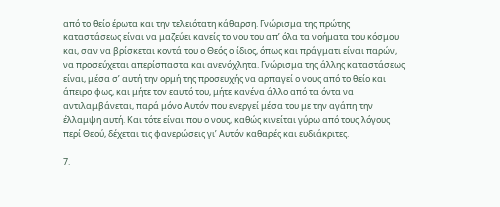από το θείο έρωτα και την τελειότατη κάθαρση. Γνώρισμα της πρώτης καταστάσεως είναι να μαζεύει κανείς το νου του απ’ όλα τα νοήματα του κόσμου και, σαν να βρίσκεται κοντά του ο Θεός ο ίδιος, όπως και πράγματι είναι παρών, να προσεύχεται απερίσπαστα και ανενόχλητα. Γνώρισμα της άλλης καταστάσεως είναι, μέσα σ’ αυτή την ορμή της προσευχής να αρπαγεί ο νους από το θείο και άπειρο φως, και μήτε τον εαυτό του, μήτε κανένα άλλο από τα όντα να αντιλαμβάνεται, παρά μόνο Αυτόν που ενεργεί μέσα του με την αγάπη την έλλαμψη αυτή. Και τότε είναι που ο νους, καθώς κινείται γύρω από τους λόγους περί Θεού, δέχεται τις φανερώσεις γι’ Αυτόν καθαρές και ευδιάκριτες.

7.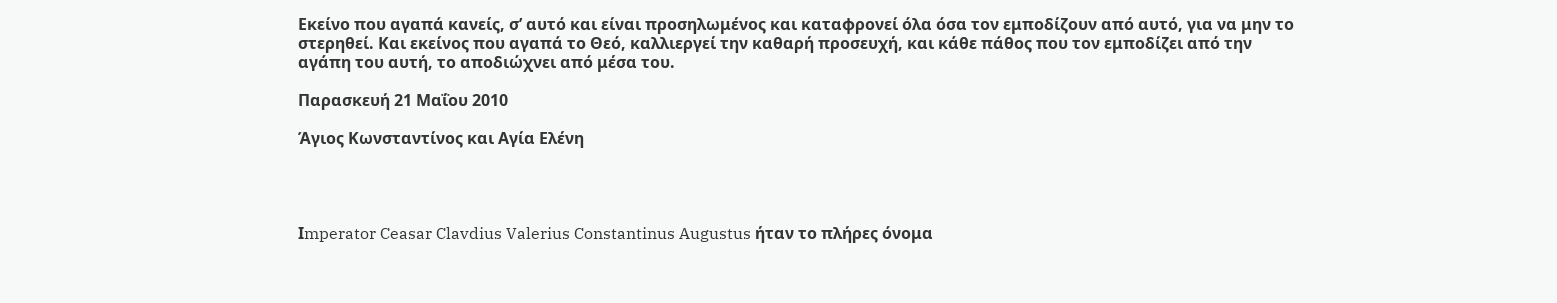Εκείνο που αγαπά κανείς, σ’ αυτό και είναι προσηλωμένος και καταφρονεί όλα όσα τον εμποδίζουν από αυτό, για να μην το στερηθεί. Και εκείνος που αγαπά το Θεό, καλλιεργεί την καθαρή προσευχή, και κάθε πάθος που τον εμποδίζει από την αγάπη του αυτή, το αποδιώχνει από μέσα του.

Παρασκευή 21 Μαΐου 2010

Άγιος Κωνσταντίνος και Αγία Ελένη




Ιmperator Ceasar Clavdius Valerius Constantinus Augustus ήταν το πλήρες όνομα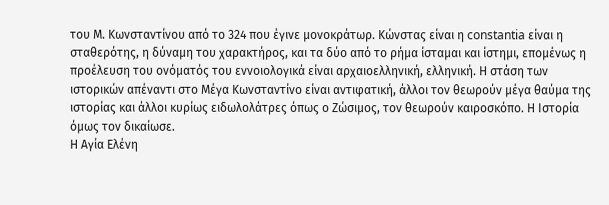του Μ. Κωνσταντίνου από το 324 που έγινε μονοκράτωρ. Κώνστας είναι η constantia είναι η σταθερότης, η δύναμη του χαρακτήρος, και τα δύο από το ρήμα ίσταμαι και ίστημι, επομένως η προέλευση του ονόματός του εννοιολογικά είναι αρχαιοελληνική, ελληνική. Η στάση των ιστορικών απέναντι στο Μέγα Κωνσταντίνο είναι αντιφατική, άλλοι τον θεωρούν μέγα θαύμα της ιστορίας και άλλοι κυρίως ειδωλολάτρες όπως ο Ζώσιμος, τον θεωρούν καιροσκόπο. Η Ιστορία όμως τον δικαίωσε.
Η Αγία Ελένη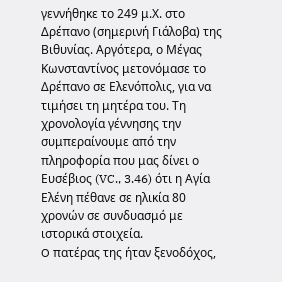γεννήθηκε το 249 μ.Χ. στο Δρέπανο (σημερινή Γιάλοβα) της Βιθυνίας. Αργότερα, ο Μέγας Κωνσταντίνος μετονόμασε το Δρέπανο σε Ελενόπολις, για να τιμήσει τη μητέρα του. Τη χρονολογία γέννησης την συμπεραίνουμε από την πληροφορία που μας δίνει ο Ευσέβιος (VC., 3.46) ότι η Αγία Ελένη πέθανε σε ηλικία 80 χρονών σε συνδυασμό με ιστορικά στοιχεία.
O πατέρας της ήταν ξενοδόχος,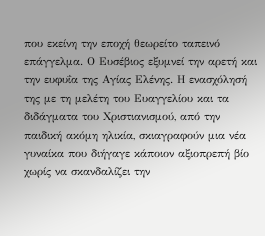που εκείνη την εποχή θεωρείτο ταπεινό επάγγελμα. Ο Ευσέβιος εξυμνεί την αρετή και την ευφυΐα της Αγίας Ελένης. Η ενασχόλησή της με τη μελέτη του Ευαγγελίου και τα διδάγματα του Χριστιανισμού, από την παιδική ακόμη ηλικία, σκιαγραφούν μια νέα γυναίκα που διήγαγε κάποιον αξιοπρεπή βίο χωρίς να σκανδαλίζει την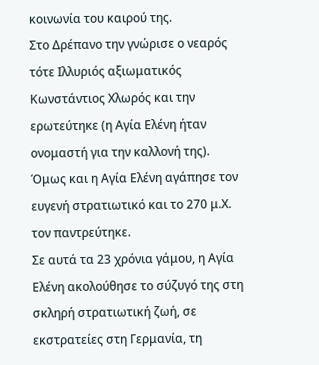κοινωνία του καιρού της.
Στο Δρέπανο την γνώρισε ο νεαρός τότε Ιλλυριός αξιωματικός Κωνστάντιος Χλωρός και την ερωτεύτηκε (η Αγία Ελένη ήταν ονομαστή για την καλλονή της). Όμως και η Αγία Ελένη αγάπησε τον ευγενή στρατιωτικό και το 270 μ.Χ. τον παντρεύτηκε.
Σε αυτά τα 23 χρόνια γάμου, η Αγία Ελένη ακολούθησε το σύζυγό της στη σκληρή στρατιωτική ζωή, σε εκστρατείες στη Γερμανία, τη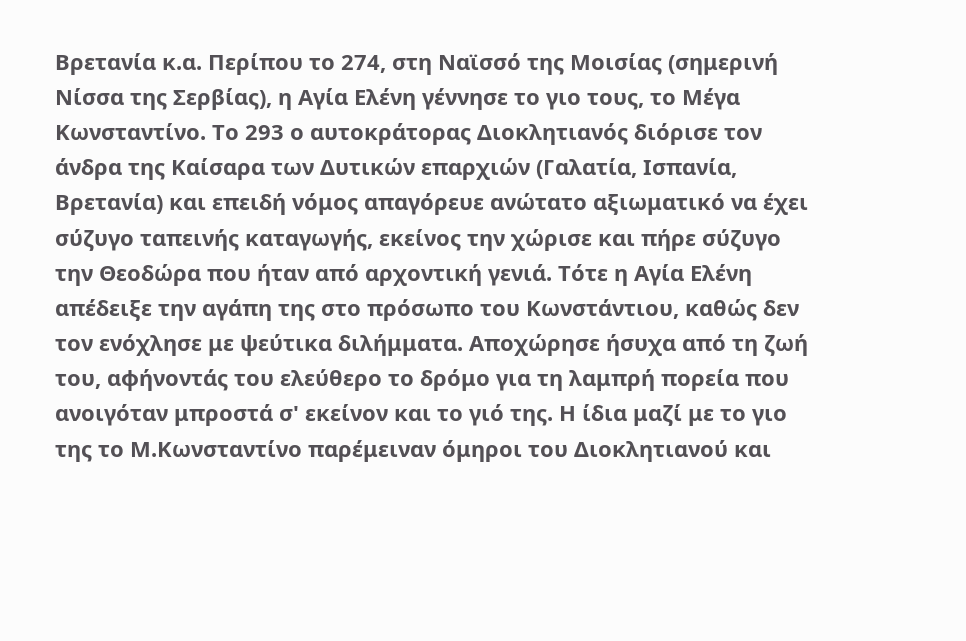Βρετανία κ.α. Περίπου το 274, στη Ναϊσσό της Μοισίας (σημερινή Νίσσα της Σερβίας), η Αγία Ελένη γέννησε το γιο τους, το Μέγα Κωνσταντίνο. Το 293 ο αυτοκράτορας Διοκλητιανός διόρισε τον άνδρα της Καίσαρα των Δυτικών επαρχιών (Γαλατία, Ισπανία, Βρετανία) και επειδή νόμος απαγόρευε ανώτατο αξιωματικό να έχει σύζυγο ταπεινής καταγωγής, εκείνος την χώρισε και πήρε σύζυγο την Θεοδώρα που ήταν από αρχοντική γενιά. Τότε η Αγία Ελένη απέδειξε την αγάπη της στο πρόσωπο του Κωνστάντιου, καθώς δεν τον ενόχλησε με ψεύτικα διλήμματα. Αποχώρησε ήσυχα από τη ζωή του, αφήνοντάς του ελεύθερο το δρόμο για τη λαμπρή πορεία που ανοιγόταν μπροστά σ' εκείνον και το γιό της. Η ίδια μαζί με το γιο της το Μ.Κωνσταντίνο παρέμειναν όμηροι του Διοκλητιανού και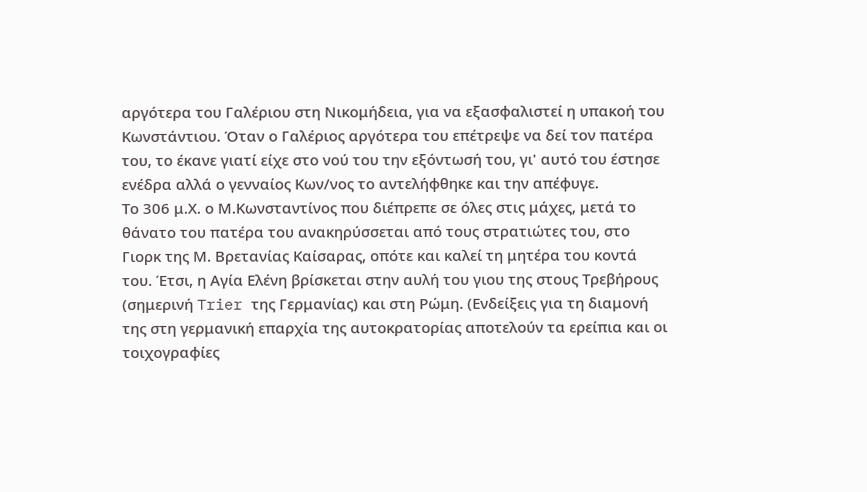αργότερα του Γαλέριου στη Νικομήδεια, για να εξασφαλιστεί η υπακοή του Κωνστάντιου. Όταν ο Γαλέριος αργότερα του επέτρεψε να δεί τον πατέρα του, το έκανε γιατί είχε στο νού του την εξόντωσή του, γι' αυτό του έστησε ενέδρα αλλά ο γενναίος Κων/νος το αντελήφθηκε και την απέφυγε.
Το 306 μ.Χ. ο Μ.Κωνσταντίνος που διέπρεπε σε όλες στις μάχες, μετά το θάνατο του πατέρα του ανακηρύσσεται από τους στρατιώτες του, στο Γιορκ της Μ. Βρετανίας Καίσαρας, οπότε και καλεί τη μητέρα του κοντά του. Έτσι, η Αγία Ελένη βρίσκεται στην αυλή του γιου της στους Τρεβήρους (σημερινή Trier της Γερμανίας) και στη Ρώμη. (Ενδείξεις για τη διαμονή της στη γερμανική επαρχία της αυτοκρατορίας αποτελούν τα ερείπια και οι τοιχογραφίες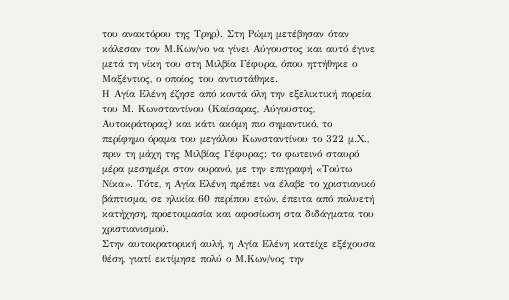του ανακτόρου της Τρηρ). Στη Ρώμη μετέβησαν όταν κάλεσαν τον Μ.Κων/νο να γίνει Αύγουστος και αυτό έγινε μετά τη νίκη του στη Μιλβία Γέφυρα, όπου ηττήθηκε ο Μαξέντιος, ο οποίος του αντιστάθηκε.
Η Αγία Ελένη έζησε από κοντά όλη την εξελικτική πορεία του Μ. Κωνσταντίνου (Καίσαρας, Αύγουστος, Αυτοκράτορας) και κάτι ακόμη πιο σημαντικό, το περίφημο όραμα του μεγάλου Κωνσταντίνου το 322 μ.Χ., πριν τη μάχη της Μιλβίας Γέφυρας: το φωτεινό σταυρό μέρα μεσημέρι στον ουρανό, με την επιγραφή «Τούτω Νίκα». Τότε, η Αγία Ελένη πρέπει να έλαβε το χριστιανικό βάπτισμα, σε ηλικία 60 περίπου ετών, έπειτα από πολυετή κατήχηση, προετοιμασία και αφοσίωση στα διδάγματα του χριστιανισμού.
Στην αυτοκρατορική αυλή, η Αγία Ελένη κατείχε εξέχουσα θέση, γιατί εκτίμησε πολύ ο Μ.Κων/νος την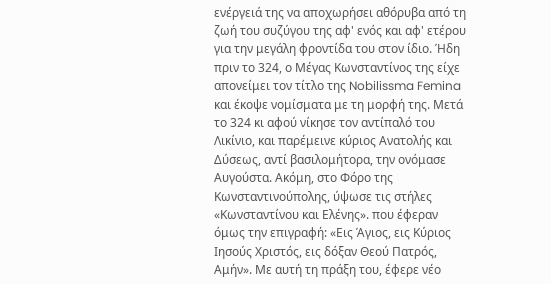ενέργειά της να αποχωρήσει αθόρυβα από τη ζωή του συζύγου της αφ' ενός και αφ' ετέρου για την μεγάλη φροντίδα του στον ίδιο. Ήδη πριν το 324, ο Mέγας Κωνσταντίνος της είχε απονείμει τον τίτλο της Nobilissma Femina και έκοψε νομίσματα με τη μορφή της. Μετά το 324 κι αφού νίκησε τον αντίπαλό του Λικίνιο, και παρέμεινε κύριος Ανατολής και Δύσεως, αντί βασιλομήτορα, την ονόμασε Αυγούστα. Ακόμη, στο Φόρο της Κωνσταντινούπολης, ύψωσε τις στήλες «Κωνσταντίνου και Ελένης». που έφεραν όμως την επιγραφή: «Εις Άγιος, εις Κύριος Ιησούς Χριστός, εις δόξαν Θεού Πατρός, Αμήν». Με αυτή τη πράξη του, έφερε νέο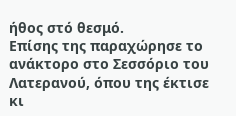ήθος στό θεσμό.
Επίσης της παραχώρησε το ανάκτορο στο Σεσσόριο του Λατερανού, όπου της έκτισε κι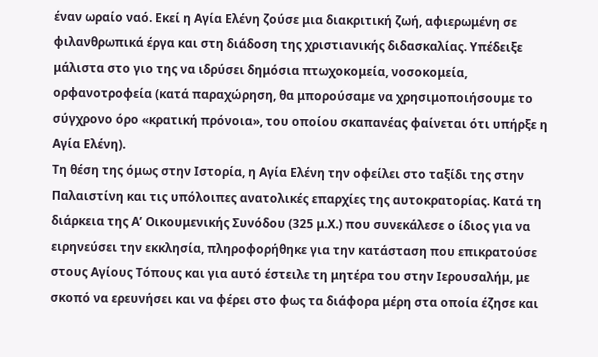έναν ωραίο ναό. Εκεί η Αγία Ελένη ζούσε μια διακριτική ζωή, αφιερωμένη σε φιλανθρωπικά έργα και στη διάδοση της χριστιανικής διδασκαλίας. Υπέδειξε μάλιστα στο γιο της να ιδρύσει δημόσια πτωχοκομεία, νοσοκομεία, ορφανοτροφεία (κατά παραχώρηση, θα μπορούσαμε να χρησιμοποιήσουμε το σύγχρονο όρο «κρατική πρόνοια», του οποίου σκαπανέας φαίνεται ότι υπήρξε η Αγία Ελένη).
Τη θέση της όμως στην Ιστορία, η Αγία Ελένη την οφείλει στο ταξίδι της στην Παλαιστίνη και τις υπόλοιπες ανατολικές επαρχίες της αυτοκρατορίας. Κατά τη διάρκεια της Α’ Οικουμενικής Συνόδου (325 μ.Χ.) που συνεκάλεσε ο ίδιος για να ειρηνεύσει την εκκλησία, πληροφορήθηκε για την κατάσταση που επικρατούσε στους Αγίους Τόπους και για αυτό έστειλε τη μητέρα του στην Ιερουσαλήμ, με σκοπό να ερευνήσει και να φέρει στο φως τα διάφορα μέρη στα οποία έζησε και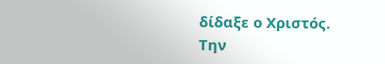δίδαξε ο Χριστός.
Την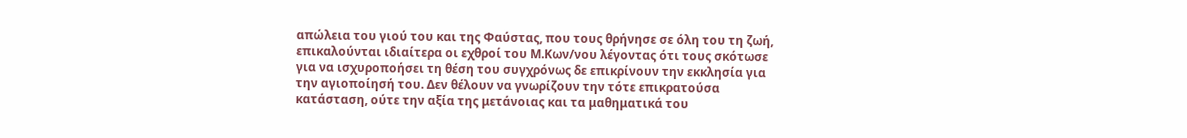απώλεια του γιού του και της Φαύστας, που τους θρήνησε σε όλη του τη ζωή, επικαλούνται ιδιαίτερα οι εχθροί του Μ.Κων/νου λέγοντας ότι τους σκότωσε για να ισχυροποήσει τη θέση του συγχρόνως δε επικρίνουν την εκκλησία για την αγιοποίησή του. Δεν θέλουν να γνωρίζουν την τότε επικρατούσα κατάσταση, ούτε την αξία της μετάνοιας και τα μαθηματικά του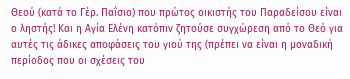Θεού (κατά το Γέρ. Παΐσιο) που πρώτος οικιστής του Παραδείσου είναι ο ληστής! Και η Αγία Ελένη κατόπιν ζητούσε συγχώρεση από το Θεό για αυτές τις άδικες αποφάσεις του γιού της (πρέπει να είναι η μοναδική περίοδος που οι σχέσεις του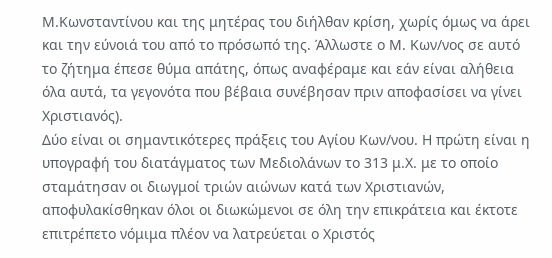Μ.Κωνσταντίνου και της μητέρας του διήλθαν κρίση, χωρίς όμως να άρει και την εύνοιά του από το πρόσωπό της. Άλλωστε ο Μ. Κων/νος σε αυτό το ζήτημα έπεσε θύμα απάτης, όπως αναφέραμε και εάν είναι αλήθεια όλα αυτά, τα γεγονότα που βέβαια συνέβησαν πριν αποφασίσει να γίνει Χριστιανός).
Δύο είναι οι σημαντικότερες πράξεις του Αγίου Κων/νου. Η πρώτη είναι η υπογραφή του διατάγματος των Μεδιολάνων το 313 μ.Χ. με το οποίο σταμάτησαν οι διωγμοί τριών αιώνων κατά των Χριστιανών, αποφυλακίσθηκαν όλοι οι διωκώμενοι σε όλη την επικράτεια και έκτοτε επιτρέπετο νόμιμα πλέον να λατρεύεται ο Χριστός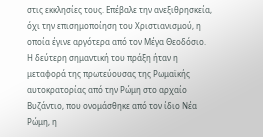στις εκκλησίες τους. Επέβαλε την ανεξιθρησκεία, όχι την επισημοποίηση του Χριστιανισμού, η οποία έγινε αργότερα από τον Μέγα Θεοδόσιο.
Η δεύτερη σημαντική του πράξη ήταν η μεταφορά της πρωτεύουσας της Ρωμαϊκής αυτοκρατορίας από την Ρώμη στο αρχαίο Βυζάντιο, που ονομάσθηκε από τον ίδιο Νέα Ρώμη, η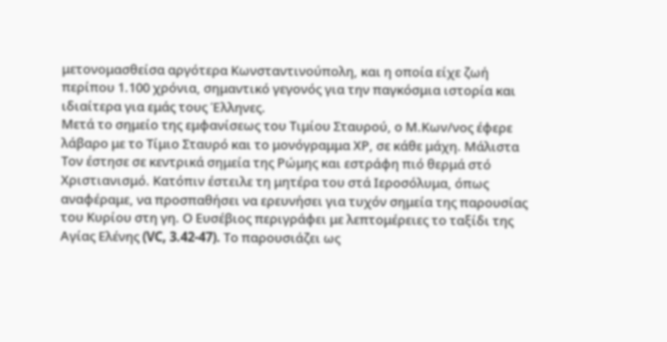μετονομασθείσα αργότερα Κωνσταντινούπολη, και η οποία είχε ζωή περίπου 1.100 χρόνια, σημαντικό γεγονός για την παγκόσμια ιστορία και ιδιαίτερα για εμάς τους Έλληνες.
Μετά το σημείο της εμφανίσεως του Τιμίου Σταυρού, ο Μ.Κων/νος έφερε λάβαρο με το Τίμιο Σταυρό και το μονόγραμμα ΧΡ, σε κάθε μάχη. Μάλιστα Τον έστησε σε κεντρικά σημεία της Ρώμης και εστράφη πιό θερμά στό Χριστιανισμό. Κατόπιν έστειλε τη μητέρα του στά Ιεροσόλυμα, όπως αναφέραμε, να προσπαθήσει να ερευνήσει για τυχόν σημεία της παρουσίας του Κυρίου στη γη. Ο Ευσέβιος περιγράφει με λεπτομέρειες το ταξίδι της Αγίας Ελένης (VC, 3.42-47). Το παρουσιάζει ως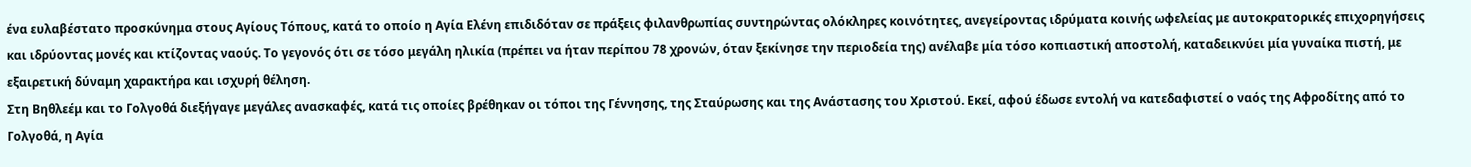ένα ευλαβέστατο προσκύνημα στους Αγίους Τόπους, κατά το οποίο η Αγία Ελένη επιδιδόταν σε πράξεις φιλανθρωπίας συντηρώντας ολόκληρες κοινότητες, ανεγείροντας ιδρύματα κοινής ωφελείας με αυτοκρατορικές επιχορηγήσεις και ιδρύοντας μονές και κτίζοντας ναούς. Το γεγονός ότι σε τόσο μεγάλη ηλικία (πρέπει να ήταν περίπου 78 χρονών, όταν ξεκίνησε την περιοδεία της) ανέλαβε μία τόσο κοπιαστική αποστολή, καταδεικνύει μία γυναίκα πιστή, με εξαιρετική δύναμη χαρακτήρα και ισχυρή θέληση.
Στη Βηθλεέμ και το Γολγοθά διεξήγαγε μεγάλες ανασκαφές, κατά τις οποίες βρέθηκαν οι τόποι της Γέννησης, της Σταύρωσης και της Ανάστασης του Χριστού. Εκεί, αφού έδωσε εντολή να κατεδαφιστεί ο ναός της Αφροδίτης από το Γολγοθά, η Αγία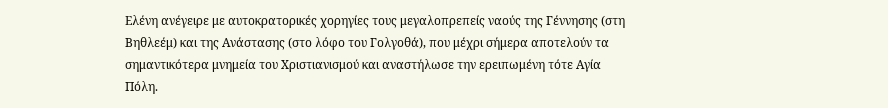Ελένη ανέγειρε με αυτοκρατορικές χορηγίες τους μεγαλοπρεπείς ναούς της Γέννησης (στη Βηθλεέμ) και της Ανάστασης (στο λόφο του Γολγοθά), που μέχρι σήμερα αποτελούν τα σημαντικότερα μνημεία του Χριστιανισμού και αναστήλωσε την ερειπωμένη τότε Αγία Πόλη.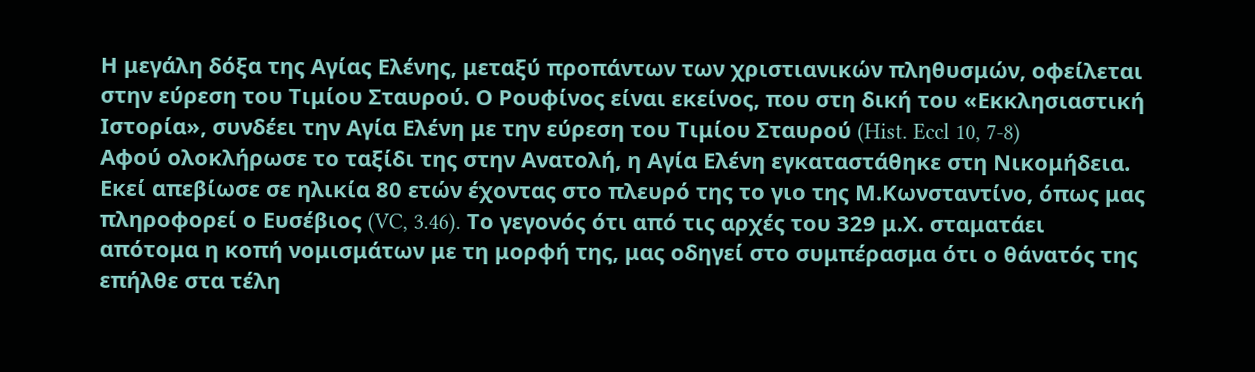Η μεγάλη δόξα της Αγίας Ελένης, μεταξύ προπάντων των χριστιανικών πληθυσμών, οφείλεται στην εύρεση του Τιμίου Σταυρού. Ο Ρουφίνος είναι εκείνος, που στη δική του «Εκκλησιαστική Ιστορία», συνδέει την Αγία Ελένη με την εύρεση του Τιμίου Σταυρού (Hist. Eccl 10, 7-8)
Αφού ολοκλήρωσε το ταξίδι της στην Ανατολή, η Αγία Ελένη εγκαταστάθηκε στη Νικομήδεια. Εκεί απεβίωσε σε ηλικία 80 ετών έχοντας στο πλευρό της το γιο της Μ.Κωνσταντίνο, όπως μας πληροφορεί ο Ευσέβιος (VC, 3.46). Το γεγονός ότι από τις αρχές του 329 μ.Χ. σταματάει απότομα η κοπή νομισμάτων με τη μορφή της, μας οδηγεί στο συμπέρασμα ότι ο θάνατός της επήλθε στα τέλη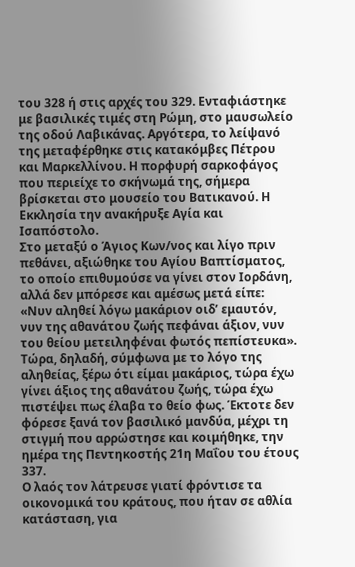του 328 ή στις αρχές του 329. Ενταφιάστηκε με βασιλικές τιμές στη Ρώμη, στο μαυσωλείο της οδού Λαβικάνας. Αργότερα, το λείψανό της μεταφέρθηκε στις κατακόμβες Πέτρου και Μαρκελλίνου. Η πορφυρή σαρκοφάγος που περιείχε το σκήνωμά της, σήμερα βρίσκεται στο μουσείο του Βατικανού. Η Εκκλησία την ανακήρυξε Αγία και Ισαπόστολο.
Στο μεταξύ ο Άγιος Κων/νος και λίγο πριν πεθάνει, αξιώθηκε του Αγίου Βαπτίσματος, το οποίο επιθυμούσε να γίνει στον Ιορδάνη, αλλά δεν μπόρεσε και αμέσως μετά είπε: «Νυν αληθεί λόγω μακάριον οιδ’ εμαυτόν, νυν της αθανάτου ζωής πεφάναι άξιον, νυν του θείου μετειληφέναι φωτός πεπίστευκα». Τώρα, δηλαδή, σύμφωνα με το λόγο της αληθείας, ξέρω ότι είμαι μακάριος, τώρα έχω γίνει άξιος της αθανάτου ζωής, τώρα έχω πιστέψει πως έλαβα το θείο φως. Έκτοτε δεν φόρεσε ξανά τον βασιλικό μανδύα, μέχρι τη στιγμή που αρρώστησε και κοιμήθηκε, την ημέρα της Πεντηκοστής 21η Μαΐου του έτους 337.
Ο λαός τον λάτρευσε γιατί φρόντισε τα οικονομικά του κράτους, που ήταν σε αθλία κατάσταση, για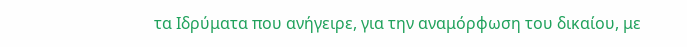τα Ιδρύματα που ανήγειρε, για την αναμόρφωση του δικαίου, με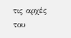τις αρχές του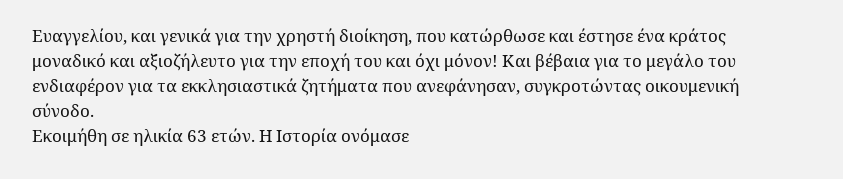Ευαγγελίου, και γενικά για την χρηστή διοίκηση, που κατώρθωσε και έστησε ένα κράτος μοναδικό και αξιοζήλευτο για την εποχή του και όχι μόνον! Και βέβαια για το μεγάλο του ενδιαφέρον για τα εκκλησιαστικά ζητήματα που ανεφάνησαν, συγκροτώντας οικουμενική σύνοδο.
Εκοιμήθη σε ηλικία 63 ετών. Η Ιστορία ονόμασε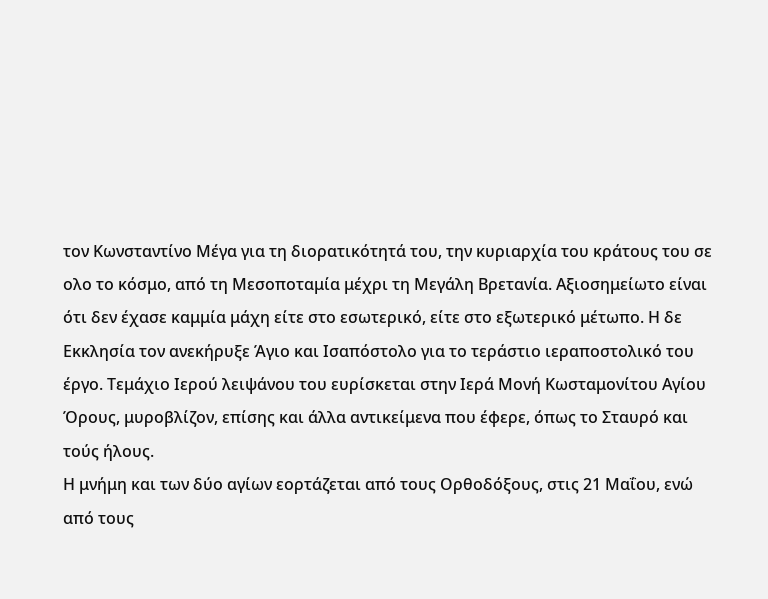τον Κωνσταντίνο Μέγα για τη διορατικότητά του, την κυριαρχία του κράτους του σε ολο το κόσμο, από τη Μεσοποταμία μέχρι τη Μεγάλη Βρετανία. Αξιοσημείωτο είναι ότι δεν έχασε καμμία μάχη είτε στο εσωτερικό, είτε στο εξωτερικό μέτωπο. Η δε Εκκλησία τον ανεκήρυξε Άγιο και Ισαπόστολο για το τεράστιο ιεραποστολικό του έργο. Τεμάχιο Ιερού λειψάνου του ευρίσκεται στην Ιερά Μονή Κωσταμονίτου Αγίου Όρους, μυροβλίζον, επίσης και άλλα αντικείμενα που έφερε, όπως το Σταυρό και τούς ήλους.
Η μνήμη και των δύο αγίων εορτάζεται από τους Ορθοδόξους, στις 21 Μαΐου, ενώ από τους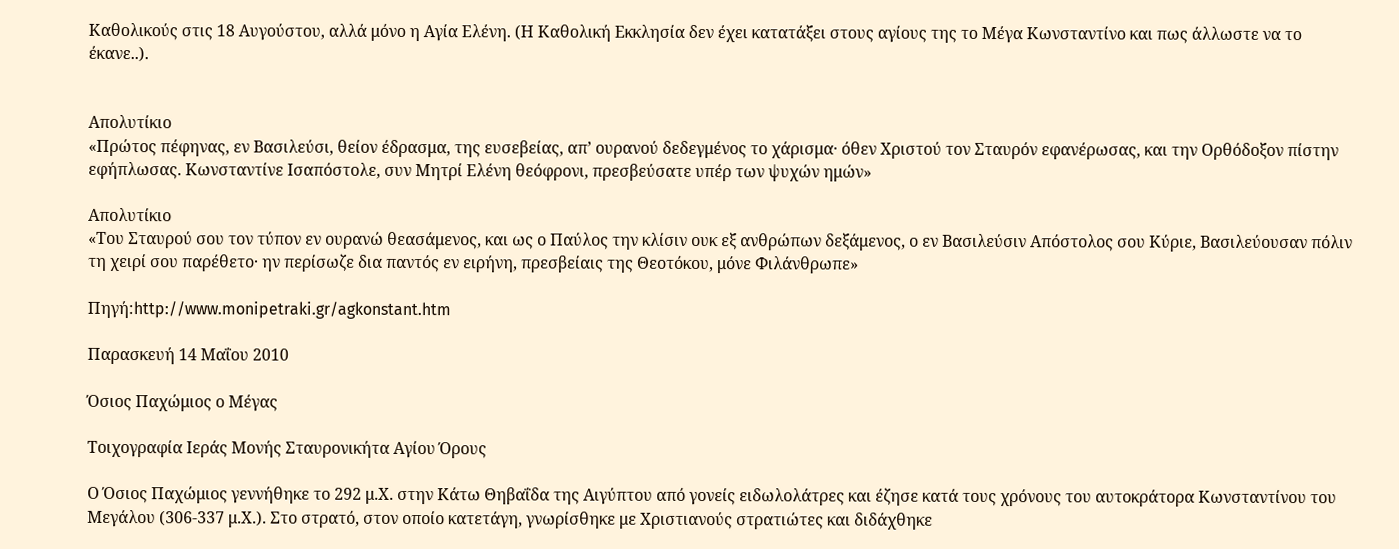Καθολικούς στις 18 Αυγούστου, αλλά μόνο η Αγία Ελένη. (Η Καθολική Εκκλησία δεν έχει κατατάξει στους αγίους της το Μέγα Κωνσταντίνο και πως άλλωστε να το έκανε..).


Απολυτίκιο
«Πρώτος πέφηνας, εν Βασιλεύσι, θείον έδρασμα, της ευσεβείας, απ’ ουρανού δεδεγμένος το χάρισμα· όθεν Χριστού τον Σταυρόν εφανέρωσας, και την Ορθόδοξον πίστην εφήπλωσας. Κωνσταντίνε Ισαπόστολε, συν Μητρί Ελένη θεόφρονι, πρεσβεύσατε υπέρ των ψυχών ημών»

Απολυτίκιο
«Του Σταυρού σου τον τύπον εν ουρανώ θεασάμενος, και ως ο Παύλος την κλίσιν ουκ εξ ανθρώπων δεξάμενος, ο εν Βασιλεύσιν Απόστολος σου Κύριε, Βασιλεύουσαν πόλιν τη χειρί σου παρέθετο· ην περίσωζε δια παντός εν ειρήνη, πρεσβείαις της Θεοτόκου, μόνε Φιλάνθρωπε»

Πηγή:http://www.monipetraki.gr/agkonstant.htm

Παρασκευή 14 Μαΐου 2010

Όσιος Παχώμιος ο Μέγας

Τοιχογραφία Ιεράς Μονής Σταυρονικήτα Αγίου Όρους

Ο Όσιος Παχώμιος γεννήθηκε το 292 μ.Χ. στην Κάτω Θηβαΐδα της Αιγύπτου από γονείς ειδωλολάτρες και έζησε κατά τους χρόνους του αυτοκράτορα Κωνσταντίνου του Μεγάλου (306-337 μ.Χ.). Στο στρατό, στον οποίο κατετάγη, γνωρίσθηκε με Χριστιανούς στρατιώτες και διδάχθηκε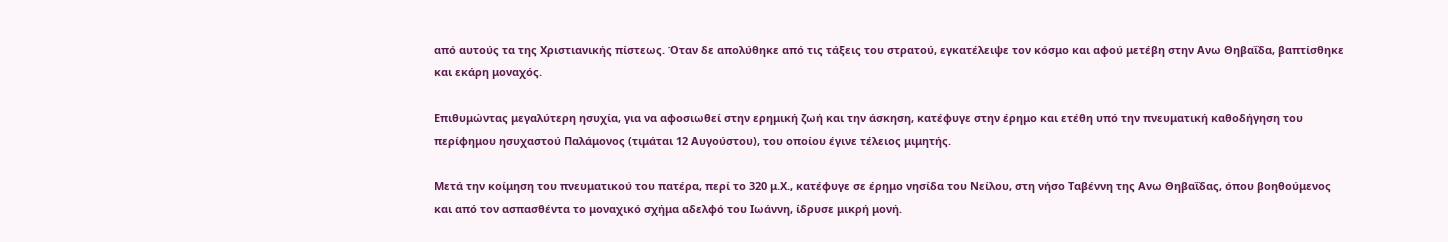από αυτούς τα της Χριστιανικής πίστεως. Όταν δε απολύθηκε από τις τάξεις του στρατού, εγκατέλειψε τον κόσμο και αφού μετέβη στην Ανω Θηβαΐδα, βαπτίσθηκε και εκάρη μοναχός.

Επιθυμώντας μεγαλύτερη ησυχία, για να αφοσιωθεί στην ερημική ζωή και την άσκηση, κατέφυγε στην έρημο και ετέθη υπό την πνευματική καθοδήγηση του περίφημου ησυχαστού Παλάμονος (τιμάται 12 Αυγούστου), του οποίου έγινε τέλειος μιμητής.

Μετά την κοίμηση του πνευματικού του πατέρα, περί το 320 μ.Χ., κατέφυγε σε έρημο νησίδα του Νείλου, στη νήσο Ταβέννη της Ανω Θηβαΐδας, όπου βοηθούμενος και από τον ασπασθέντα το μοναχικό σχήμα αδελφό του Ιωάννη, ίδρυσε μικρή μονή.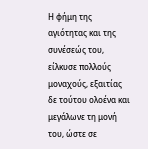Η φήμη της αγιότητας και της συνέσεώς του, είλκυσε πολλούς μοναχούς, εξαιτίας δε τούτου ολοένα και μεγάλωνε τη μονή του, ώστε σε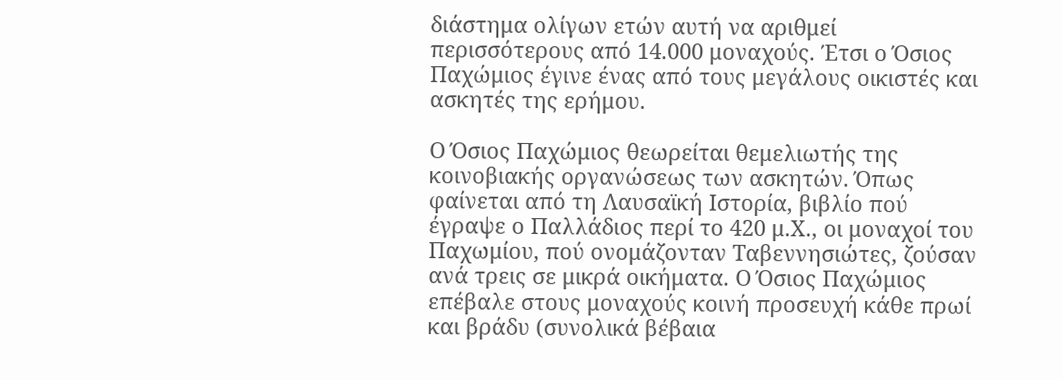διάστημα ολίγων ετών αυτή να αριθμεί περισσότερους από 14.000 μοναχούς. Έτσι ο Όσιος Παχώμιος έγινε ένας από τους μεγάλους οικιστές και ασκητές της ερήμου.

Ο Όσιος Παχώμιος θεωρείται θεμελιωτής της κοινοβιακής οργανώσεως των ασκητών. Όπως φαίνεται από τη Λαυσαϊκή Ιστορία, βιβλίο πού έγραψε ο Παλλάδιος περί το 420 μ.Χ., οι μοναχοί του Παχωμίου, πού ονομάζονταν Ταβεννησιώτες, ζούσαν ανά τρεις σε μικρά οικήματα. Ο Όσιος Παχώμιος επέβαλε στους μοναχούς κοινή προσευχή κάθε πρωί και βράδυ (συνολικά βέβαια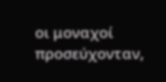οι μοναχοί προσεύχονταν,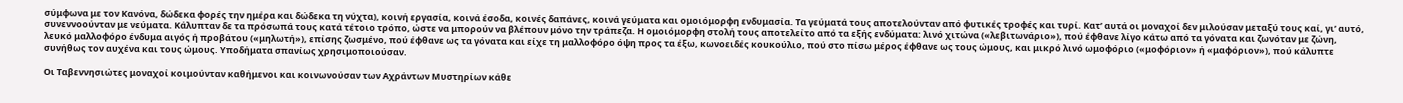σύμφωνα με τον Κανόνα, δώδεκα φορές την ημέρα και δώδεκα τη νύχτα), κοινή εργασία, κοινά έσοδα, κοινές δαπάνες, κοινά γεύματα και ομοιόμορφη ενδυμασία. Τα γεύματά τους αποτελούνταν από φυτικές τροφές και τυρί. Κατ’ αυτά οι μοναχοί δεν μιλούσαν μεταξύ τους καί, γι’ αυτό, συνεννοούνταν με νεύματα. Κάλυπταν δε τα πρόσωπά τους κατά τέτοιο τρόπο, ώστε να μπορούν να βλέπουν μόνο την τράπεζα. Η ομοιόμορφη στολή τους αποτελείτο από τα εξής ενδύματα: λινό χιτώνα («λεβιτωνάριο»), πού έφθανε λίγο κάτω από τα γόνατα και ζωνόταν με ζώνη, λευκό μαλλοφόρο ένδυμα αιγός ή προβάτου («μηλωτή»), επίσης ζωσμένο, πού έφθανε ως τα γόνατα και είχε τη μαλλοφόρο όψη προς τα έξω, κωνοειδές κουκούλιο, πού στο πίσω μέρος έφθανε ως τους ώμους, και μικρό λινό ωμοφόριο («μοφόριον» ή «μαφόριον»), πού κάλυπτε συνήθως τον αυχένα και τους ώμους. Υποδήματα σπανίως χρησιμοποιούσαν.

Οι Ταβεννησιώτες μοναχοί κοιμούνταν καθήμενοι και κοινωνούσαν των Αχράντων Μυστηρίων κάθε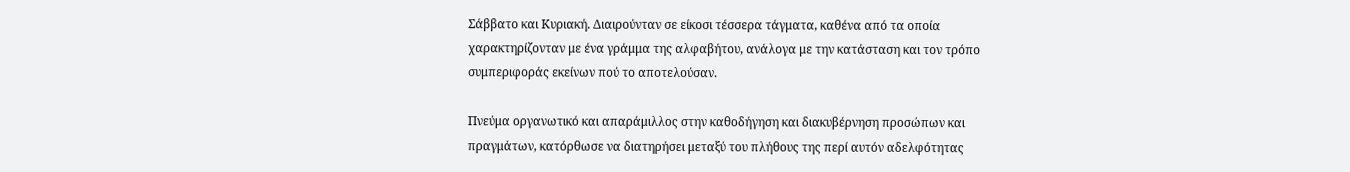Σάββατο και Κυριακή. Διαιρούνταν σε είκοσι τέσσερα τάγματα, καθένα από τα οποία χαρακτηρίζονταν με ένα γράμμα της αλφαβήτου, ανάλογα με την κατάσταση και τον τρόπο συμπεριφοράς εκείνων πού το αποτελούσαν.

Πνεύμα οργανωτικό και απαράμιλλος στην καθοδήγηση και διακυβέρνηση προσώπων και πραγμάτων, κατόρθωσε να διατηρήσει μεταξύ του πλήθους της περί αυτόν αδελφότητας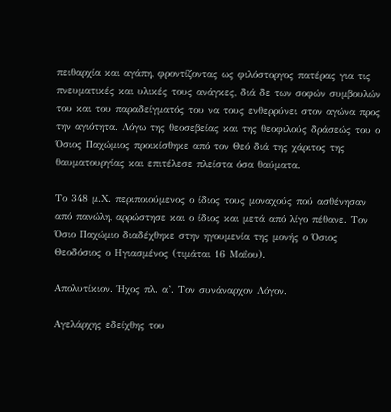πειθαρχία και αγάπη, φροντίζοντας ως φιλόστοργος πατέρας για τις πνευματικές και υλικές τους ανάγκες, διά δε των σοφών συμβουλών του και του παραδείγματός του να τους ενθερρύνει στον αγώνα προς την αγιότητα. Λόγω της θεοσεβείας και της θεοφιλούς δράσεώς του ο Όσιος Παχώμιος προικίσθηκε από τον Θεό διά της χάριτος της θαυματουργίας και επιτέλεσε πλείστα όσα θαύματα.

Το 348 μ.Χ. περιποιούμενος ο ίδιος τους μοναχούς πού ασθένησαν από πανώλη, αρρώστησε και ο ίδιος και μετά από λίγο πέθανε. Τον Όσιο Παχώμιο διαδέχθηκε στην ηγουμενία της μονής ο Όσιος Θεοδόσιος ο Ηγιασμένος (τιμάται 16 Μαΐου).

Απολυτίκιον. Ήχος πλ. α’. Τον συνάναρχον Λόγον.

Αγελάρχης εδείχθης του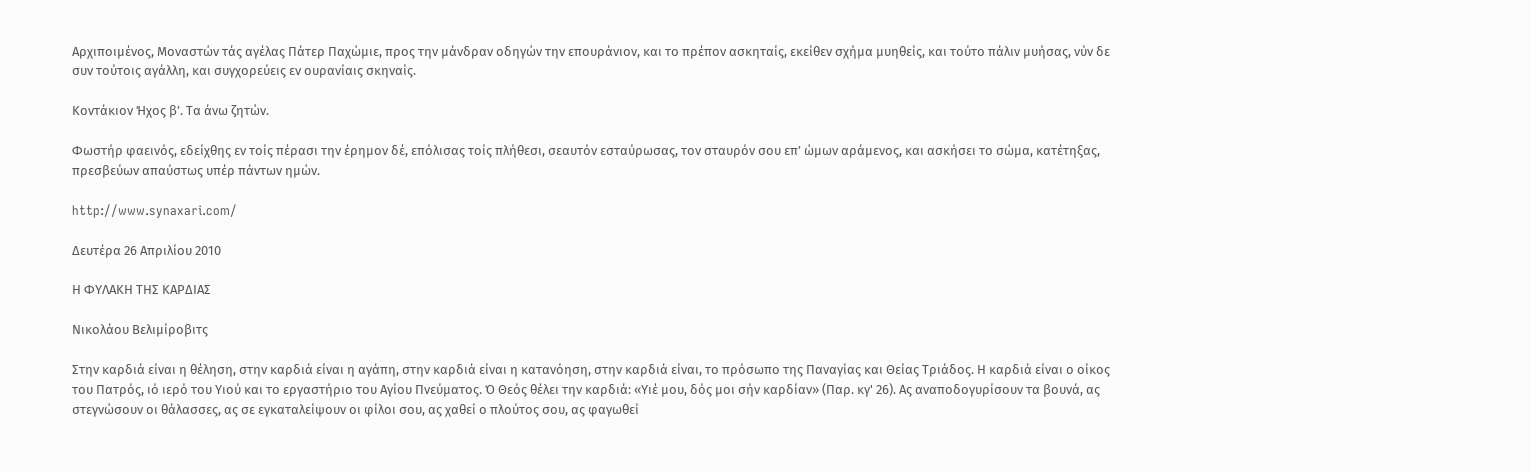Αρχιποιμένος, Μοναστών τάς αγέλας Πάτερ Παχώμιε, προς την μάνδραν οδηγών την επουράνιον, και το πρέπον ασκηταίς, εκείθεν σχήμα μυηθείς, και τούτο πάλιν μυήσας, νύν δε συν τούτοις αγάλλη, και συγχορεύεις εν ουρανίαις σκηναίς.

Κοντάκιον Ήχος β’. Τα άνω ζητών.

Φωστήρ φαεινός, εδείχθης εν τοίς πέρασι την έρημον δέ, επόλισας τοίς πλήθεσι, σεαυτόν εσταύρωσας, τον σταυρόν σου επ’ ώμων αράμενος, και ασκήσει το σώμα, κατέτηξας, πρεσβεύων απαύστως υπέρ πάντων ημών.

http://www.synaxari.com/

Δευτέρα 26 Απριλίου 2010

Η ΦΥΛΑΚΗ ΤΗΣ ΚΑΡΔΙΑΣ

Νικολάου Βελιμίροβιτς

Στην καρδιά είναι η θέληση, στην καρδιά είναι η αγάπη, στην καρδιά είναι η κατανόηση, στην καρδιά είναι, το πρόσωπο της Παναγίας και Θείας Τριάδος. Η καρδιά είναι ο οίκος του Πατρός, ιό ιερό του Υιού και το εργαστήριο του Αγίου Πνεύματος. Ό Θεός θέλει την καρδιά: «Υιέ μου, δός μοι σήν καρδίαν» (Παρ. κγ' 26). Ας αναποδογυρίσουν τα βουνά, ας στεγνώσουν οι θάλασσες, ας σε εγκαταλείψουν οι φίλοι σου, ας χαθεί ο πλούτος σου, ας φαγωθεί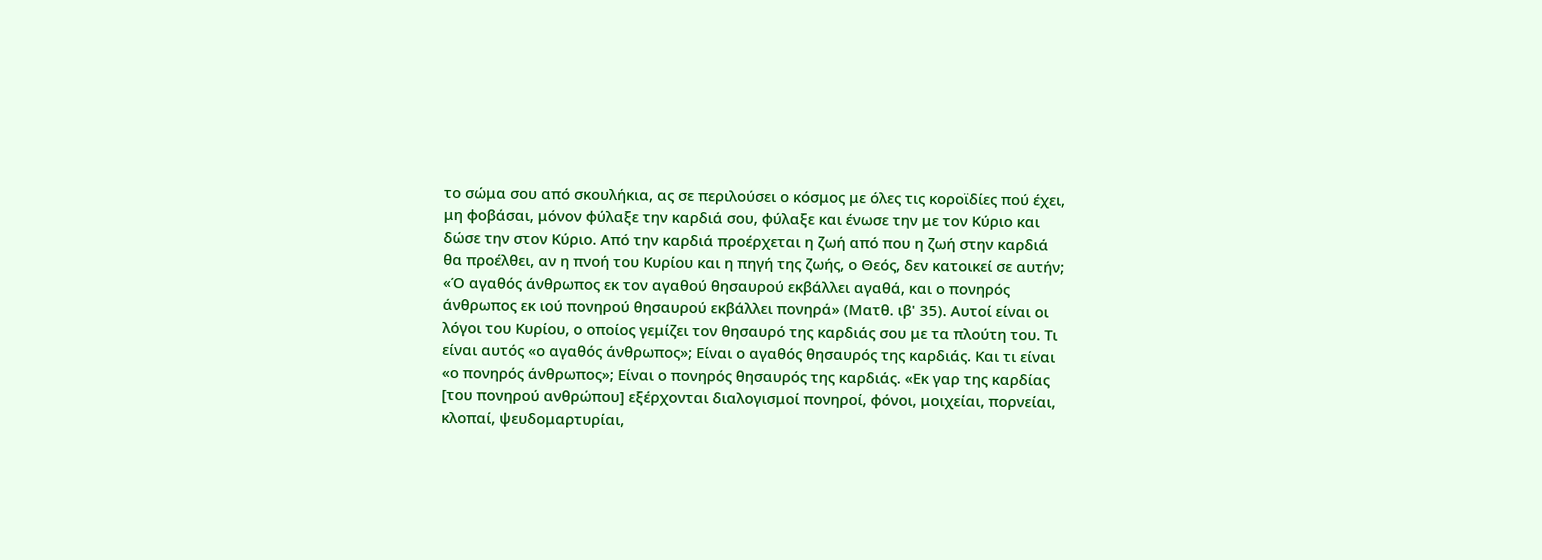το σώμα σου από σκουλήκια, ας σε περιλούσει ο κόσμος με όλες τις κοροϊδίες πού έχει, μη φοβάσαι, μόνον φύλαξε την καρδιά σου, φύλαξε και ένωσε την με τον Κύριο και δώσε την στον Κύριο. Από την καρδιά προέρχεται η ζωή από που η ζωή στην καρδιά θα προέλθει, αν η πνοή του Κυρίου και η πηγή της ζωής, ο Θεός, δεν κατοικεί σε αυτήν;
«Ό αγαθός άνθρωπος εκ τον αγαθού θησαυρού εκβάλλει αγαθά, και ο πονηρός άνθρωπος εκ ιού πονηρού θησαυρού εκβάλλει πονηρά» (Ματθ. ιβ' 35). Αυτοί είναι οι λόγοι του Κυρίου, ο οποίος γεμίζει τον θησαυρό της καρδιάς σου με τα πλούτη του. Τι είναι αυτός «ο αγαθός άνθρωπος»; Είναι ο αγαθός θησαυρός της καρδιάς. Και τι είναι «ο πονηρός άνθρωπος»; Είναι ο πονηρός θησαυρός της καρδιάς. «Εκ γαρ της καρδίας [του πονηρού ανθρώπου] εξέρχονται διαλογισμοί πονηροί, φόνοι, μοιχείαι, πορνείαι, κλοπαί, ψευδομαρτυρίαι,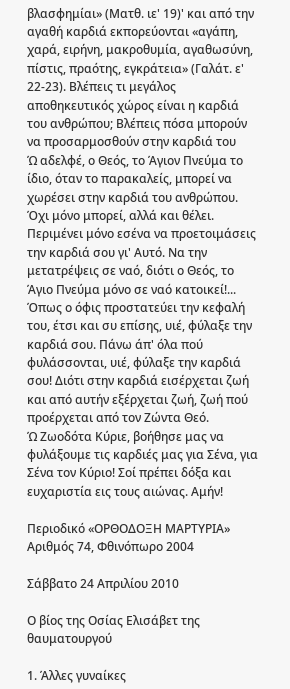βλασφημίαι» (Ματθ. ιε' 19)' και από την αγαθή καρδιά εκπορεύονται «αγάπη, χαρά, ειρήνη, μακροθυμία, αγαθωσύνη, πίστις, πραότης, εγκράτεια» (Γαλάτ. ε' 22-23). Βλέπεις τι μεγάλος αποθηκευτικός χώρος είναι η καρδιά του ανθρώπου; Βλέπεις πόσα μπορούν να προσαρμοσθούν στην καρδιά του
Ώ αδελφέ, ο Θεός, το Άγιον Πνεύμα το ίδιο, όταν το παρακαλείς, μπορεί να χωρέσει στην καρδιά του ανθρώπου. Όχι μόνο μπορεί, αλλά και θέλει. Περιμένει μόνο εσένα να προετοιμάσεις την καρδιά σου γι' Αυτό. Να την μετατρέψεις σε ναό, διότι ο Θεός, το Άγιο Πνεύμα μόνο σε ναό κατοικεί!...
Όπως ο όφις προστατεύει την κεφαλή του, έτσι και συ επίσης, υιέ, φύλαξε την καρδιά σου. Πάνω άπ' όλα πού φυλάσσονται, υιέ, φύλαξε την καρδιά σου! Διότι στην καρδιά εισέρχεται ζωή και από αυτήν εξέρχεται ζωή, ζωή πού προέρχεται από τον Ζώντα Θεό.
Ώ Ζωοδότα Κύριε, βοήθησε μας να φυλάξουμε τις καρδιές μας για Σένα, για Σένα τον Κύριο! Σοί πρέπει δόξα και ευχαριστία εις τους αιώνας. Αμήν!

Περιοδικό «ΟΡΘΟΔΟΞΗ ΜΑΡΤΥΡΙΑ» Αριθμός 74, Φθινόπωρο 2004

Σάββατο 24 Απριλίου 2010

Ο βίος της Οσίας Ελισάβετ της θαυματουργού

1. Άλλες γυναίκες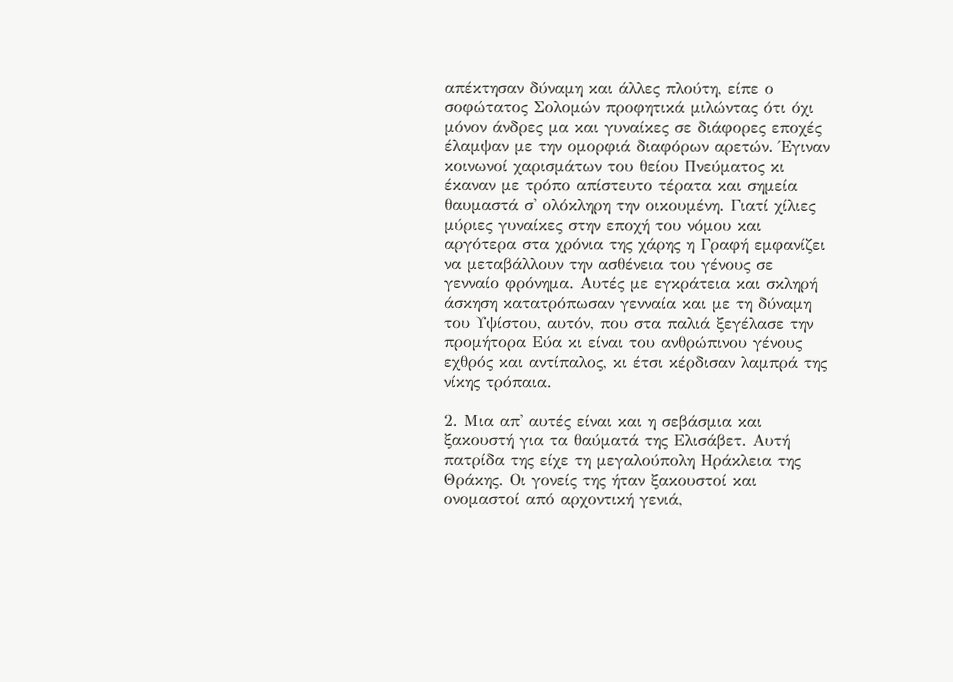απέκτησαν δύναμη και άλλες πλούτη, είπε ο σοφώτατος Σολομών προφητικά μιλώντας ότι όχι μόνον άνδρες μα και γυναίκες σε διάφορες εποχές έλαμψαν με την ομορφιά διαφόρων αρετών. Έγιναν κοινωνοί χαρισμάτων του θείου Πνεύματος κι έκαναν με τρόπο απίστευτο τέρατα και σημεία θαυμαστά σ' ολόκληρη την οικουμένη. Γιατί χίλιες μύριες γυναίκες στην εποχή του νόμου και αργότερα στα χρόνια της χάρης η Γραφή εμφανίζει να μεταβάλλουν την ασθένεια του γένους σε γενναίο φρόνημα. Αυτές με εγκράτεια και σκληρή άσκηση κατατρόπωσαν γενναία και με τη δύναμη του Υψίστου, αυτόν, που στα παλιά ξεγέλασε την προμήτορα Εύα κι είναι του ανθρώπινου γένους εχθρός και αντίπαλος, κι έτσι κέρδισαν λαμπρά της νίκης τρόπαια.

2. Μια απ' αυτές είναι και η σεβάσμια και ξακουστή για τα θαύματά της Ελισάβετ. Αυτή πατρίδα της είχε τη μεγαλούπολη Ηράκλεια της Θράκης. Οι γονείς της ήταν ξακουστοί και ονομαστοί από αρχοντική γενιά,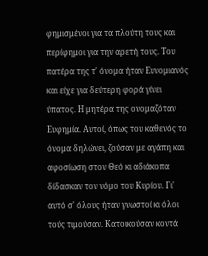φημισμένοι για τα πλούτη τους και περίφημοι για την αρετή τους. Του πατέρα της τ' όνομα ήταν Ευνομιανός και είχε για δεύτερη φορά γίνει ύπατος. Η μητέρα της ονομαζόταν Ευφημία. Αυτοί, όπως του καθενός το όνομα δηλώνει, ζούσαν με αγάπη και αφοσίωση στον Θεό κι αδιάκοπα δίδασκαν τον νόμο του Κυρίου. Γι' αυτό σ' όλους ήταν γνωστοί κι όλοι τούς τιμούσαν. Κατοικούσαν κοντά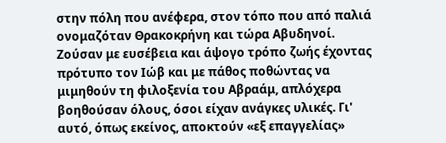στην πόλη που ανέφερα, στον τόπο που από παλιά ονομαζόταν Θρακοκρήνη και τώρα Αβυδηνοί. Ζούσαν με ευσέβεια και άψογο τρόπο ζωής έχοντας πρότυπο τον Ιώβ και με πάθος ποθώντας να μιμηθούν τη φιλοξενία του Αβραάμ, απλόχερα βοηθούσαν όλους, όσοι είχαν ανάγκες υλικές. Γι' αυτό, όπως εκείνος, αποκτούν «εξ επαγγελίας»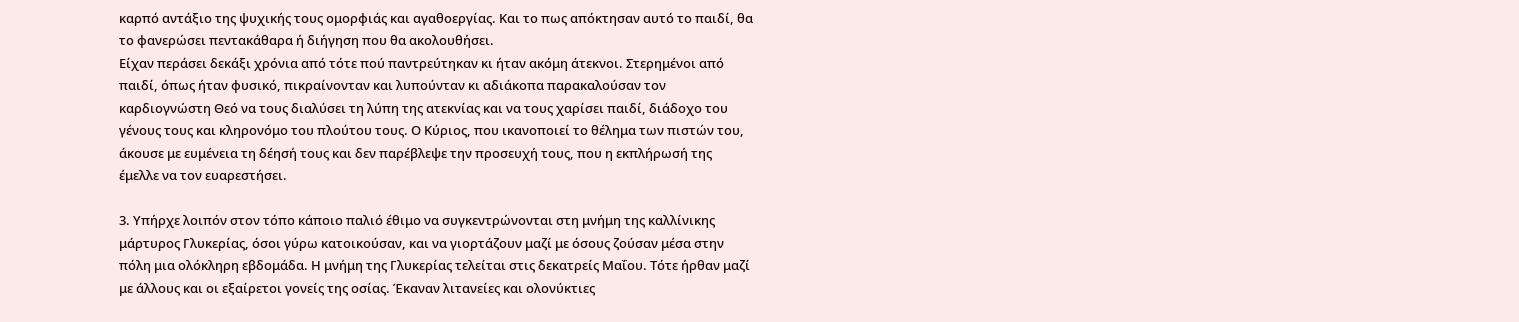καρπό αντάξιο της ψυχικής τους ομορφιάς και αγαθοεργίας. Και το πως απόκτησαν αυτό το παιδί, θα το φανερώσει πεντακάθαρα ή διήγηση που θα ακολουθήσει.
Είχαν περάσει δεκάξι χρόνια από τότε πού παντρεύτηκαν κι ήταν ακόμη άτεκνοι. Στερημένοι από παιδί, όπως ήταν φυσικό, πικραίνονταν και λυπούνταν κι αδιάκοπα παρακαλούσαν τον καρδιογνώστη Θεό να τους διαλύσει τη λύπη της ατεκνίας και να τους χαρίσει παιδί, διάδοχο του γένους τους και κληρονόμο του πλούτου τους. Ο Κύριος, που ικανοποιεί το θέλημα των πιστών του, άκουσε με ευμένεια τη δέησή τους και δεν παρέβλεψε την προσευχή τους, που η εκπλήρωσή της έμελλε να τον ευαρεστήσει.

3. Υπήρχε λοιπόν στον τόπο κάποιο παλιό έθιμο να συγκεντρώνονται στη μνήμη της καλλίνικης μάρτυρος Γλυκερίας, όσοι γύρω κατοικούσαν, και να γιορτάζουν μαζί με όσους ζούσαν μέσα στην πόλη μια ολόκληρη εβδομάδα. Η μνήμη της Γλυκερίας τελείται στις δεκατρείς Μαΐου. Τότε ήρθαν μαζί με άλλους και οι εξαίρετοι γονείς της οσίας. Έκαναν λιτανείες και ολονύκτιες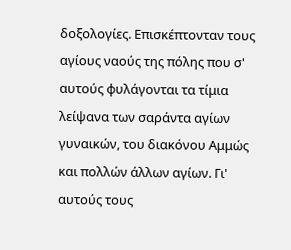δοξολογίες. Επισκέπτονταν τους αγίους ναούς της πόλης που σ' αυτούς φυλάγονται τα τίμια λείψανα των σαράντα αγίων γυναικών, του διακόνου Αμμώς και πολλών άλλων αγίων. Γι' αυτούς τους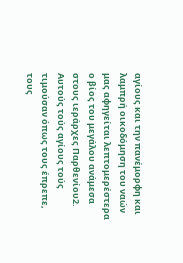αγίους και την πανέμορφη και λαμπρή οικοδόμηση του ναών μας αφηγείται λεπτομερέστερα ο βίος του μεγάλου ανάμεσα στους ιεράρχες Παρθενίου2. Αυτούς τούς αγίους τούς τιμούσαν όπως τους έπρεπε, τους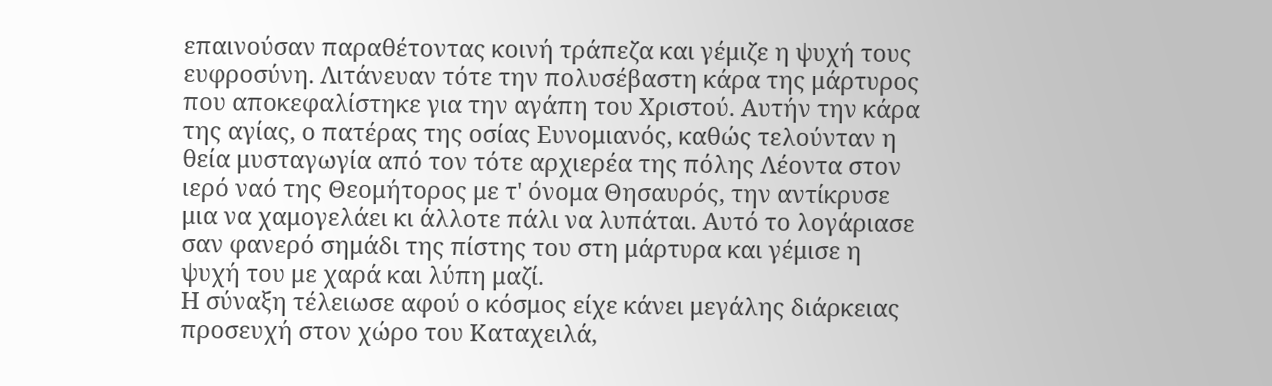επαινούσαν παραθέτοντας κοινή τράπεζα και γέμιζε η ψυχή τους ευφροσύνη. Λιτάνευαν τότε την πολυσέβαστη κάρα της μάρτυρος που αποκεφαλίστηκε για την αγάπη του Χριστού. Αυτήν την κάρα της αγίας, ο πατέρας της οσίας Ευνομιανός, καθώς τελούνταν η θεία μυσταγωγία από τον τότε αρχιερέα της πόλης Λέοντα στον ιερό ναό της Θεομήτορος με τ' όνομα Θησαυρός, την αντίκρυσε μια να χαμογελάει κι άλλοτε πάλι να λυπάται. Αυτό το λογάριασε σαν φανερό σημάδι της πίστης του στη μάρτυρα και γέμισε η ψυχή του με χαρά και λύπη μαζί.
Η σύναξη τέλειωσε αφού ο κόσμος είχε κάνει μεγάλης διάρκειας προσευχή στον χώρο του Καταχειλά,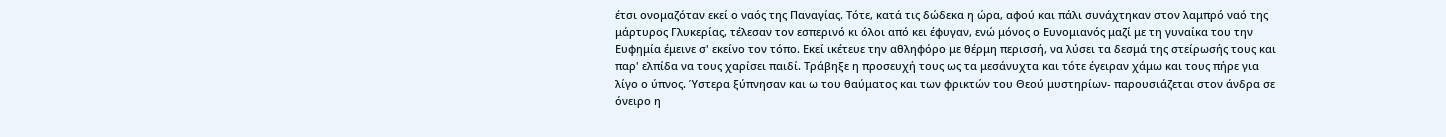έτσι ονομαζόταν εκεί ο ναός της Παναγίας. Τότε, κατά τις δώδεκα η ώρα, αφού και πάλι συνάχτηκαν στον λαμπρό ναό της μάρτυρος Γλυκερίας, τέλεσαν τον εσπερινό κι όλοι από κει έφυγαν, ενώ μόνος ο Ευνομιανός μαζί με τη γυναίκα του την Ευφημία έμεινε σ' εκείνο τον τόπο. Εκεί ικέτευε την αθληφόρο με θέρμη περισσή, να λύσει τα δεσμά της στείρωσής τους και παρ' ελπίδα να τους χαρίσει παιδί. Τράβηξε η προσευχή τους ως τα μεσάνυχτα και τότε έγειραν χάμω και τους πήρε για λίγο ο ύπνος. Ύστερα ξύπνησαν και ω του θαύματος και των φρικτών του Θεού μυστηρίων- παρουσιάζεται στον άνδρα σε όνειρο η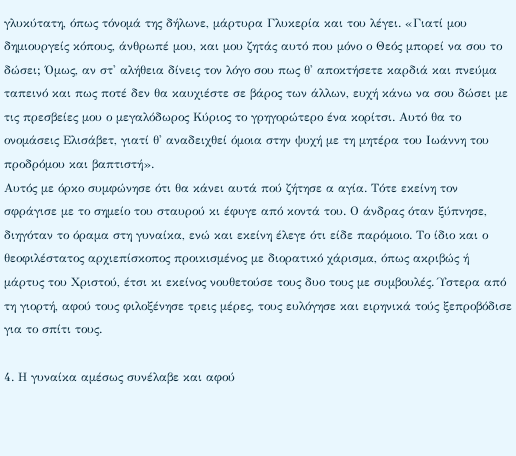γλυκύτατη, όπως τόνομά της δήλωνε, μάρτυρα Γλυκερία και του λέγει. «Γιατί μου δημιουργείς κόπους, άνθρωπέ μου, και μου ζητάς αυτό που μόνο ο Θεός μπορεί να σου το δώσει; Όμως, αν στ' αλήθεια δίνεις τον λόγο σου πως θ' αποκτήσετε καρδιά και πνεύμα ταπεινό και πως ποτέ δεν θα καυχιέστε σε βάρος των άλλων, ευχή κάνω να σου δώσει με τις πρεσβείες μου ο μεγαλόδωρος Κύριος το γρηγορώτερο ένα κορίτσι. Αυτό θα το ονομάσεις Ελισάβετ, γιατί θ' αναδειχθεί όμοια στην ψυχή με τη μητέρα του Ιωάννη του προδρόμου και βαπτιστή».
Αυτός με όρκο συμφώνησε ότι θα κάνει αυτά πού ζήτησε α αγία. Τότε εκείνη τον σφράγισε με το σημείο του σταυρού κι έφυγε από κοντά του. Ο άνδρας όταν ξύπνησε, διηγόταν το όραμα στη γυναίκα, ενώ και εκείνη έλεγε ότι είδε παρόμοιο. Το ίδιο και ο θεοφιλέστατος αρχιεπίσκοπος προικισμένος με διορατικό χάρισμα, όπως ακριβώς ή μάρτυς του Χριστού, έτσι κι εκείνος νουθετούσε τους δυο τους με συμβουλές. Ύστερα από τη γιορτή, αφού τους φιλοξένησε τρεις μέρες, τους ευλόγησε και ειρηνικά τούς ξεπροβόδισε για το σπίτι τους.

4. Η γυναίκα αμέσως συνέλαβε και αφού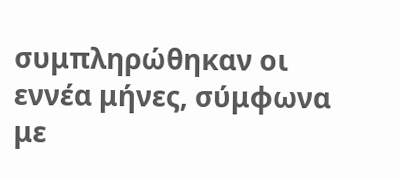συμπληρώθηκαν οι εννέα μήνες, σύμφωνα με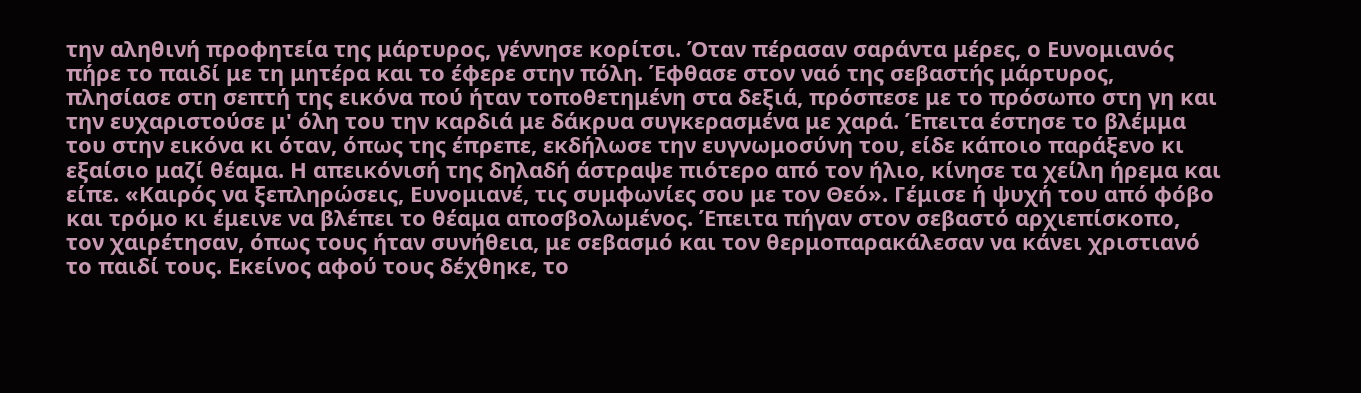την αληθινή προφητεία της μάρτυρος, γέννησε κορίτσι. Όταν πέρασαν σαράντα μέρες, ο Ευνομιανός πήρε το παιδί με τη μητέρα και το έφερε στην πόλη. Έφθασε στον ναό της σεβαστής μάρτυρος, πλησίασε στη σεπτή της εικόνα πού ήταν τοποθετημένη στα δεξιά, πρόσπεσε με το πρόσωπο στη γη και την ευχαριστούσε μ' όλη του την καρδιά με δάκρυα συγκερασμένα με χαρά. Έπειτα έστησε το βλέμμα του στην εικόνα κι όταν, όπως της έπρεπε, εκδήλωσε την ευγνωμοσύνη του, είδε κάποιο παράξενο κι εξαίσιο μαζί θέαμα. Η απεικόνισή της δηλαδή άστραψε πιότερο από τον ήλιο, κίνησε τα χείλη ήρεμα και είπε. «Καιρός να ξεπληρώσεις, Ευνομιανέ, τις συμφωνίες σου με τον Θεό». Γέμισε ή ψυχή του από φόβο και τρόμο κι έμεινε να βλέπει το θέαμα αποσβολωμένος. Έπειτα πήγαν στον σεβαστό αρχιεπίσκοπο, τον χαιρέτησαν, όπως τους ήταν συνήθεια, με σεβασμό και τον θερμοπαρακάλεσαν να κάνει χριστιανό το παιδί τους. Εκείνος αφού τους δέχθηκε, το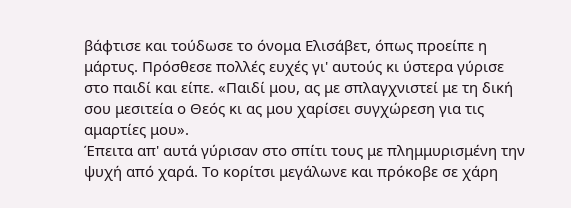βάφτισε και τούδωσε το όνομα Ελισάβετ, όπως προείπε η μάρτυς. Πρόσθεσε πολλές ευχές γι' αυτούς κι ύστερα γύρισε στο παιδί και είπε. «Παιδί μου, ας με σπλαγχνιστεί με τη δική σου μεσιτεία ο Θεός κι ας μου χαρίσει συγχώρεση για τις αμαρτίες μου».
Έπειτα απ' αυτά γύρισαν στο σπίτι τους με πλημμυρισμένη την ψυχή από χαρά. Το κορίτσι μεγάλωνε και πρόκοβε σε χάρη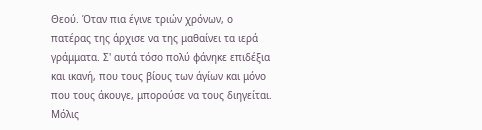Θεού. Όταν πια έγινε τριών χρόνων, ο πατέρας της άρχισε να της μαθαίνει τα ιερά γράμματα. Σ' αυτά τόσο πολύ φάνηκε επιδέξια και ικανή, που τους βίους των άγίων και μόνο που τους άκουγε, μπορούσε να τους διηγείται. Μόλις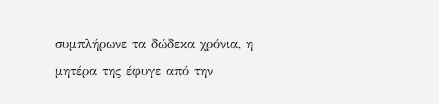συμπλήρωνε τα δώδεκα χρόνια, η μητέρα της έφυγε από την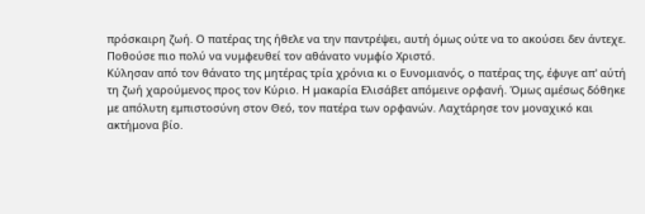πρόσκαιρη ζωή. Ο πατέρας της ήθελε να την παντρέψει, αυτή όμως ούτε να το ακούσει δεν άντεχε. Ποθούσε πιο πολύ να νυμφευθεί τον αθάνατο νυμφίο Χριστό.
Κύλησαν από τον θάνατο της μητέρας τρία χρόνια κι ο Ευνομιανός, ο πατέρας της, έφυγε απ' αύτή τη ζωή χαρούμενος προς τον Κύριο. Η μακαρία Ελισάβετ απόμεινε ορφανή. Όμως αμέσως δόθηκε με απόλυτη εμπιστοσύνη στον Θεό, τον πατέρα των ορφανών. Λαχτάρησε τον μοναχικό και ακτήμονα βίο.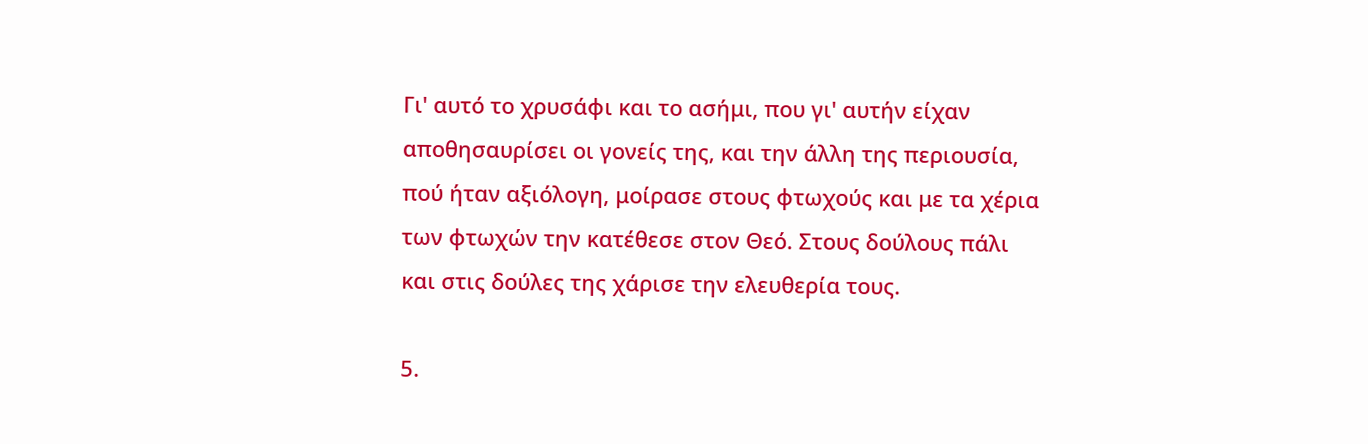Γι' αυτό το χρυσάφι και το ασήμι, που γι' αυτήν είχαν αποθησαυρίσει οι γονείς της, και την άλλη της περιουσία, πού ήταν αξιόλογη, μοίρασε στους φτωχούς και με τα χέρια των φτωχών την κατέθεσε στον Θεό. Στους δούλους πάλι και στις δούλες της χάρισε την ελευθερία τους.

5.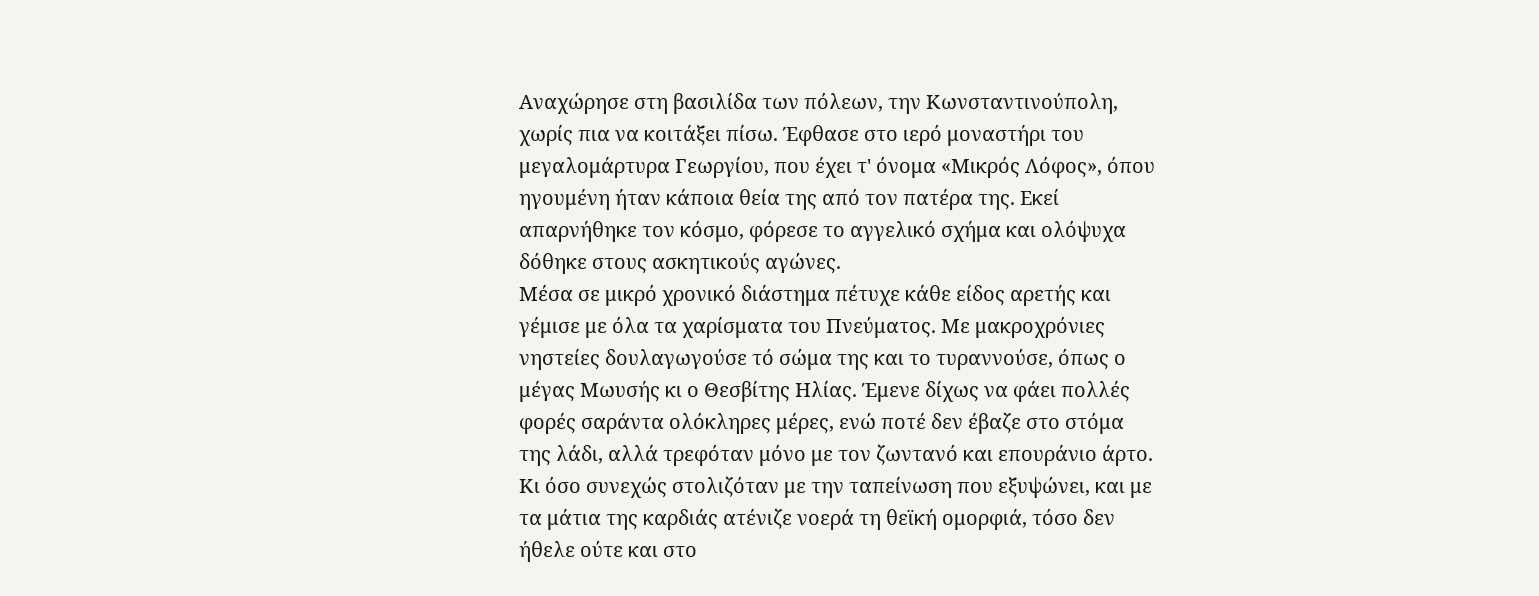Αναχώρησε στη βασιλίδα των πόλεων, την Κωνσταντινούπολη, χωρίς πια να κοιτάξει πίσω. Έφθασε στο ιερό μοναστήρι του μεγαλομάρτυρα Γεωργίου, που έχει τ' όνομα «Μικρός Λόφος», όπου ηγουμένη ήταν κάποια θεία της από τον πατέρα της. Εκεί απαρνήθηκε τον κόσμο, φόρεσε το αγγελικό σχήμα και ολόψυχα δόθηκε στους ασκητικούς αγώνες.
Μέσα σε μικρό χρονικό διάστημα πέτυχε κάθε είδος αρετής και γέμισε με όλα τα χαρίσματα του Πνεύματος. Με μακροχρόνιες νηστείες δουλαγωγούσε τό σώμα της και το τυραννούσε, όπως ο μέγας Μωυσής κι ο Θεσβίτης Ηλίας. Έμενε δίχως να φάει πολλές φορές σαράντα ολόκληρες μέρες, ενώ ποτέ δεν έβαζε στο στόμα της λάδι, αλλά τρεφόταν μόνο με τον ζωντανό και επουράνιο άρτο. Κι όσο συνεχώς στολιζόταν με την ταπείνωση που εξυψώνει, και με τα μάτια της καρδιάς ατένιζε νοερά τη θεϊκή ομορφιά, τόσο δεν ήθελε ούτε και στο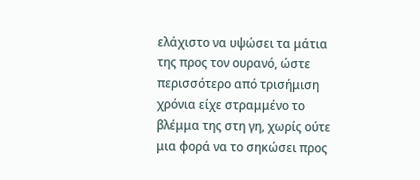ελάχιστο να υψώσει τα μάτια της προς τον ουρανό, ώστε περισσότερο από τρισήμιση χρόνια είχε στραμμένο το βλέμμα της στη γη, χωρίς ούτε μια φορά να το σηκώσει προς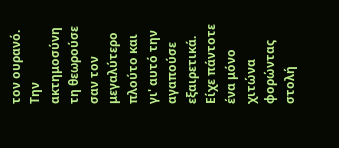τον ουρανό. Την ακτημοσύνη τη θεωρούσε σαν τον μεγαλύτερο πλούτο και γι' αυτό την αγαπούσε εξαιρετικά. Είχε πάντοτε ένα μόνο χιτώνα φορώντας στολή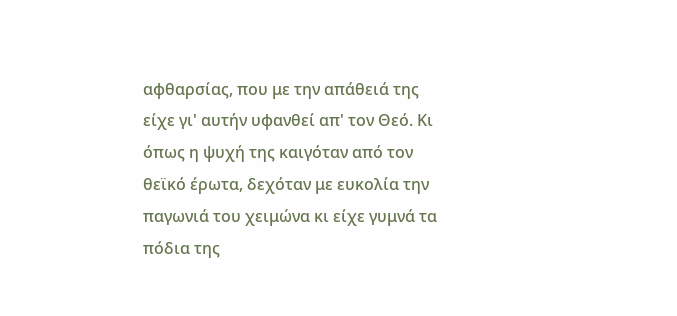αφθαρσίας, που με την απάθειά της είχε γι' αυτήν υφανθεί απ' τον Θεό. Κι όπως η ψυχή της καιγόταν από τον θεϊκό έρωτα, δεχόταν με ευκολία την παγωνιά του χειμώνα κι είχε γυμνά τα πόδια της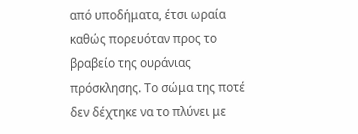από υποδήματα, έτσι ωραία καθώς πορευόταν προς το βραβείο της ουράνιας πρόσκλησης. Το σώμα της ποτέ δεν δέχτηκε να το πλύνει με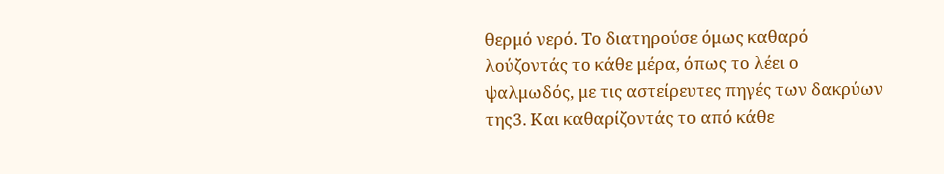θερμό νερό. Το διατηρούσε όμως καθαρό λούζοντάς το κάθε μέρα, όπως το λέει ο ψαλμωδός, με τις αστείρευτες πηγές των δακρύων της3. Και καθαρίζοντάς το από κάθε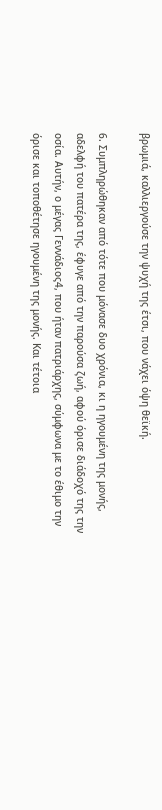βρωμιά, καλλιεργούσε την ψυχή της έτσι, που νάχει όψη θεϊκή.

6. Συμπληρώθηκαν από τότε που μόνασε δυο χρόνια, κι η ηγουμένη της μονής, αδελφή του πατέρα της, έφυγε από την παρούσα ζωή, αφού όρισε διάδοχό της την οσία. Αυτήν, ο μέγας Γεννάδιος4, που ήταν πατριάρχης, σύμφωνα με το έθιμο την όρισε και τοποθέτησε ηγουμένη της μονής. Και τέτοια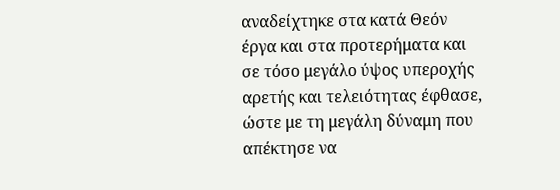αναδείχτηκε στα κατά Θεόν έργα και στα προτερήματα και σε τόσο μεγάλο ύψος υπεροχής αρετής και τελειότητας έφθασε, ώστε με τη μεγάλη δύναμη που απέκτησε να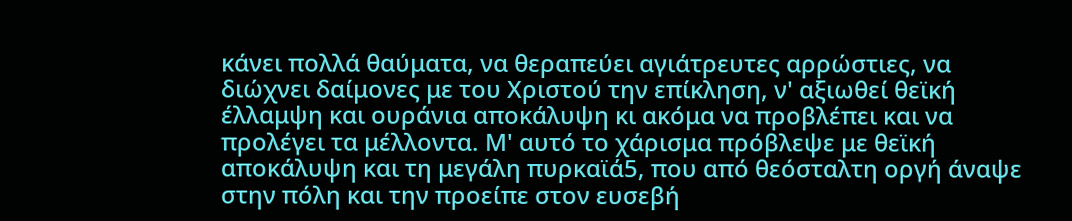κάνει πολλά θαύματα, να θεραπεύει αγιάτρευτες αρρώστιες, να διώχνει δαίμονες με του Χριστού την επίκληση, ν' αξιωθεί θεϊκή έλλαμψη και ουράνια αποκάλυψη κι ακόμα να προβλέπει και να προλέγει τα μέλλοντα. Μ' αυτό το χάρισμα πρόβλεψε με θεϊκή αποκάλυψη και τη μεγάλη πυρκαϊά5, που από θεόσταλτη οργή άναψε στην πόλη και την προείπε στον ευσεβή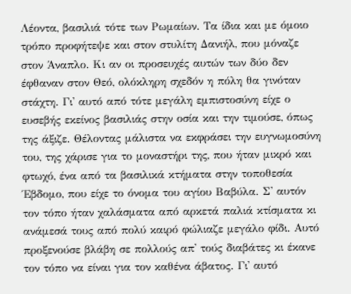Λέοντα, βασιλιά τότε των Ρωμαίων. Τα ίδια και με όμοιο τρόπο προφήτεψε και στον στυλίτη Δανιήλ, που μόναζε στον Άναπλο. Κι αν οι προσευχές αυτών των δύο δεν έφθαναν στον Θεό, ολόκληρη σχεδόν η πόλη θα γινόταν στάχτη. Γι' αυτό από τότε μεγάλη εμπιστοσύνη είχε ο ευσεβής εκείνος βασιλιάς στην οσία και την τιμούσε, όπως της άξιζε. Θέλοντας μάλιστα να εκφράσει την ευγνωμοσύνη του, της χάρισε για το μοναστήρι της, που ήταν μικρό και φτωχό, ένα από τα βασιλικά κτήματα στην τοποθεσία Έβδομο, που είχε το όνομα του αγίου Βαβύλα. Σ' αυτόν τον τόπο ήταν χαλάσματα από αρκετά παλιά κτίσματα κι ανάμεσά τους από πολύ καιρό φώλιαζε μεγάλο φίδι. Αυτό προξενούσε βλάβη σε πολλούς απ' τούς διαβάτες κι έκανε τον τόπο να είναι για τον καθένα άβατος. Γι' αυτό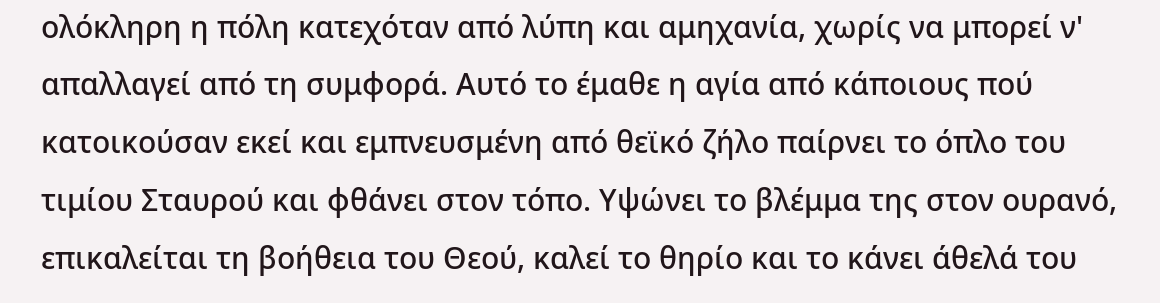ολόκληρη η πόλη κατεχόταν από λύπη και αμηχανία, χωρίς να μπορεί ν' απαλλαγεί από τη συμφορά. Αυτό το έμαθε η αγία από κάποιους πού κατοικούσαν εκεί και εμπνευσμένη από θεϊκό ζήλο παίρνει το όπλο του τιμίου Σταυρού και φθάνει στον τόπο. Υψώνει το βλέμμα της στον ουρανό, επικαλείται τη βοήθεια του Θεού, καλεί το θηρίο και το κάνει άθελά του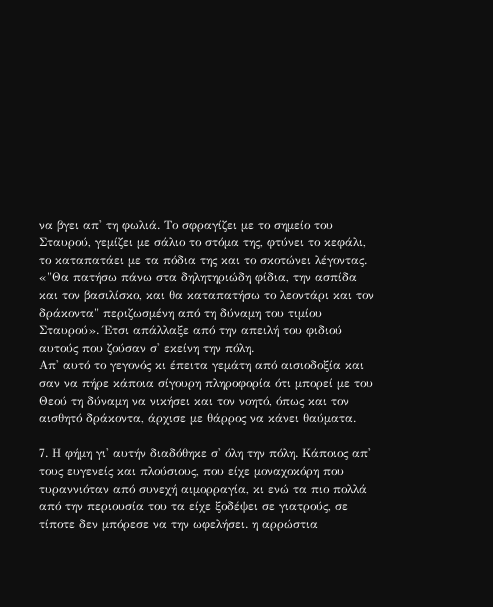να βγει απ' τη φωλιά. Το σφραγίζει με το σημείο του Σταυρού, γεμίζει με σάλιο το στόμα της, φτύνει το κεφάλι, το καταπατάει με τα πόδια της και το σκοτώνει λέγοντας. «"Θα πατήσω πάνω στα δηλητηριώδη φίδια, την ασπίδα και τον βασιλίσκο, και θα καταπατήσω το λεοντάρι και τον δράκοντα" περιζωσμένη από τη δύναμη του τιμίου Σταυρού». Έτσι απάλλαξε από την απειλή του φιδιού αυτούς που ζούσαν σ' εκείνη την πόλη.
Απ' αυτό το γεγονός κι έπειτα γεμάτη από αισιοδοξία και σαν να πήρε κάποια σίγουρη πληροφορία ότι μπορεί με του Θεού τη δύναμη να νικήσει και τον νοητό, όπως και τον αισθητό δράκοντα, άρχισε με θάρρος να κάνει θαύματα.

7. Η φήμη γι' αυτήν διαδόθηκε σ' όλη την πόλη. Κάποιος απ' τους ευγενείς και πλούσιους, που είχε μοναχοκόρη που τυραννιόταν από συνεχή αιμορραγία, κι ενώ τα πιο πολλά από την περιουσία του τα είχε ξοδέψει σε γιατρούς, σε τίποτε δεν μπόρεσε να την ωφελήσει. η αρρώστια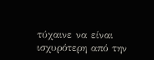τύχαινε να είναι ισχυρότερη από την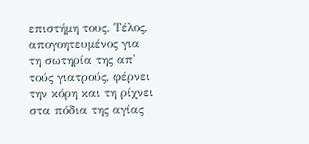επιστήμη τους. Τέλος, απογοητευμένος για τη σωτηρία της απ' τούς γιατρούς, φέρνει την κόρη και τη ρίχνει στα πόδια της αγίας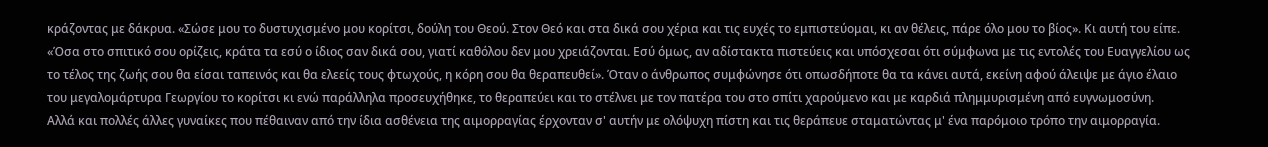κράζοντας με δάκρυα. «Σώσε μου το δυστυχισμένο μου κορίτσι, δούλη του Θεού. Στον Θεό και στα δικά σου χέρια και τις ευχές το εμπιστεύομαι, κι αν θέλεις, πάρε όλο μου το βίος». Κι αυτή του είπε. «Όσα στο σπιτικό σου ορίζεις, κράτα τα εσύ ο ίδιος σαν δικά σου, γιατί καθόλου δεν μου χρειάζονται. Εσύ όμως, αν αδίστακτα πιστεύεις και υπόσχεσαι ότι σύμφωνα με τις εντολές του Ευαγγελίου ως το τέλος της ζωής σου θα είσαι ταπεινός και θα ελεείς τους φτωχούς, η κόρη σου θα θεραπευθεί». Όταν ο άνθρωπος συμφώνησε ότι οπωσδήποτε θα τα κάνει αυτά, εκείνη αφού άλειψε με άγιο έλαιο του μεγαλομάρτυρα Γεωργίου το κορίτσι κι ενώ παράλληλα προσευχήθηκε, το θεραπεύει και το στέλνει με τον πατέρα του στο σπίτι χαρούμενο και με καρδιά πλημμυρισμένη από ευγνωμοσύνη.
Αλλά και πολλές άλλες γυναίκες που πέθαιναν από την ίδια ασθένεια της αιμορραγίας έρχονταν σ' αυτήν με ολόψυχη πίστη και τις θεράπευε σταματώντας μ' ένα παρόμοιο τρόπο την αιμορραγία.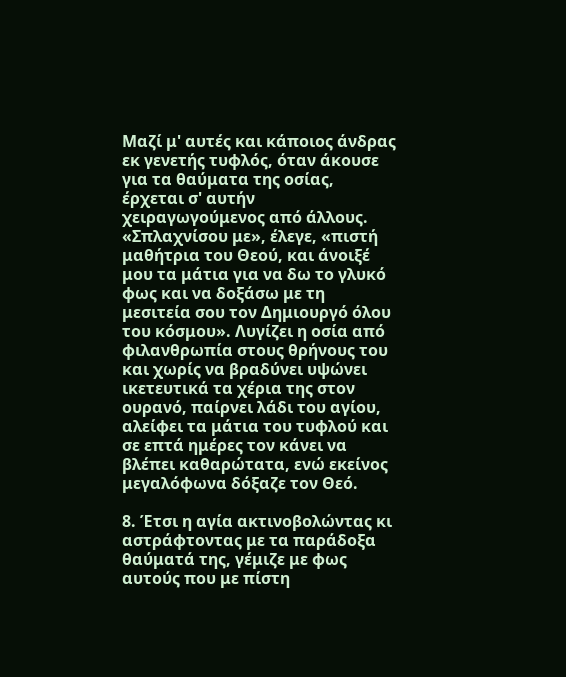Μαζί μ' αυτές και κάποιος άνδρας εκ γενετής τυφλός, όταν άκουσε για τα θαύματα της οσίας, έρχεται σ' αυτήν χειραγωγούμενος από άλλους. «Σπλαχνίσου με», έλεγε, «πιστή μαθήτρια του Θεού, και άνοιξέ μου τα μάτια για να δω το γλυκό φως και να δοξάσω με τη μεσιτεία σου τον Δημιουργό όλου του κόσμου». Λυγίζει η οσία από φιλανθρωπία στους θρήνους του και χωρίς να βραδύνει υψώνει ικετευτικά τα χέρια της στον ουρανό, παίρνει λάδι του αγίου, αλείφει τα μάτια του τυφλού και σε επτά ημέρες τον κάνει να βλέπει καθαρώτατα, ενώ εκείνος μεγαλόφωνα δόξαζε τον Θεό.

8. Έτσι η αγία ακτινοβολώντας κι αστράφτοντας με τα παράδοξα θαύματά της, γέμιζε με φως αυτούς που με πίστη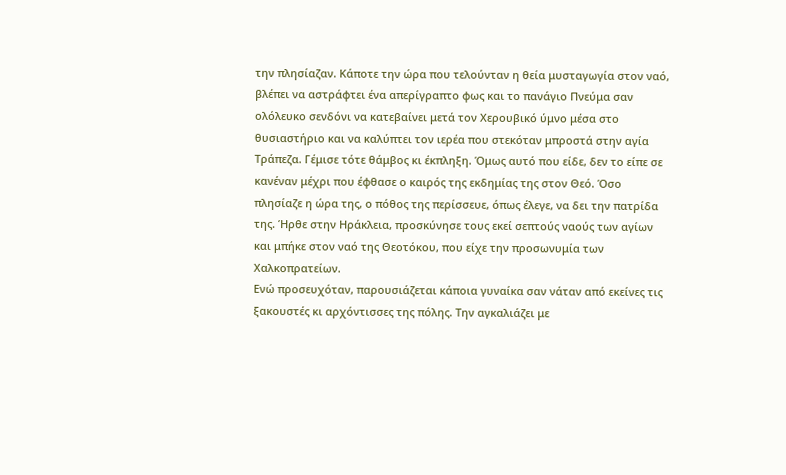την πλησίαζαν. Κάποτε την ώρα που τελούνταν η θεία μυσταγωγία στον ναό, βλέπει να αστράφτει ένα απερίγραπτο φως και το πανάγιο Πνεύμα σαν ολόλευκο σενδόνι να κατεβαίνει μετά τον Χερουβικό ύμνο μέσα στο θυσιαστήριο και να καλύπτει τον ιερέα που στεκόταν μπροστά στην αγία Τράπεζα. Γέμισε τότε θάμβος κι έκπληξη. Όμως αυτό που είδε, δεν το είπε σε κανέναν μέχρι που έφθασε ο καιρός της εκδημίας της στον Θεό. Όσο πλησίαζε η ώρα της, ο πόθος της περίσσευε, όπως έλεγε, να δει την πατρίδα της. Ήρθε στην Ηράκλεια, προσκύνησε τους εκεί σεπτούς ναούς των αγίων και μπήκε στον ναό της Θεοτόκου, που είχε την προσωνυμία των Χαλκοπρατείων.
Ενώ προσευχόταν, παρουσιάζεται κάποια γυναίκα σαν νάταν από εκείνες τις ξακουστές κι αρχόντισσες της πόλης. Την αγκαλιάζει με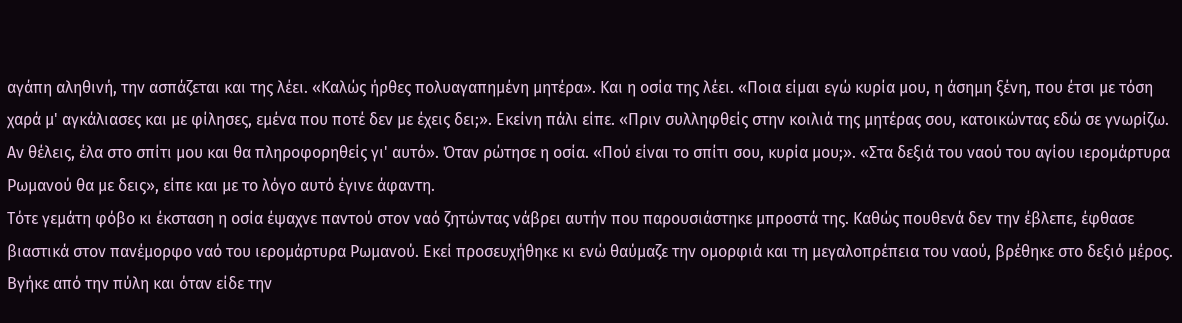αγάπη αληθινή, την ασπάζεται και της λέει. «Καλώς ήρθες πολυαγαπημένη μητέρα». Και η οσία της λέει. «Ποια είμαι εγώ κυρία μου, η άσημη ξένη, που έτσι με τόση χαρά μ' αγκάλιασες και με φίλησες, εμένα που ποτέ δεν με έχεις δει;». Εκείνη πάλι είπε. «Πριν συλληφθείς στην κοιλιά της μητέρας σου, κατοικώντας εδώ σε γνωρίζω. Αν θέλεις, έλα στο σπίτι μου και θα πληροφορηθείς γι' αυτό». Όταν ρώτησε η οσία. «Πού είναι το σπίτι σου, κυρία μου;». «Στα δεξιά του ναού του αγίου ιερομάρτυρα Ρωμανού θα με δεις», είπε και με το λόγο αυτό έγινε άφαντη.
Τότε γεμάτη φόβο κι έκσταση η οσία έψαχνε παντού στον ναό ζητώντας νάβρει αυτήν που παρουσιάστηκε μπροστά της. Καθώς πουθενά δεν την έβλεπε, έφθασε βιαστικά στον πανέμορφο ναό του ιερομάρτυρα Ρωμανού. Εκεί προσευχήθηκε κι ενώ θαύμαζε την ομορφιά και τη μεγαλοπρέπεια του ναού, βρέθηκε στο δεξιό μέρος. Βγήκε από την πύλη και όταν είδε την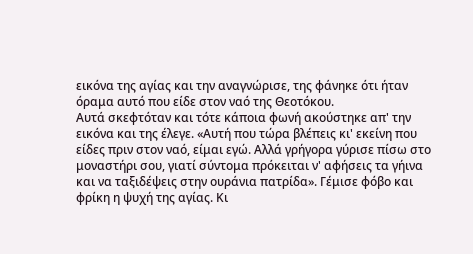εικόνα της αγίας και την αναγνώρισε, της φάνηκε ότι ήταν όραμα αυτό που είδε στον ναό της Θεοτόκου.
Αυτά σκεφτόταν και τότε κάποια φωνή ακούστηκε απ' την εικόνα και της έλεγε. «Αυτή που τώρα βλέπεις κι' εκείνη που είδες πριν στον ναό, είμαι εγώ. Αλλά γρήγορα γύρισε πίσω στο μοναστήρι σου, γιατί σύντομα πρόκειται ν' αφήσεις τα γήινα και να ταξιδέψεις στην ουράνια πατρίδα». Γέμισε φόβο και φρίκη η ψυχή της αγίας. Κι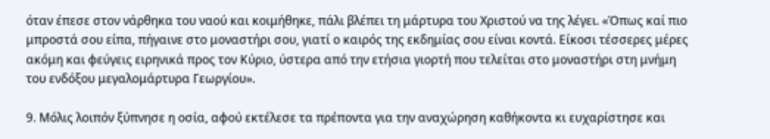όταν έπεσε στον νάρθηκα του ναού και κοιμήθηκε, πάλι βλέπει τη μάρτυρα του Χριστού να της λέγει. «Όπως καί πιο μπροστά σου είπα, πήγαινε στο μοναστήρι σου, γιατί ο καιρός της εκδημίας σου είναι κοντά. Είκοσι τέσσερες μέρες ακόμη και φεύγεις ειρηνικά προς τον Κύριο, ύστερα από την ετήσια γιορτή που τελείται στο μοναστήρι στη μνήμη του ενδόξου μεγαλομάρτυρα Γεωργίου».

9. Μόλις λοιπόν ξύπνησε η οσία, αφού εκτέλεσε τα πρέποντα για την αναχώρηση καθήκοντα κι ευχαρίστησε και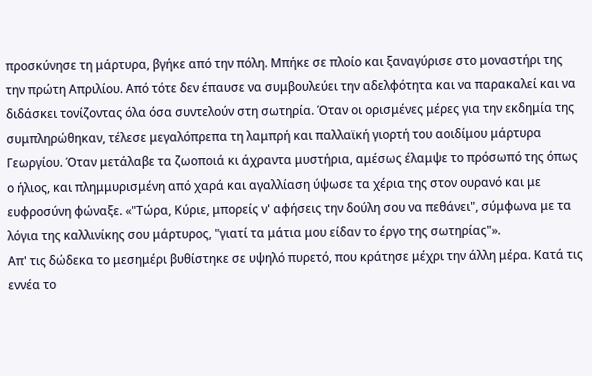προσκύνησε τη μάρτυρα, βγήκε από την πόλη. Μπήκε σε πλοίο και ξαναγύρισε στο μοναστήρι της την πρώτη Απριλίου. Από τότε δεν έπαυσε να συμβουλεύει την αδελφότητα και να παρακαλεί και να διδάσκει τονίζοντας όλα όσα συντελούν στη σωτηρία. Όταν οι ορισμένες μέρες για την εκδημία της συμπληρώθηκαν, τέλεσε μεγαλόπρεπα τη λαμπρή και παλλαϊκή γιορτή του αοιδίμου μάρτυρα Γεωργίου. Όταν μετάλαβε τα ζωοποιά κι άχραντα μυστήρια, αμέσως έλαμψε το πρόσωπό της όπως ο ήλιος, και πλημμυρισμένη από χαρά και αγαλλίαση ύψωσε τα χέρια της στον ουρανό και με ευφροσύνη φώναξε. «"Τώρα, Κύριε, μπορείς ν' αφήσεις την δούλη σου να πεθάνει", σύμφωνα με τα λόγια της καλλινίκης σου μάρτυρος, "γιατί τα μάτια μου είδαν το έργο της σωτηρίας"».
Απ' τις δώδεκα το μεσημέρι βυθίστηκε σε υψηλό πυρετό, που κράτησε μέχρι την άλλη μέρα. Κατά τις εννέα το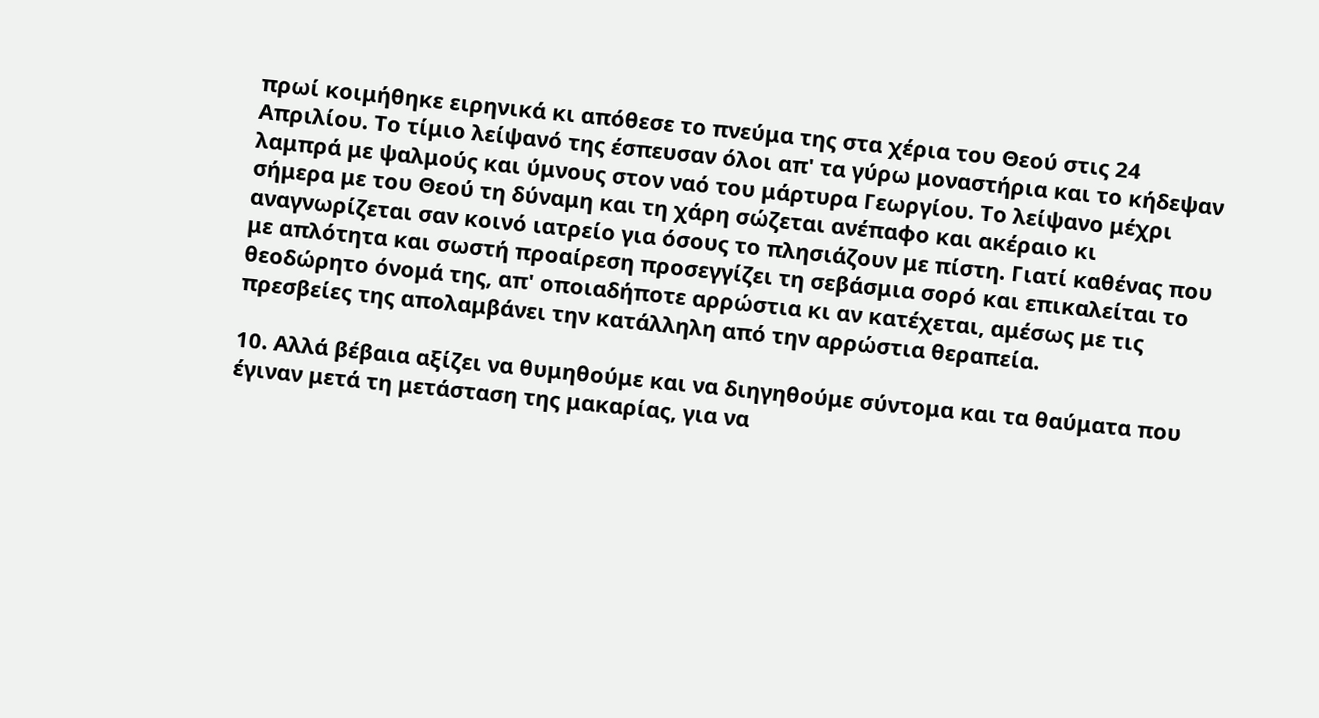πρωί κοιμήθηκε ειρηνικά κι απόθεσε το πνεύμα της στα χέρια του Θεού στις 24 Απριλίου. Το τίμιο λείψανό της έσπευσαν όλοι απ' τα γύρω μοναστήρια και το κήδεψαν λαμπρά με ψαλμούς και ύμνους στον ναό του μάρτυρα Γεωργίου. Το λείψανο μέχρι σήμερα με του Θεού τη δύναμη και τη χάρη σώζεται ανέπαφο και ακέραιο κι αναγνωρίζεται σαν κοινό ιατρείο για όσους το πλησιάζουν με πίστη. Γιατί καθένας που με απλότητα και σωστή προαίρεση προσεγγίζει τη σεβάσμια σορό και επικαλείται το θεοδώρητο όνομά της, απ' οποιαδήποτε αρρώστια κι αν κατέχεται, αμέσως με τις πρεσβείες της απολαμβάνει την κατάλληλη από την αρρώστια θεραπεία.

10. Αλλά βέβαια αξίζει να θυμηθούμε και να διηγηθούμε σύντομα και τα θαύματα που έγιναν μετά τη μετάσταση της μακαρίας, για να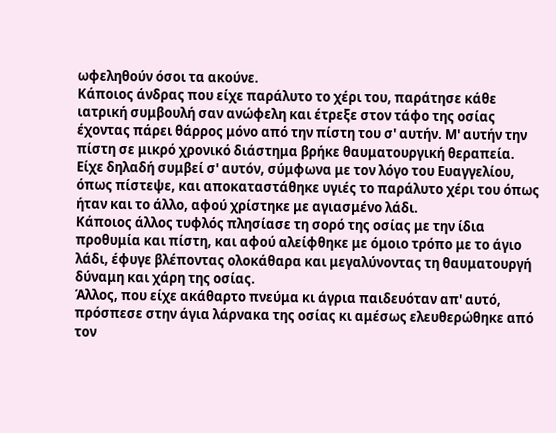ωφεληθούν όσοι τα ακούνε.
Κάποιος άνδρας που είχε παράλυτο το χέρι του, παράτησε κάθε ιατρική συμβουλή σαν ανώφελη και έτρεξε στον τάφο της οσίας έχοντας πάρει θάρρος μόνο από την πίστη του σ' αυτήν. Μ' αυτήν την πίστη σε μικρό χρονικό διάστημα βρήκε θαυματουργική θεραπεία. Είχε δηλαδή συμβεί σ' αυτόν, σύμφωνα με τον λόγο του Ευαγγελίου, όπως πίστεψε, και αποκαταστάθηκε υγιές το παράλυτο χέρι του όπως ήταν και το άλλο, αφού χρίστηκε με αγιασμένο λάδι.
Κάποιος άλλος τυφλός πλησίασε τη σορό της οσίας με την ίδια προθυμία και πίστη, και αφού αλείφθηκε με όμοιο τρόπο με το άγιο λάδι, έφυγε βλέποντας ολοκάθαρα και μεγαλύνοντας τη θαυματουργή δύναμη και χάρη της οσίας.
Άλλος, που είχε ακάθαρτο πνεύμα κι άγρια παιδευόταν απ' αυτό, πρόσπεσε στην άγια λάρνακα της οσίας κι αμέσως ελευθερώθηκε από τον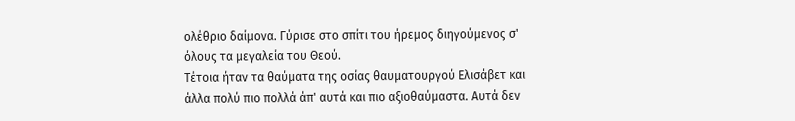ολέθριο δαίμονα. Γύρισε στο σπίτι του ήρεμος διηγούμενος σ' όλους τα μεγαλεία του Θεού.
Τέτοια ήταν τα θαύματα της οσίας θαυματουργού Ελισάβετ και άλλα πολύ πιο πολλά άπ' αυτά και πιο αξιοθαύμαστα. Αυτά δεν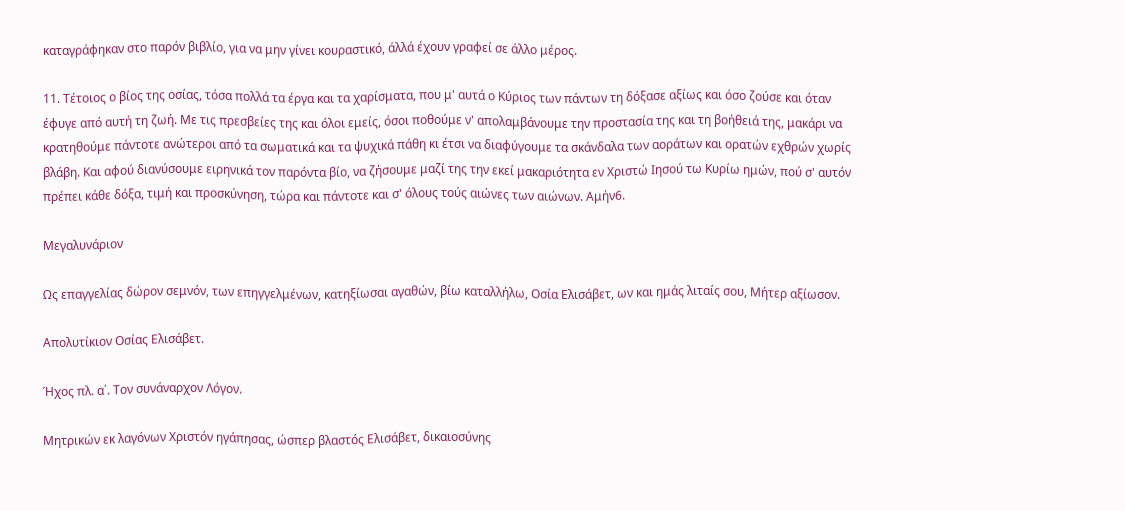καταγράφηκαν στο παρόν βιβλίο, για να μην γίνει κουραστικό, άλλά έχουν γραφεί σε άλλο μέρος.

11. Τέτοιος ο βίος της οσίας, τόσα πολλά τα έργα και τα χαρίσματα, που μ' αυτά ο Κύριος των πάντων τη δόξασε αξίως και όσο ζούσε και όταν έφυγε από αυτή τη ζωή. Με τις πρεσβείες της και όλοι εμείς, όσοι ποθούμε ν' απολαμβάνουμε την προστασία της και τη βοήθειά της, μακάρι να κρατηθούμε πάντοτε ανώτεροι από τα σωματικά και τα ψυχικά πάθη κι έτσι να διαφύγουμε τα σκάνδαλα των αοράτων και ορατών εχθρών χωρίς βλάβη. Και αφού διανύσουμε ειρηνικά τον παρόντα βίο, να ζήσουμε μαζί της την εκεί μακαριότητα εν Χριστώ Ιησού τω Κυρίω ημών, πού σ' αυτόν πρέπει κάθε δόξα, τιμή και προσκύνηση, τώρα και πάντοτε και σ' όλους τούς αιώνες των αιώνων. Αμήν6.

Μεγαλυνάριον

Ως επαγγελίας δώρον σεμνόν, των επηγγελμένων, κατηξίωσαι αγαθών, βίω καταλλήλω, Οσία Ελισάβετ, ων και ημάς λιταίς σου, Μήτερ αξίωσον.

Απολυτίκιον Οσίας Ελισάβετ.

Ήχος πλ. α΄. Τον συνάναρχον Λόγον.

Μητρικών εκ λαγόνων Χριστόν ηγάπησας, ώσπερ βλαστός Ελισάβετ, δικαιοσύνης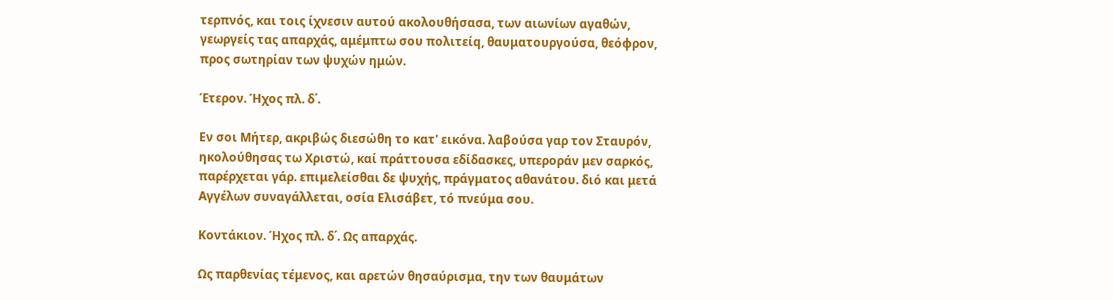τερπνός, και τοις ίχνεσιν αυτού ακολουθήσασα, των αιωνίων αγαθών, γεωργείς τας απαρχάς, αμέμπτω σου πολιτείq, θαυματουργούσα, θεόφρον, προς σωτηρίαν των ψυχών ημών.

Έτερον. Ήχος πλ. δ΄.

Εν σοι Μήτερ, ακριβώς διεσώθη το κατ' εικόνα. λαβούσα γαρ τον Σταυρόν, ηκολούθησας τω Χριστώ, καί πράττουσα εδίδασκες, υπεροράν μεν σαρκός, παρέρχεται γάρ. επιμελείσθαι δε ψυχής, πράγματος αθανάτου. διό και μετά Αγγέλων συναγάλλεται, οσία Ελισάβετ, τό πνεύμα σου.

Κοντάκιον. Ήχος πλ. δ΄. Ως απαρχάς.

Ως παρθενίας τέμενος, και αρετών θησαύρισμα, την των θαυμάτων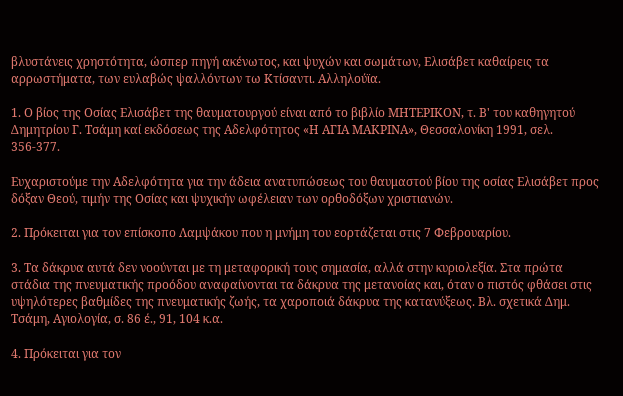βλυστάνεις χρηστότητα, ώσπερ πηγή ακένωτος, και ψυχών και σωμάτων, Ελισάβετ καθαίρεις τα αρρωστήματα, των ευλαβώς ψαλλόντων τω Κτίσαντι. Αλληλούϊα.

1. Ο βίος της Οσίας Ελισάβετ της θαυματουργού είναι από το βιβλίο ΜΗΤΕΡΙΚΟΝ, τ. Β' του καθηγητού Δημητρίου Γ. Τσάμη καί εκδόσεως της Αδελφότητος «Η ΑΓΙΑ ΜΑΚΡΙΝΑ», Θεσσαλονίκη 1991, σελ. 356-377.

Ευχαριστούμε την Αδελφότητα για την άδεια ανατυπώσεως του θαυμαστού βίου της οσίας Ελισάβετ προς δόξαν Θεού, τιμήν της Οσίας και ψυχικήν ωφέλειαν των ορθοδόξων χριστιανών.

2. Πρόκειται για τον επίσκοπο Λαμψάκου που η μνήμη του εορτάζεται στις 7 Φεβρουαρίου.

3. Τα δάκρυα αυτά δεν νοούνται με τη μεταφορική τους σημασία, αλλά στην κυριολεξία. Στα πρώτα στάδια της πνευματικής προόδου αναφαίνονται τα δάκρυα της μετανοίας και, όταν ο πιστός φθάσει στις υψηλότερες βαθμίδες της πνευματικής ζωής, τα χαροποιά δάκρυα της κατανύξεως. Βλ. σχετικά Δημ. Τσάμη, Αγιολογία, σ. 86 έ., 91, 104 κ.α.

4. Πρόκειται για τον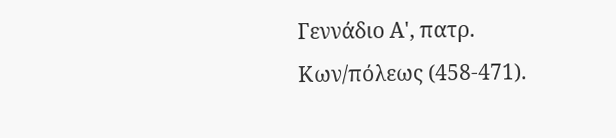Γεννάδιο Α', πατρ. Κων/πόλεως (458-471).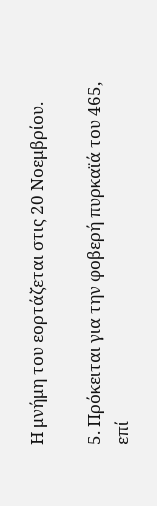Η μνήμη του εορτάζεται στις 20 Νοεμβρίου.

5. Πρόκειται για την φοβερή πυρκαϊά του 465, επί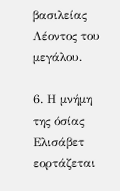βασιλείας Λέοντος του μεγάλου.

6. Η μνήμη της όσίας Ελισάβετ εορτάζεται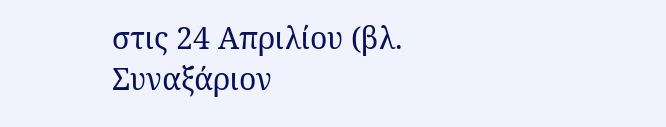στις 24 Απριλίου (βλ. Συναξάριον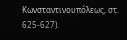Κωνσταντινουπόλεως, στ. 625-627).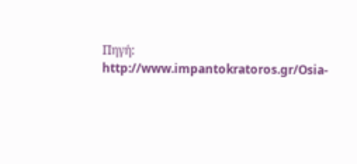Πηγή: http://www.impantokratoros.gr/Osia-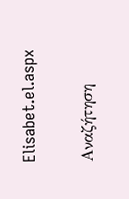Elisabet.el.aspx

Αναζήτηση